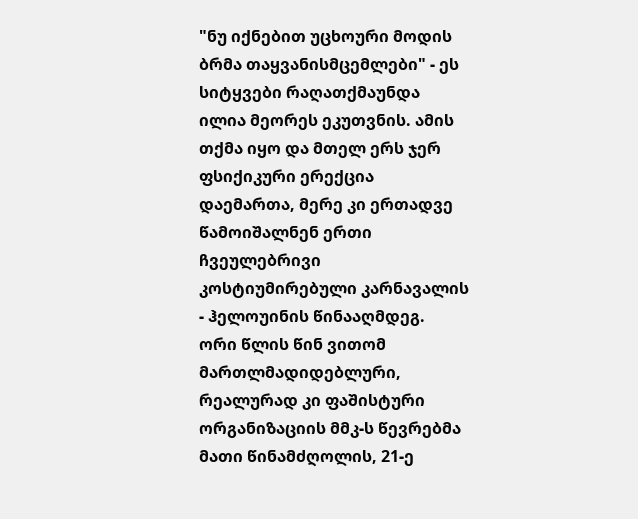"ნუ იქნებით უცხოური მოდის ბრმა თაყვანისმცემლები" - ეს სიტყვები რაღათქმაუნდა ილია მეორეს ეკუთვნის. ამის თქმა იყო და მთელ ერს ჯერ ფსიქიკური ერექცია დაემართა, მერე კი ერთადვე წამოიშალნენ ერთი ჩვეულებრივი კოსტიუმირებული კარნავალის - ჰელოუინის წინააღმდეგ.
ორი წლის წინ ვითომ მართლმადიდებლური, რეალურად კი ფაშისტური ორგანიზაციის მმკ-ს წევრებმა მათი წინამძღოლის, 21-ე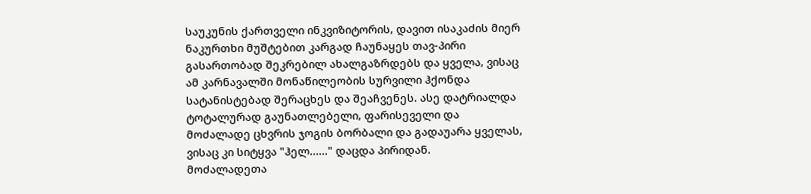საუკუნის ქართველი ინკვიზიტორის, დავით ისაკაძის მიერ ნაკურთხი მუშტებით კარგად ჩაუნაყეს თავ-პირი გასართობად შეკრებილ ახალგაზრდებს და ყველა, ვისაც ამ კარნავალში მონაწილეობის სურვილი ჰქონდა სატანისტებად შერაცხეს და შეაჩვენეს. ასე დატრიალდა ტოტალურად გაუნათლებელი, ფარისეველი და მოძალადე ცხვრის ჯოგის ბორბალი და გადაუარა ყველას, ვისაც კი სიტყვა "ჰელ......" დაცდა პირიდან.
მოძალადეთა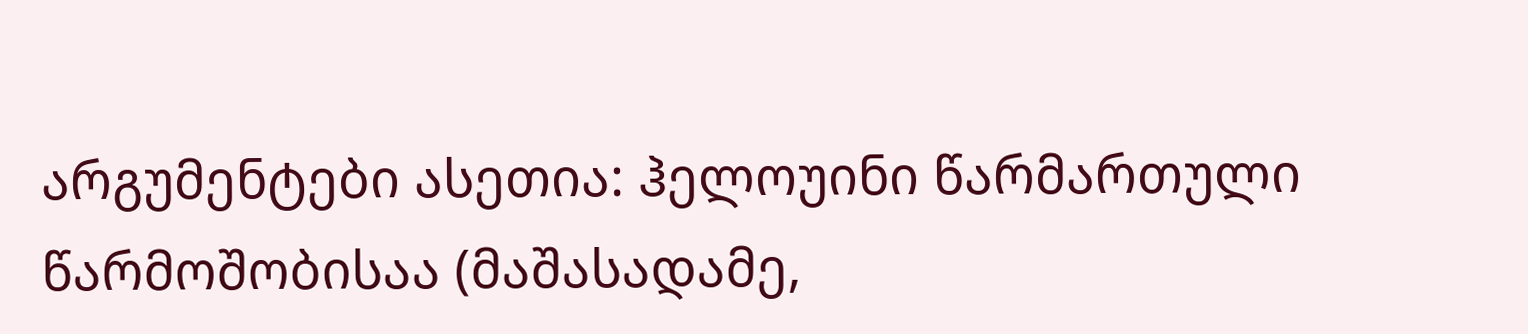არგუმენტები ასეთია: ჰელოუინი წარმართული წარმოშობისაა (მაშასადამე,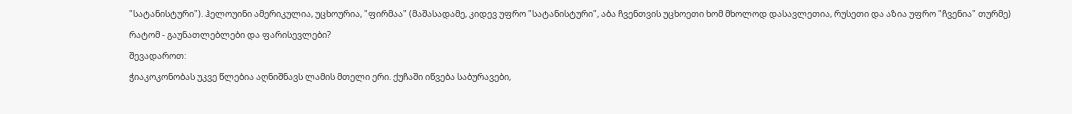"სატანისტური"). ჰელოუინი ამერიკულია, უცხოურია, "ფირმაა" (მაშასადამე, კიდევ უფრო "სატანისტური", აბა ჩვენთვის უცხოეთი ხომ მხოლოდ დასავლეთია, რუსეთი და აზია უფრო "ჩვენია" თურმე)
რატომ - გაუნათლებლები და ფარისევლები?
შევადაროთ:
ჭიაკოკონობას უკვე წლებია აღნიშნავს ლამის მთელი ერი. ქუჩაში იწვება საბურავები,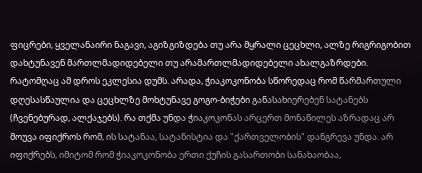ფიცრები, ყველანაირი ნაგავი, აგიზგიზდება თუ არა მყრალი ცეცხლი, ალზე რიგრიგობით დახტუნავენ მართლმადიდებელი თუ არამართლმადიდებელი ახალგაზრდები. რატომღაც ამ დროს ეკლესია დუმს. არადა, ჭიაკოკონობა სწორედაც რომ წარმართული დღესასწაულია და ცეცხლზე მოხტუნავე გოგო-ბიჭები განასახიერებენ სატანებს (ჩვენებურად, ალქაჯებს). რა თქმა უნდა ჭიაკოკონას არცერთ მონაწილეს აზრადაც არ მოუვა იფიქროს რომ, ის სატანაა, სატანისტია და "ქართველობის" დანგრევა უნდა. არ იფიქრებს, იმიტომ რომ ჭიაკოკონობა ერთი ქუჩის გასართობი სანახაობაა,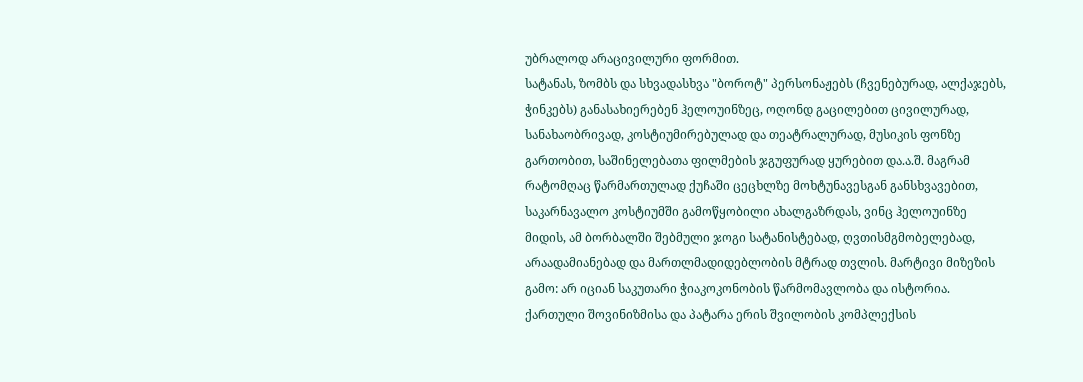უბრალოდ არაცივილური ფორმით.
სატანას, ზომბს და სხვადასხვა "ბოროტ" პერსონაჟებს (ჩვენებურად, ალქაჯებს, ჭინკებს) განასახიერებენ ჰელოუინზეც, ოღონდ გაცილებით ცივილურად, სანახაობრივად, კოსტიუმირებულად და თეატრალურად, მუსიკის ფონზე გართობით, საშინელებათა ფილმების ჯგუფურად ყურებით და.ა.შ. მაგრამ რატომღაც წარმართულად ქუჩაში ცეცხლზე მოხტუნავესგან განსხვავებით, საკარნავალო კოსტიუმში გამოწყობილი ახალგაზრდას, ვინც ჰელოუინზე მიდის, ამ ბორბალში შებმული ჯოგი სატანისტებად, ღვთისმგმობელებად, არაადამიანებად და მართლმადიდებლობის მტრად თვლის. მარტივი მიზეზის გამო: არ იციან საკუთარი ჭიაკოკონობის წარმომავლობა და ისტორია.
ქართული შოვინიზმისა და პატარა ერის შვილობის კომპლექსის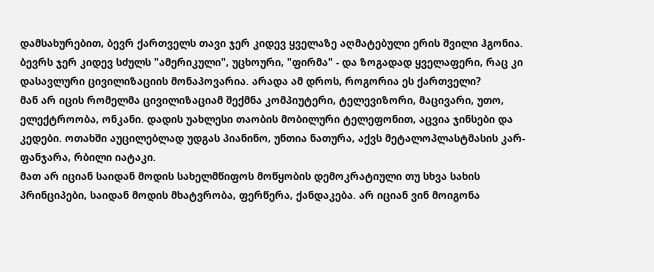დამსახურებით, ბევრ ქართველს თავი ჯერ კიდევ ყველაზე აღმატებული ერის შვილი ჰგონია. ბევრს ჯერ კიდევ სძულს "ამერიკული", უცხოური, "ფირმა" - და ზოგადად ყველაფერი, რაც კი დასავლური ცივილიზაციის მონაპოვარია. არადა ამ დროს, როგორია ეს ქართველი?
მან არ იცის რომელმა ცივილიზაციამ შექმნა კომპიუტერი, ტელევიზორი, მაცივარი, უთო, ელექტროობა, ონკანი. დადის უახლესი თაობის მობილური ტელეფონით, აცვია ჯინსები და კედები. ოთახში აუცილებლად უდგას პიანინო, უნთია ნათურა, აქვს მეტალოპლასტმასის კარ-ფანჯარა, რბილი იატაკი.
მათ არ იციან საიდან მოდის სახელმწიფოს მოწყობის დემოკრატიული თუ სხვა სახის პრინციპები, საიდან მოდის მხატვრობა, ფერწერა, ქანდაკება. არ იციან ვინ მოიგონა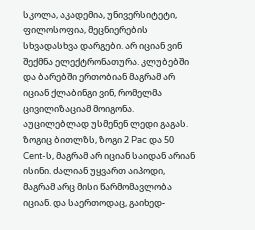სკოლა, აკადემია, უნივერსიტეტი, ფილოსოფია, მეცნიერების სხვადასხვა დარგები. არ იციან ვინ შექმნა ელექტრონათურა. კლუბებში და ბარებში ერთობიან მაგრამ არ იციან ქლაბინგი ვინ, რომელმა ცივილიზაციამ მოიგონა. აუცილებლად უსმენენ ლედი გაგას. ზოგიც ბითლზს, ზოგი 2 Pac და 50 Cent-ს, მაგრამ არ იციან საიდან არიან ისინი. ძალიან უყვართ აიპოდი, მაგრამ არც მისი წარმომავლობა იციან. და საერთოდაც, გაიხედ-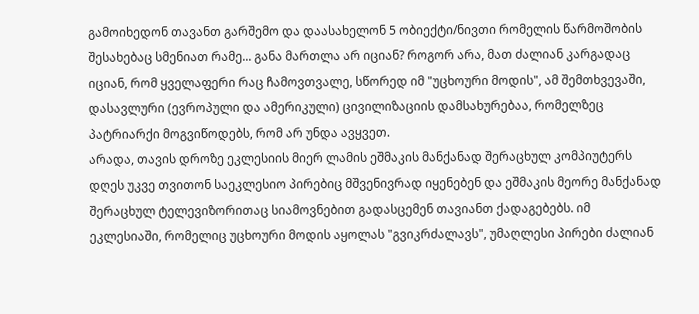გამოიხედონ თავანთ გარშემო და დაასახელონ 5 ობიექტი/ნივთი რომელის წარმოშობის შესახებაც სმენიათ რამე... განა მართლა არ იციან? როგორ არა, მათ ძალიან კარგადაც იციან, რომ ყველაფერი რაც ჩამოვთვალე, სწორედ იმ "უცხოური მოდის", ამ შემთხვევაში, დასავლური (ევროპული და ამერიკული) ცივილიზაციის დამსახურებაა, რომელზეც პატრიარქი მოგვიწოდებს, რომ არ უნდა ავყვეთ.
არადა, თავის დროზე ეკლესიის მიერ ლამის ეშმაკის მანქანად შერაცხულ კომპიუტერს დღეს უკვე თვითონ საეკლესიო პირებიც მშვენივრად იყენებენ და ეშმაკის მეორე მანქანად შერაცხულ ტელევიზორითაც სიამოვნებით გადასცემენ თავიანთ ქადაგებებს. იმ ეკლესიაში, რომელიც უცხოური მოდის აყოლას "გვიკრძალავს", უმაღლესი პირები ძალიან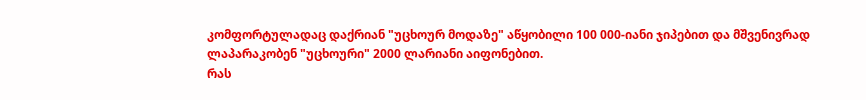კომფორტულადაც დაქრიან "უცხოურ მოდაზე" აწყობილი 100 000-იანი ჯიპებით და მშვენივრად ლაპარაკობენ "უცხოური" 2000 ლარიანი აიფონებით.
რას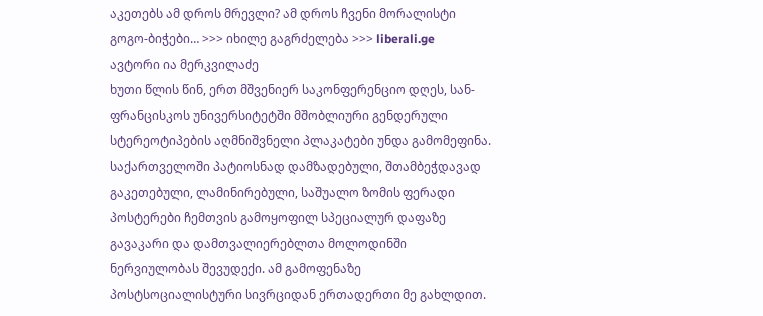აკეთებს ამ დროს მრევლი? ამ დროს ჩვენი მორალისტი გოგო-ბიჭები… >>> იხილე გაგრძელება >>> liberali.ge
ავტორი ია მერკვილაძე
ხუთი წლის წინ, ერთ მშვენიერ საკონფერენციო დღეს, სან-ფრანცისკოს უნივერსიტეტში მშობლიური გენდერული სტერეოტიპების აღმნიშვნელი პლაკატები უნდა გამომეფინა. საქართველოში პატიოსნად დამზადებული, შთამბეჭდავად გაკეთებული, ლამინირებული, საშუალო ზომის ფერადი პოსტერები ჩემთვის გამოყოფილ სპეციალურ დაფაზე გავაკარი და დამთვალიერებლთა მოლოდინში ნერვიულობას შევუდექი. ამ გამოფენაზე პოსტსოციალისტური სივრციდან ერთადერთი მე გახლდით.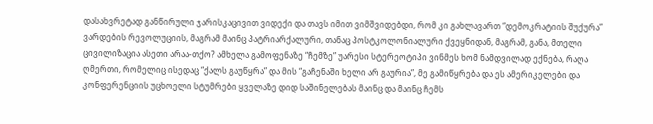დასახვრეტად განწირული ჯარისკაცივით ვიდექი და თავს იმით ვიმშვიდებდი, რომ კი გახლავართ “დემოკრატიის შუქურა” ვარდების რევოლუციის, მაგრამ მაინც პატრიარქალური, თანაც პოსტკოლონიალური ქვეყნიდან, მაგრამ, განა, მთელი ცივილიზაცია ასეთი არაა-თქო? ამხელა გამოფენაზე “ჩემზე” უარესი სტერეოტიპი ვინმეს ხომ ნამდვილად ექნება, რაღა ღმერთი, რომელიც ისედაც “ქალს გაუწყრა” და მის “გაჩენაში ხელი არ გაურია”, მე გამიწყრება და ეს ამერიკელები და კონფერენციის უცხოელი სტუმრები ყველაზე დიდ საშინელებას მაინც და მაინც ჩემს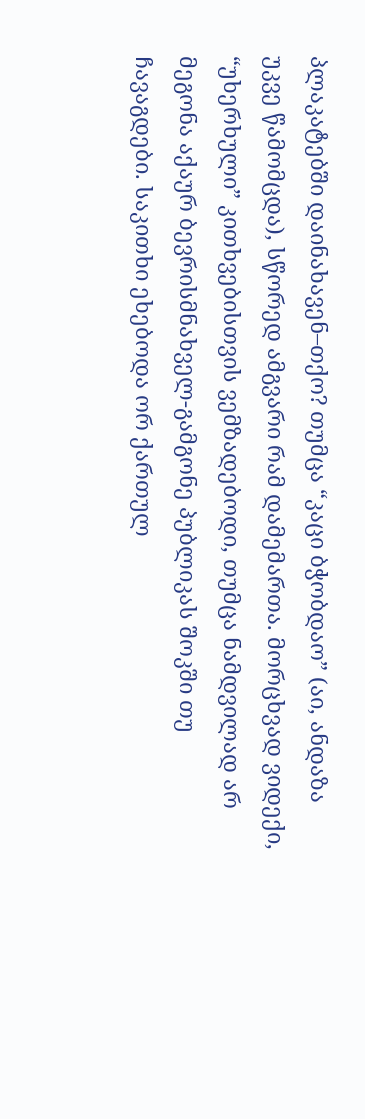პლაკატებში დაინახავენ–თქო? თუმცა “კაცი ბჭობდაო” (აი, ანდაზა უკვე წამომცდა), სწორედ ამგვარი რამ დამემართა. მორცხვად ვიდექი, “უხერხული” კითხვებისთვის ვემზადებოდი, თუმცა ნამდვილად არ მეგონა აქაურ ბევრისმნახველ-გამგონე პუბლიკას შოკში თუ ჩავაგდები. საკითხი ეხებოდა ორ ქართულ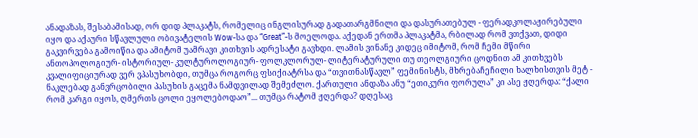ანადაზას, შესაბამისად, ორ დიდ პლაკატს, რომელიც ინგლისურად გადათარგმნილი და დასურათებულ - ფერადკოლაჟირებული იყო და აქაური სწავლული ობივატელის Wow-სა და “Great”-ს მოელოდა. აქედან ერთმა პლაკატმა, რბილად რომ ვთქვათ, დიდი გაკვირვება გამოიწია და ამიტომ უამრავი კითხვის ადრესატი გავხდი. ლამის ვინანე კიდეც იმიტომ, რომ ჩემი მწირი ანთოპოლოგიურ- ისტორიულ- კულტუროლოგიურ- ფოლკლორულ- ლიტერატურული თუ თეოლგიური ცოდნით ამ კითხვებს კვალიფიციურად ვერ ვპასუხობდი, თუმცა როგორც ფსიქიატრსა და “თვითნასწავლ” ფემინისტს, მხრებაჩეჩილი ხალხისთვის მეტ - ნაკლებად განვრცობილი პასუხის გაცემა ნამდვილად შემეძლო. ქართული ანდაზა ანუ “ეთიკური ფორულა” კი ასე ჟღერდა: “ქალი რომ კარგი იყოს, ღმერთს ცოლი ეყოლებოდაო”... თუმცა რატომ ჟღერდა? დღესაც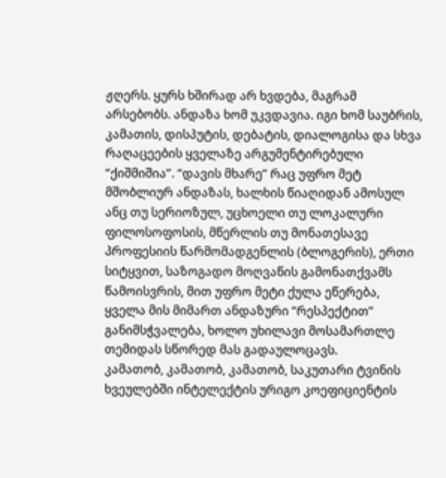ჟღერს. ყურს ხშირად არ ხვდება, მაგრამ არსებობს. ანდაზა ხომ უკვდავია. იგი ხომ საუბრის, კამათის, დისპუტის, დებატის, დიალოგისა და სხვა რაღაცეების ყველაზე არგუმენტირებული “ქიშმიშია”. “დავის მხარე” რაც უფრო მეტ მშობლიურ ანდაზას, ხალხის წიაღიდან ამოსულ ანც თუ სერიოზულ, უცხოელი თუ ლოკალური ფილოსოფოსის, მწერლის თუ მონათესავე პროფესიის წარმომადგენლის (ბლოგერის), ერთი სიტყვით, საზოგადო მოღვაწის გამონათქვამს წამოისვრის, მით უფრო მეტი ქულა ეწერება, ყველა მის მიმართ ანდაზური “რესპექტით” განიმსჭვალება, ხოლო უხილავი მოსამართლე თემიდას სწორედ მას გადაულოცავს.
კამათობ, კამათობ, კამათობ, საკუთარი ტვინის ხვეულებში ინტელექტის ურიგო კოეფიციენტის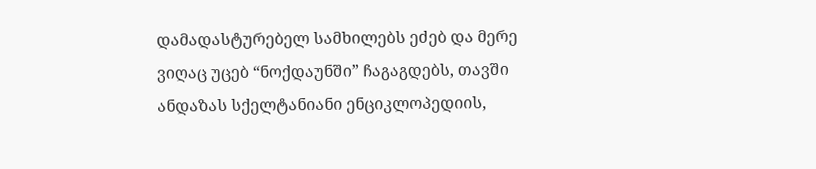დამადასტურებელ სამხილებს ეძებ და მერე ვიღაც უცებ “ნოქდაუნში” ჩაგაგდებს, თავში ანდაზას სქელტანიანი ენციკლოპედიის,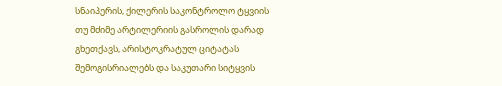სნაიპერის, ქილერის საკონტროლო ტყვიის თუ მძიმე არტილერიის გასროლის დარად გხეთქავს, არისტოკრატულ ციტატას შემოგისრიალებს და საკუთარი სიტყვის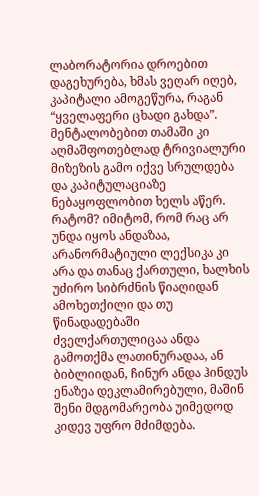ლაბორატორია დროებით დაგეხურება, ხმას ვეღარ იღებ, კაპიტალი ამოგეწურა, რაგან “ყველაფერი ცხადი გახდა”. მენტალობებით თამაში კი აღმაშფოთებლად ტრივიალური მიზეზის გამო იქვე სრულდება და კაპიტულაციაზე ნებაყოფლობით ხელს აწერ. რატომ? იმიტომ, რომ რაც არ უნდა იყოს ანდაზაა, არანორმატიული ლექსიკა კი არა და თანაც ქართული, ხალხის უძირო სიბრძნის წიაღიდან ამოხეთქილი და თუ წინადადებაში ძველქართულიცაა ანდა გამოთქმა ლათინურადაა, ან ბიბლიიდან, ჩინურ ანდა ჰინდუს ენაზეა დეკლამირებული, მაშინ შენი მდგომარეობა უიმედოდ კიდევ უფრო მძიმდება.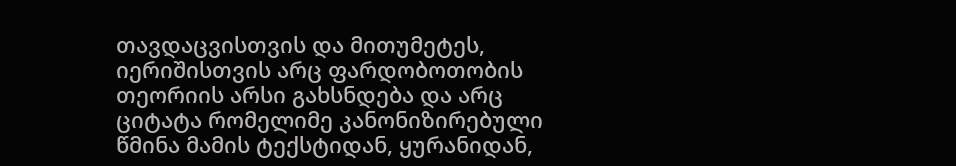თავდაცვისთვის და მითუმეტეს, იერიშისთვის არც ფარდობოთობის თეორიის არსი გახსნდება და არც ციტატა რომელიმე კანონიზირებული წმინა მამის ტექსტიდან, ყურანიდან,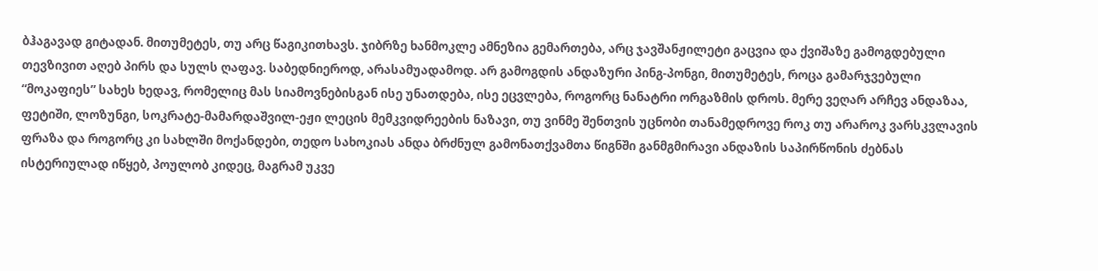ბჰაგავად გიტადან. მითუმეტეს, თუ არც წაგიკითხავს. ჯიბრზე ხანმოკლე ამნეზია გემართება, არც ჯავშანჟილეტი გაცვია და ქვიშაზე გამოგდებული თევზივით აღებ პირს და სულს ღაფავ. საბედნიეროდ, არასამუადამოდ. არ გამოგდის ანდაზური პინგ-პონგი, მითუმეტეს, როცა გამარჯვებული “მოკაფიეს” სახეს ხედავ, რომელიც მას სიამოვნებისგან ისე უნათდება, ისე ეცვლება, როგორც ნანატრი ორგაზმის დროს. მერე ვეღარ არჩევ ანდაზაა, ფეტიში, ლოზუნგი, სოკრატე-მამარდაშვილ-ეჟი ლეცის მემკვიდრეების ნაზავი, თუ ვინმე შენთვის უცნობი თანამედროვე როკ თუ არაროკ ვარსკვლავის ფრაზა და როგორც კი სახლში მოქანდები, თედო სახოკიას ანდა ბრძნულ გამონათქვამთა წიგნში განმგმირავი ანდაზის საპირწონის ძებნას ისტერიულად იწყებ, პოულობ კიდეც, მაგრამ უკვე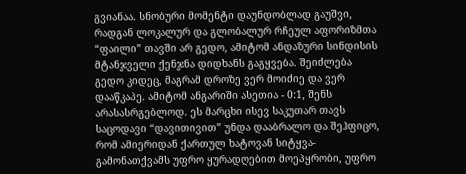გვიანაა. სნობური მომენტი დაუნდობლად გაუშვი, რადგან ლოკალურ და გლობალურ რჩეულ აფორიზმთა “ფაილი” თავში არ გედო, ამიტომ ანდაზური სინდისის მტანჯველი ქენჯნა დიდხანს გაგყვება. შეიძლება გედო კიდეც, მაგრამ დროზე ვერ მოიძიე და ვერ დააწკაპე. ამიტომ ანგარიში ასეთია - 0:1, შენს არასასრგებლოდ. ეს მარცხი ისევ საკუთარ თავს საცოდავი “დავითივით” უნდა დააბრალო და შეჰფიცო, რომ ამიერიდან ქართულ ხატოვან სიტყვა-გამონათქვამს უფრო ყურადღებით მოეპყრობი, უფრო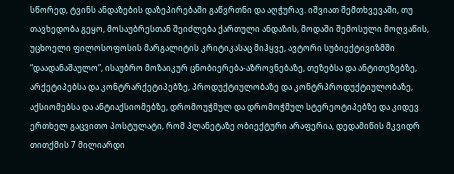სწორედ, ტვინს ანდაზების დაზეპირებაში გაწვრთნი და აღჭურავ. იშვიათ შემთხვევაში, თუ თავხედობა გეყო, მოსაუბრესთან შეიძლება ქართული ანდაზის, მოდაში შემოსული მოღვაწის, უცხოელი ფილოსოფოსის მარგალიტის კრიტიკასაც მიჰყვე, ავტორი სუბიექტივიზმში “დაადანაშაულო”, ისაუბრო მოზაიკურ ცნობიერება-აზროვნებაზე, თეზებსა და ანტითეზებზე, არქეტიპებსა და კონტრარქეტიპებზე, პროდუქტიულობაზე და კონტრპროდუქტიულობაზე, აქსიომებსა და ანტიაქსიომებზე, დრომოუჭმულ და დრომოჭმულ სტერეოტიპებზე და კიდევ ერთხელ გაცვითო პოსტულატი, რომ პლანეტაზე ობიექტური არაფერია, დედამიწის მკვიდრ თითქმის 7 მილიარდი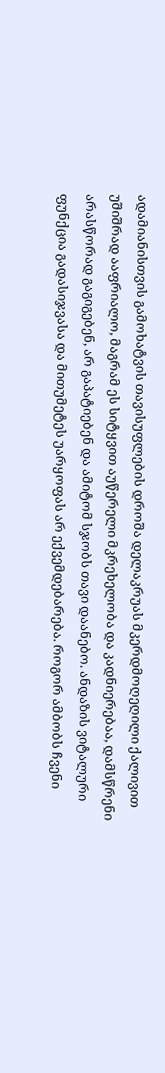ადამიანისთვის გამოხატვის თავისუფლების დროშა დელაკრუას მკერდმოღეღილი ქალივით უშიშრად ააფრიალო, მაგრამ ეს სიტყვით აუწერელი მკრეხელობა და კადნიერებაა, დამსწრენი არასწორად გაგიგებენ, არ გაპატიებენ და ამიტომ სჯობს თავი დაანებო. ანდაზის ვიტალური ფუნქცია გადასიჯვასა და მითუმეტეს უარყოფას არ ექვემდებარება. როგორ ამბობს ჩვენი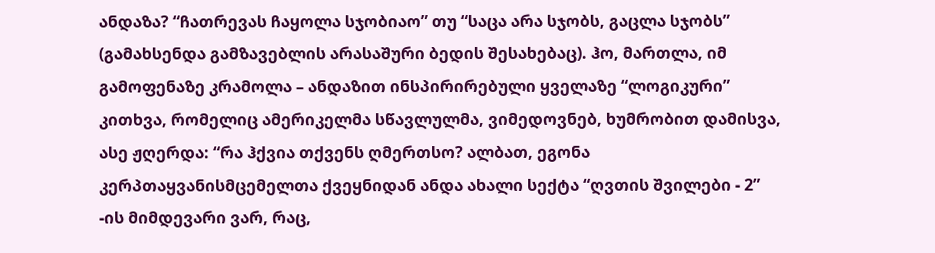ანდაზა? “ჩათრევას ჩაყოლა სჯობიაო” თუ “საცა არა სჯობს, გაცლა სჯობს” (გამახსენდა გამზავებლის არასაშური ბედის შესახებაც). ჰო, მართლა, იმ გამოფენაზე კრამოლა – ანდაზით ინსპირირებული ყველაზე “ლოგიკური” კითხვა, რომელიც ამერიკელმა სწავლულმა, ვიმედოვნებ, ხუმრობით დამისვა, ასე ჟღერდა: “რა ჰქვია თქვენს ღმერთსო? ალბათ, ეგონა კერპთაყვანისმცემელთა ქვეყნიდან ანდა ახალი სექტა “ღვთის შვილები - 2” -ის მიმდევარი ვარ, რაც,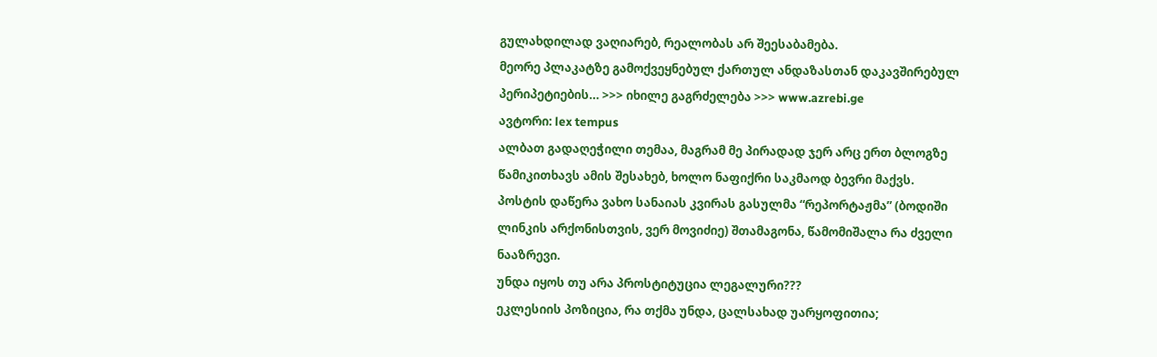გულახდილად ვაღიარებ, რეალობას არ შეესაბამება.
მეორე პლაკატზე გამოქვეყნებულ ქართულ ანდაზასთან დაკავშირებულ პერიპეტიების… >>> იხილე გაგრძელება >>> www.azrebi.ge
ავტორი: lex tempus
ალბათ გადაღეჭილი თემაა, მაგრამ მე პირადად ჯერ არც ერთ ბლოგზე წამიკითხავს ამის შესახებ, ხოლო ნაფიქრი საკმაოდ ბევრი მაქვს.
პოსტის დაწერა ვახო სანაიას კვირას გასულმა “რეპორტაჟმა” (ბოდიში ლინკის არქონისთვის, ვერ მოვიძიე) შთამაგონა, წამომიშალა რა ძველი ნააზრევი.
უნდა იყოს თუ არა პროსტიტუცია ლეგალური???
ეკლესიის პოზიცია, რა თქმა უნდა, ცალსახად უარყოფითია;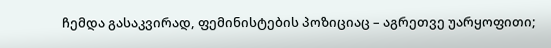ჩემდა გასაკვირად, ფემინისტების პოზიციაც – აგრეთვე უარყოფითი;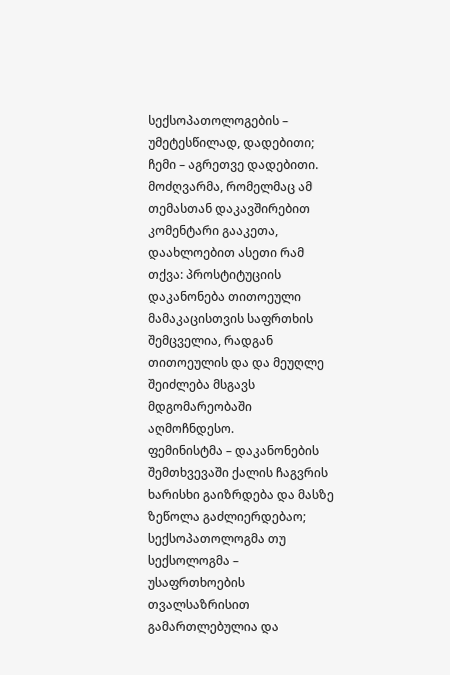სექსოპათოლოგების – უმეტესწილად, დადებითი;
ჩემი – აგრეთვე დადებითი.
მოძღვარმა, რომელმაც ამ თემასთან დაკავშირებით კომენტარი გააკეთა, დაახლოებით ასეთი რამ თქვა: პროსტიტუციის დაკანონება თითოეული მამაკაცისთვის საფრთხის შემცველია, რადგან თითოეულის და და მეუღლე შეიძლება მსგავს მდგომარეობაში აღმოჩნდესო.
ფემინისტმა – დაკანონების შემთხვევაში ქალის ჩაგვრის ხარისხი გაიზრდება და მასზე ზეწოლა გაძლიერდებაო;
სექსოპათოლოგმა თუ სექსოლოგმა – უსაფრთხოების თვალსაზრისით გამართლებულია და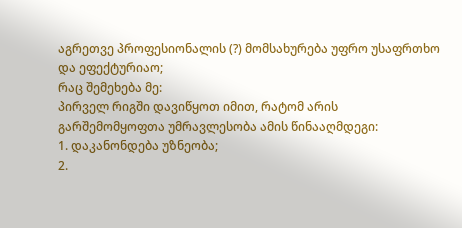აგრეთვე პროფესიონალის (?) მომსახურება უფრო უსაფრთხო და ეფექტურიაო;
რაც შემეხება მე:
პირველ რიგში დავიწყოთ იმით, რატომ არის გარშემომყოფთა უმრავლესობა ამის წინააღმდეგი:
1. დაკანონდება უზნეობა;
2.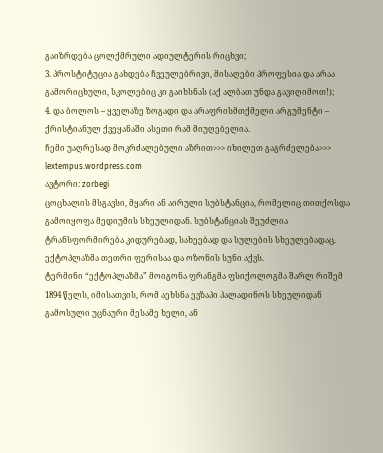გაიზრდება ცოლქმრული ადიულტერის რიცხვი;
3. პროსტიტუცია გახდება ჩვეულებრივი, მისაღები პროფესია და არაა გამორიცხული, სკოლებიც კი გაიხსნას (აქ ალბათ უნდა გავიღიმოთ!);
4. და ბოლოს – ყველაზე ზოგადი და არაფრისმთქმელი არგუმენტი – ქრისტიანულ ქვეყანაში ასეთი რამ მიუღებელია.
ჩემი უაღრესად მოკრძალებული აზრით>>> იხილეთ გაგრძელება>>> lextempus.wordpress.com
ავტორი: zorbegi
ცოცხალის მსგავსი, მყარი ან აირული სუბსტანცია, რომელიც თითქოსდა გამოიყოფა მედიუმის სხეულიდან. სუბსტანციას შეუძლია ტრანსფორმირება კიდურებად, სახეებად და სულების სხეულებადაც.
ექტოპლაზმა თეთრი ფერისაა და ოზონის სუნი აქვს.
ტერმინი “ექტოპლაზმა” მოიგონა ფრანგმა ფსიქოლოგმა შარლ რიშემ 1894 წელს, იმისათვის, რომ აეხსნა ევზაპი პალადინოს სხეულიდან გამოსული უცნაური მესამე ხელი, ან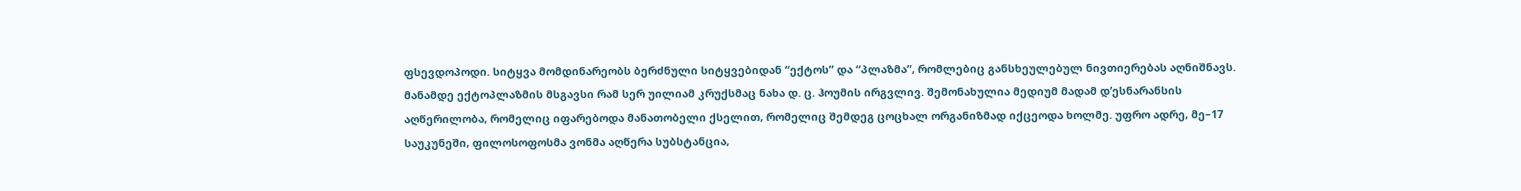ფსევდოპოდი. სიტყვა მომდინარეობს ბერძნული სიტყვებიდან “ექტოს” და “პლაზმა”, რომლებიც განსხეულებულ ნივთიერებას აღნიშნავს. მანამდე ექტოპლაზმის მსგავსი რამ სერ უილიამ კრუქსმაც ნახა დ. ც. ჰოუმის ირგვლივ. შემონახულია მედიუმ მადამ დ’ესნარანსის აღწერილობა, რომელიც იფარებოდა მანათობელი ქსელით, რომელიც შემდეგ ცოცხალ ორგანიზმად იქცეოდა ხოლმე. უფრო ადრე, მე–17 საუკუნეში, ფილოსოფოსმა ვონმა აღწერა სუბსტანცია,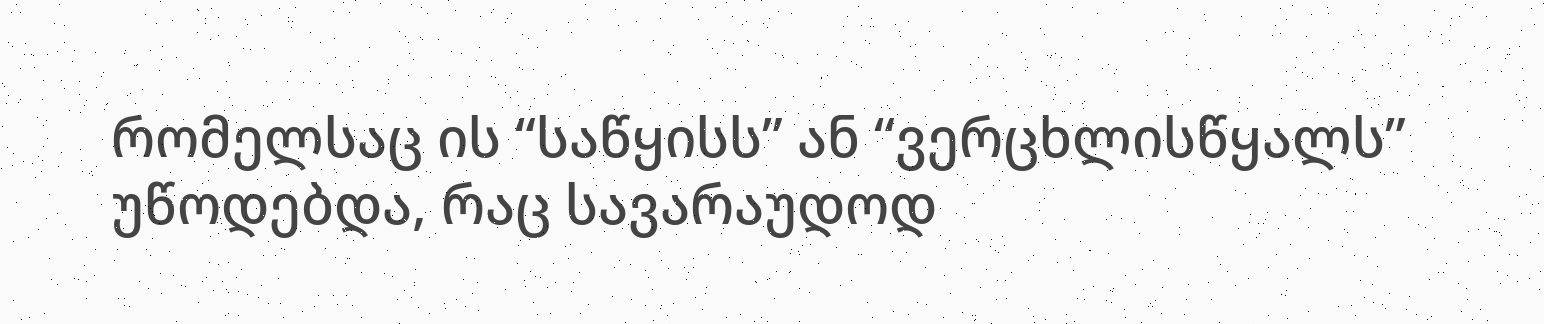რომელსაც ის “საწყისს” ან “ვერცხლისწყალს” უწოდებდა, რაც სავარაუდოდ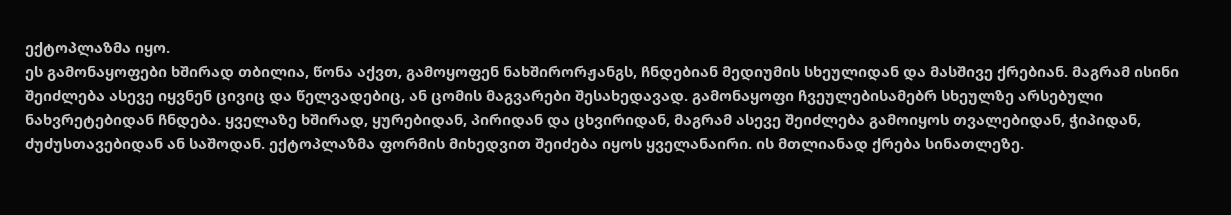ექტოპლაზმა იყო.
ეს გამონაყოფები ხშირად თბილია, წონა აქვთ, გამოყოფენ ნახშირორჟანგს, ჩნდებიან მედიუმის სხეულიდან და მასშივე ქრებიან. მაგრამ ისინი შეიძლება ასევე იყვნენ ცივიც და წელვადებიც, ან ცომის მაგვარები შესახედავად. გამონაყოფი ჩვეულებისამებრ სხეულზე არსებული ნახვრეტებიდან ჩნდება. ყველაზე ხშირად, ყურებიდან, პირიდან და ცხვირიდან, მაგრამ ასევე შეიძლება გამოიყოს თვალებიდან, ჭიპიდან, ძუძუსთავებიდან ან საშოდან. ექტოპლაზმა ფორმის მიხედვით შეიძება იყოს ყველანაირი. ის მთლიანად ქრება სინათლეზე.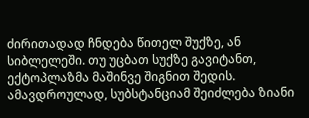ძირითადად ჩნდება წითელ შუქზე, ან სიბლელეში. თუ უცბათ სუქზე გავიტანთ, ექტოპლაზმა მაშინვე შიგნით შედის. ამავდროულად, სუბსტანციამ შეიძლება ზიანი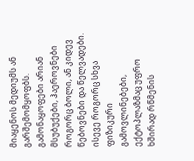მიაყენოს მედიუმს ან გარშემომყოფბს. გამონაყოფები არიან მსუბუქები, ჰაეროვნები როგორც ბოლი, ან კიდევ წებოვნები და წელვადები. ისევე როგორც სხვა ფიზიკური გამოვლინებები, ექტოპლაზმაც უფრო ხშირად რწმენის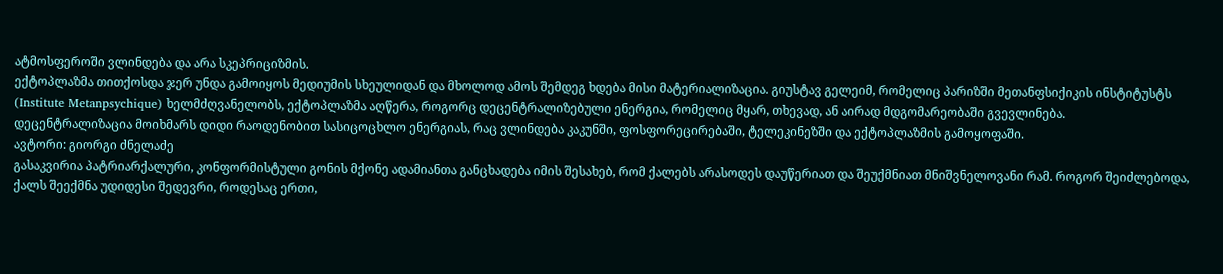ატმოსფეროში ვლინდება და არა სკეპრიციზმის.
ექტოპლაზმა თითქოსდა ჯერ უნდა გამოიყოს მედიუმის სხეულიდან და მხოლოდ ამოს შემდეგ ხდება მისი მატერიალიზაცია. გიუსტავ გელეიმ, რომელიც პარიზში მეთანფსიქიკის ინსტიტუსტს (Institute Metanpsychique) ხელმძღვანელობს, ექტოპლაზმა აღწერა, როგორც დეცენტრალიზებული ენერგია, რომელიც მყარ, თხევად, ან აირად მდგომარეობაში გვევლინება.
დეცენტრალიზაცია მოიხმარს დიდი რაოდენობით სასიცოცხლო ენერგიას, რაც ვლინდება კაკუნში, ფოსფორეცირებაში, ტელეკინეზში და ექტოპლაზმის გამოყოფაში.
ავტორი: გიორგი ძნელაძე
გასაკვირია პატრიარქალური, კონფორმისტული გონის მქონე ადამიანთა განცხადება იმის შესახებ, რომ ქალებს არასოდეს დაუწერიათ და შეუქმნიათ მნიშვნელოვანი რამ. როგორ შეიძლებოდა, ქალს შეექმნა უდიდესი შედევრი, როდესაც ერთი,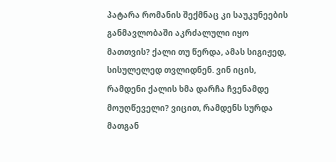პატარა რომანის შექმნაც კი საუკუნეების განმავლობაში აკრძალული იყო მათთვის? ქალი თუ წერდა, ამას სიგიჟედ, სისულელედ თვლიდნენ. ვინ იცის, რამდენი ქალის ხმა დარჩა ჩვენამდე მოუღწეველი? ვიცით, რამდენს სურდა მათგან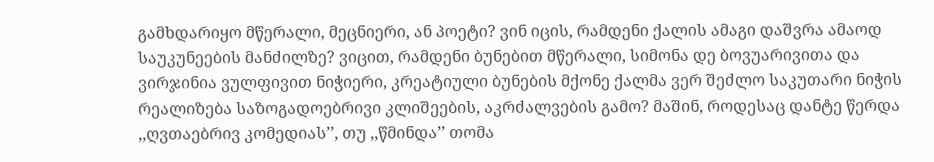გამხდარიყო მწერალი, მეცნიერი, ან პოეტი? ვინ იცის, რამდენი ქალის ამაგი დაშვრა ამაოდ საუკუნეების მანძილზე? ვიცით, რამდენი ბუნებით მწერალი, სიმონა დე ბოვუარივითა და ვირჯინია ვულფივით ნიჭიერი, კრეატიული ბუნების მქონე ქალმა ვერ შეძლო საკუთარი ნიჭის რეალიზება საზოგადოებრივი კლიშეების, აკრძალვების გამო? მაშინ, როდესაც დანტე წერდა ,,ღვთაებრივ კომედიას’’, თუ ,,წმინდა’’ თომა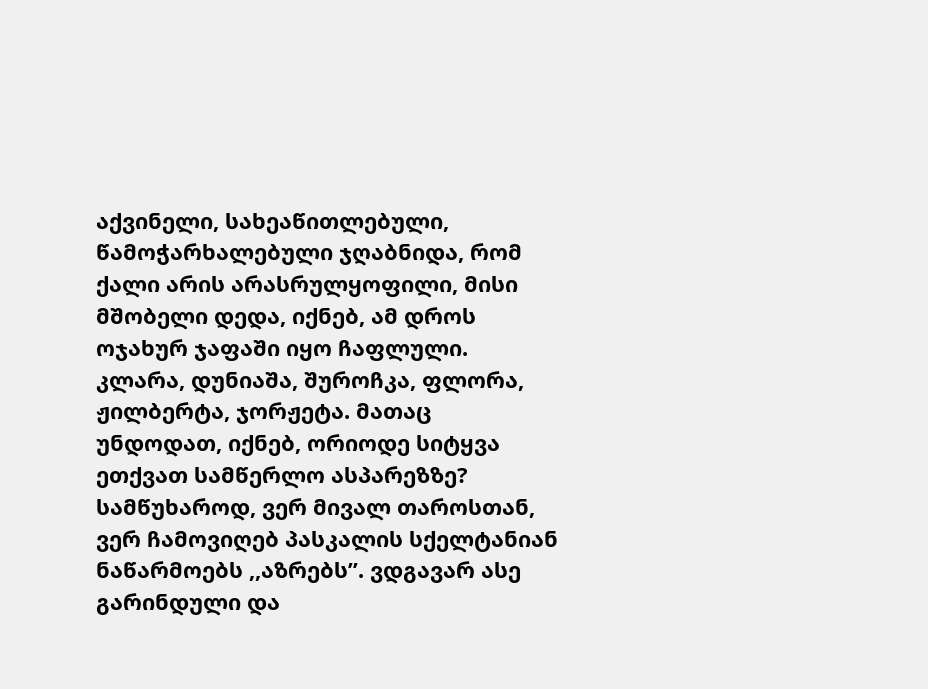აქვინელი, სახეაწითლებული, წამოჭარხალებული ჯღაბნიდა, რომ ქალი არის არასრულყოფილი, მისი მშობელი დედა, იქნებ, ამ დროს ოჯახურ ჯაფაში იყო ჩაფლული. კლარა, დუნიაშა, შუროჩკა, ფლორა, ჟილბერტა, ჯორჟეტა. მათაც უნდოდათ, იქნებ, ორიოდე სიტყვა ეთქვათ სამწერლო ასპარეზზე?
სამწუხაროდ, ვერ მივალ თაროსთან, ვერ ჩამოვიღებ პასკალის სქელტანიან ნაწარმოებს ,,აზრებს’’. ვდგავარ ასე გარინდული და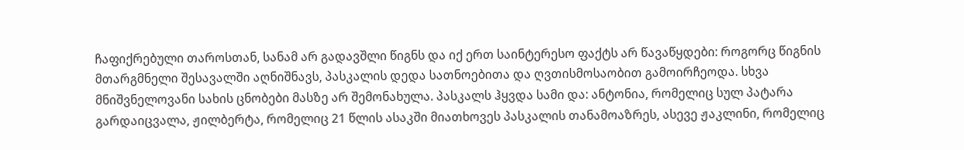ჩაფიქრებული თაროსთან, სანამ არ გადავშლი წიგნს და იქ ერთ საინტერესო ფაქტს არ წავაწყდები: როგორც წიგნის მთარგმნელი შესავალში აღნიშნავს, პასკალის დედა სათნოებითა და ღვთისმოსაობით გამოირჩეოდა. სხვა მნიშვნელოვანი სახის ცნობები მასზე არ შემონახულა. პასკალს ჰყვდა სამი და: ანტონია, რომელიც სულ პატარა გარდაიცვალა, ჟილბერტა, რომელიც 21 წლის ასაკში მიათხოვეს პასკალის თანამოაზრეს, ასევე ჟაკლინი, რომელიც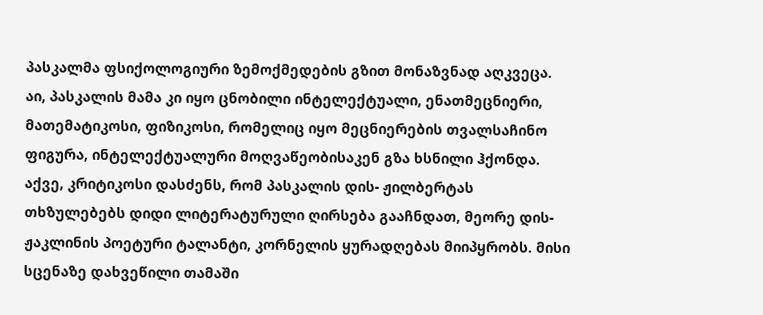პასკალმა ფსიქოლოგიური ზემოქმედების გზით მონაზვნად აღკვეცა. აი, პასკალის მამა კი იყო ცნობილი ინტელექტუალი, ენათმეცნიერი, მათემატიკოსი, ფიზიკოსი, რომელიც იყო მეცნიერების თვალსაჩინო ფიგურა, ინტელექტუალური მოღვაწეობისაკენ გზა ხსნილი ჰქონდა. აქვე, კრიტიკოსი დასძენს, რომ პასკალის დის- ჟილბერტას თხზულებებს დიდი ლიტერატურული ღირსება გააჩნდათ, მეორე დის-ჟაკლინის პოეტური ტალანტი, კორნელის ყურადღებას მიიპყრობს. მისი სცენაზე დახვეწილი თამაში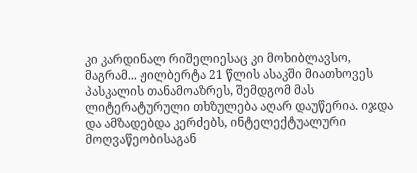კი კარდინალ რიშელიესაც კი მოხიბლავსო, მაგრამ... ჟილბერტა 21 წლის ასაკში მიათხოვეს პასკალის თანამოაზრეს, შემდგომ მას ლიტერატურული თხზულება აღარ დაუწერია. იჯდა და ამზადებდა კერძებს, ინტელექტუალური მოღვაწეობისაგან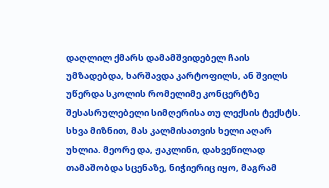დაღლილ ქმარს დამამშვიდებელ ჩაის უმზადებდა, ხარშავდა კარტოფილს, ან შვილს უწერდა სკოლის რომელიმე კონცერტზე შესასრულებელი სიმღერისა თუ ლექსის ტექსტს. სხვა მიზნით, მას კალმისათვის ხელი აღარ უხლია. მეორე და, ჟაკლინი, დახვეწილად თამაშობდა სცენაზე, ნიჭიერიც იყო, მაგრამ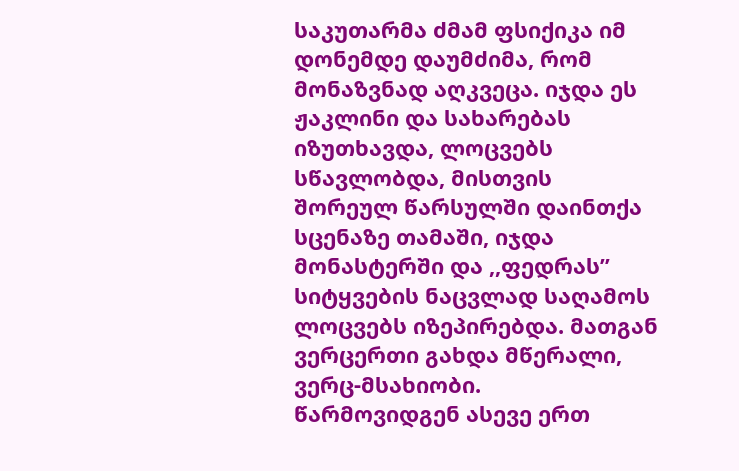საკუთარმა ძმამ ფსიქიკა იმ დონემდე დაუმძიმა, რომ მონაზვნად აღკვეცა. იჯდა ეს ჟაკლინი და სახარებას იზუთხავდა, ლოცვებს სწავლობდა, მისთვის შორეულ წარსულში დაინთქა სცენაზე თამაში, იჯდა მონასტერში და ,,ფედრას’’ სიტყვების ნაცვლად საღამოს ლოცვებს იზეპირებდა. მათგან ვერცერთი გახდა მწერალი, ვერც-მსახიობი.
წარმოვიდგენ ასევე ერთ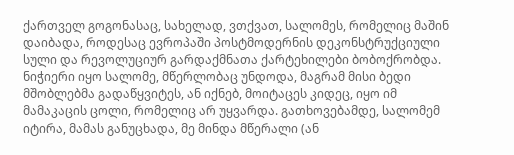ქართველ გოგონასაც, სახელად, ვთქვათ, სალომეს, რომელიც მაშინ დაიბადა, როდესაც ევროპაში პოსტმოდერნის დეკონსტრუქციული სული და რევოლუციურ გარდაქმნათა ქარტეხილები ბობოქრობდა. ნიჭიერი იყო სალომე, მწერლობაც უნდოდა, მაგრამ მისი ბედი მშობლებმა გადაწყვიტეს, ან იქნებ, მოიტაცეს კიდეც, იყო იმ მამაკაცის ცოლი, რომელიც არ უყვარდა. გათხოვებამდე, სალომემ იტირა, მამას განუცხადა, მე მინდა მწერალი (ან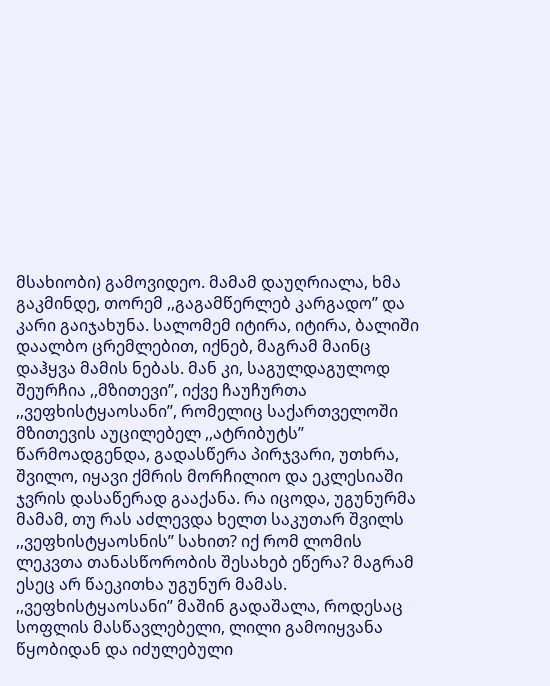მსახიობი) გამოვიდეო. მამამ დაუღრიალა, ხმა გაკმინდე, თორემ ,,გაგამწერლებ კარგადო’’ და კარი გაიჯახუნა. სალომემ იტირა, იტირა, ბალიში დაალბო ცრემლებით, იქნებ, მაგრამ მაინც დაჰყვა მამის ნებას. მან კი, საგულდაგულოდ შეურჩია ,,მზითევი’’, იქვე ჩაუჩურთა ,,ვეფხისტყაოსანი’’, რომელიც საქართველოში მზითევის აუცილებელ ,,ატრიბუტს’’ წარმოადგენდა, გადასწერა პირჯვარი, უთხრა, შვილო, იყავი ქმრის მორჩილიო და ეკლესიაში ჯვრის დასაწერად გააქანა. რა იცოდა, უგუნურმა მამამ, თუ რას აძლევდა ხელთ საკუთარ შვილს ,,ვეფხისტყაოსნის’’ სახით? იქ რომ ლომის ლეკვთა თანასწორობის შესახებ ეწერა? მაგრამ ესეც არ წაეკითხა უგუნურ მამას. ,,ვეფხისტყაოსანი’’ მაშინ გადაშალა, როდესაც სოფლის მასწავლებელი, ლილი გამოიყვანა წყობიდან და იძულებული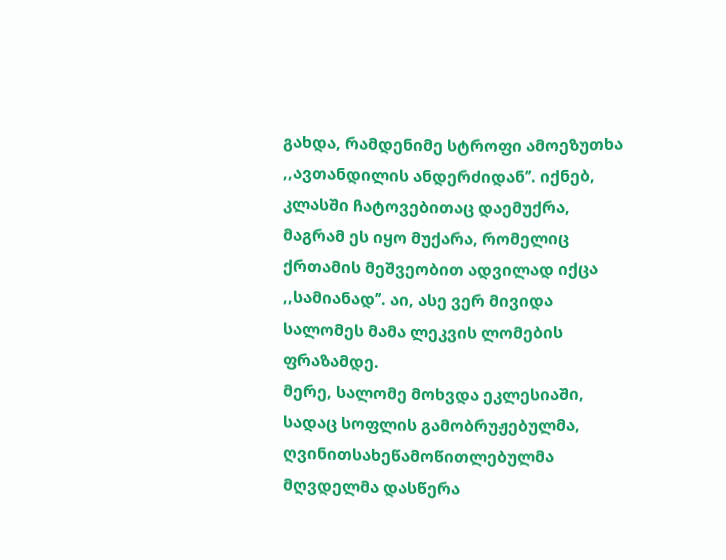გახდა, რამდენიმე სტროფი ამოეზუთხა ,,ავთანდილის ანდერძიდან’’. იქნებ, კლასში ჩატოვებითაც დაემუქრა, მაგრამ ეს იყო მუქარა, რომელიც ქრთამის მეშვეობით ადვილად იქცა ,,სამიანად’’. აი, ასე ვერ მივიდა სალომეს მამა ლეკვის ლომების ფრაზამდე.
მერე, სალომე მოხვდა ეკლესიაში, სადაც სოფლის გამობრუჟებულმა, ღვინითსახეწამოწითლებულმა მღვდელმა დასწერა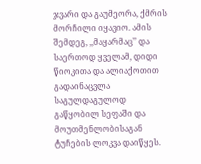ჯვარი და გაუმეორა, ქმრის მორჩილი იყავიო. ამის შემდეგ, ,,მაყარმაც’’ და საერთოდ ყველამ, დიდი წიოკითა და ალიაქოთით გადაინაცვლა საგულდაგულოდ გაწყობილ სეფაში და მოუთმენლობისაგან ტუჩების ლოკვა დაიწყეს.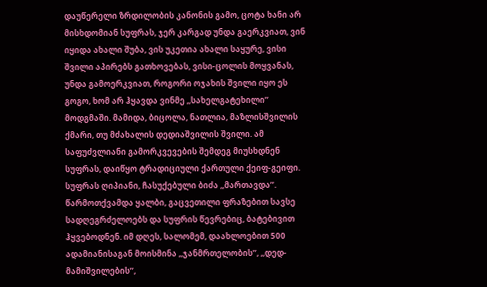დაუწერელი ზრდილობის კანონის გამო, ცოტა ხანი არ მისხდომიან სუფრას, ჯერ კარგად უნდა გაერკვიათ, ვინ იყიდა ახალი შუბა, ვის უკეთია ახალი საყურე, ვისი შვილი აპირებს გათხოვებას, ვისი-ცოლის მოყვანას, უნდა გამოერკვიათ, როგორი ოჯახის შვილი იყო ეს გოგო, ხომ არ ჰყავდა ვინმე ,,სახელგატეხილი’’ მოდგმაში. მამიდა, ბიცოლა, ნათლია, მაზლისშვილის ქმარი, თუ მძახალის დედიაშვილის შვილი. ამ საფუძვლიანი გამორკვევების შემდეგ მიუსხდნენ სუფრას, დაიწყო ტრადიციული ქართული ქეიფ-გეიფი. სუფრას ღიპიანი, ჩასუქებული ბიძა ,,მართავდა’’. წარმოთქვამდა ყალბი, გაცვეთილი ფრაზებით სავსე სადღეგრძელოებს და სუფრის წევრებიც, ბატებივით ჰყვებოდნენ. იმ დღეს, სალომემ, დაახლოებით 500 ადამიანისაგან მოისმინა ,,ჯანმრთელობის’’, ,,დედ-მამიშვილების’’,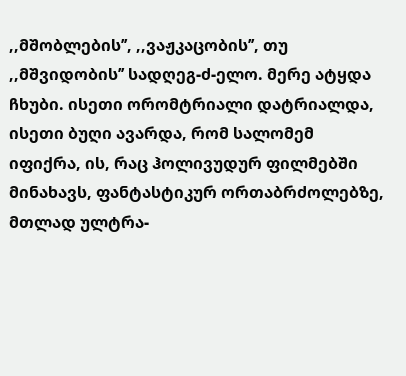,,მშობლების’’, ,,ვაჟკაცობის’’, თუ ,,მშვიდობის’’ სადღეგ-ძ-ელო. მერე ატყდა ჩხუბი. ისეთი ორომტრიალი დატრიალდა, ისეთი ბუღი ავარდა, რომ სალომემ იფიქრა, ის, რაც ჰოლივუდურ ფილმებში მინახავს, ფანტასტიკურ ორთაბრძოლებზე, მთლად ულტრა-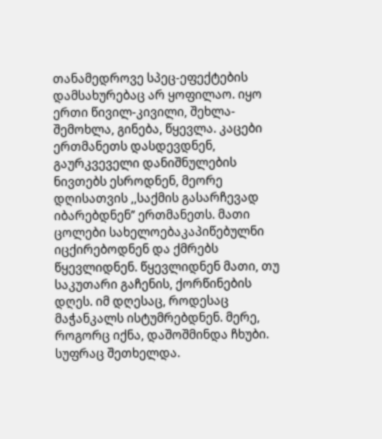თანამედროვე სპეც-ეფექტების დამსახურებაც არ ყოფილაო. იყო ერთი წივილ-კივილი, შეხლა-შემოხლა, გინება, წყევლა. კაცები ერთმანეთს დასდევდნენ, გაურკვეველი დანიშნულების ნივთებს ესროდნენ, მეორე დღისათვის ,,საქმის გასარჩევად იბარებდნენ’’ ერთმანეთს. მათი ცოლები სახელოებაკაპიწებულნი იცქირებოდნენ და ქმრებს წყევლიდნენ. წყევლიდნენ მათი, თუ საკუთარი გაჩენის, ქორწინების დღეს. იმ დღესაც, როდესაც მაჭანკალს ისტუმრებდნენ. მერე, როგორც იქნა, დაშოშმინდა ჩხუბი. სუფრაც შეთხელდა.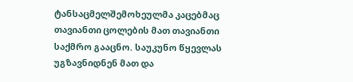ტანსაცმელშემოხეულმა კაცებმაც თავიანთი ცოლების მათ თავიანთი საქმრო გააცნო. საუკუნო წყევლას უგზავნიდნენ მათ და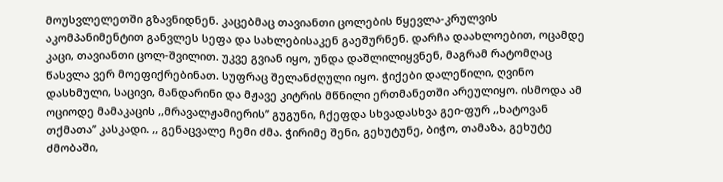მოუსვლელეთში გზავნიდნენ. კაცებმაც თავიანთი ცოლების წყევლა-კრულვის აკომპანიმენტით განვლეს სეფა და სახლებისაკენ გაეშურნენ. დარჩა დაახლოებით, ოცამდე კაცი, თავიანთი ცოლ-შვილით. უკვე გვიან იყო, უნდა დაშლილიყვნენ, მაგრამ რატომღაც წასვლა ვერ მოეფიქრებინათ. სუფრაც შელანძღული იყო. ჭიქები დალეწილი, ღვინო დასხმული, საცივი, მანდარინი და მჟავე კიტრის მწნილი ერთმანეთში არეულიყო. ისმოდა ამ ოციოდე მამაკაცის ,,მრავალჟამიერის’’ გუგუნი, ჩქეფდა სხვადასხვა გეი-ფურ ,,ხატოვან თქმათა’’ კასკადი. ,, გენაცვალე ჩემი ძმა. ჭირიმე შენი, გეხუტუნე, ბიჭო, თამაზა, გეხუტე ძმობაში,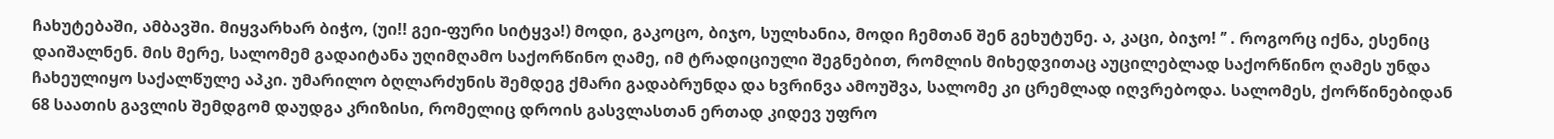ჩახუტებაში, ამბავში. მიყვარხარ ბიჭო, (უი!! გეი-ფური სიტყვა!) მოდი, გაკოცო, ბიჯო, სულხანია, მოდი ჩემთან შენ გეხუტუნე. ა, კაცი, ბიჯო! ’’ . როგორც იქნა, ესენიც დაიშალნენ. მის მერე, სალომემ გადაიტანა უღიმღამო საქორწინო ღამე, იმ ტრადიციული შეგნებით, რომლის მიხედვითაც აუცილებლად საქორწინო ღამეს უნდა ჩახეულიყო საქალწულე აპკი. უმარილო ბღლარძუნის შემდეგ ქმარი გადაბრუნდა და ხვრინვა ამოუშვა, სალომე კი ცრემლად იღვრებოდა. სალომეს, ქორწინებიდან 68 საათის გავლის შემდგომ დაუდგა კრიზისი, რომელიც დროის გასვლასთან ერთად კიდევ უფრო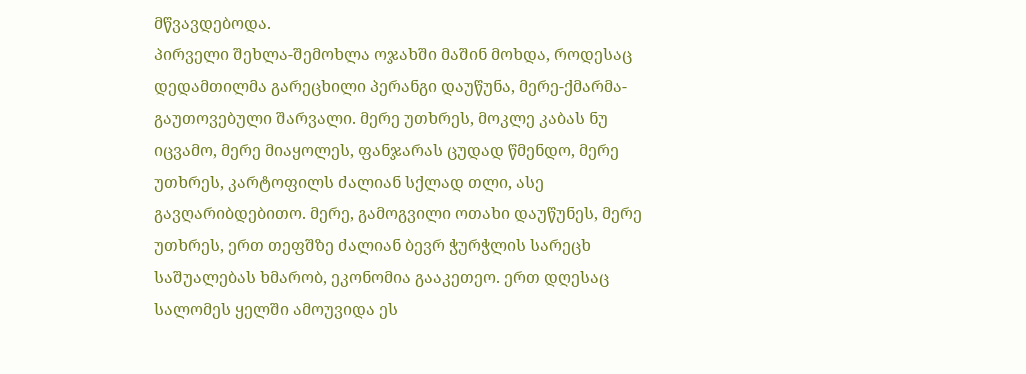მწვავდებოდა.
პირველი შეხლა-შემოხლა ოჯახში მაშინ მოხდა, როდესაც დედამთილმა გარეცხილი პერანგი დაუწუნა, მერე-ქმარმა- გაუთოვებული შარვალი. მერე უთხრეს, მოკლე კაბას ნუ იცვამო, მერე მიაყოლეს, ფანჯარას ცუდად წმენდო, მერე უთხრეს, კარტოფილს ძალიან სქლად თლი, ასე გავღარიბდებითო. მერე, გამოგვილი ოთახი დაუწუნეს, მერე უთხრეს, ერთ თეფშზე ძალიან ბევრ ჭურჭლის სარეცხ საშუალებას ხმარობ, ეკონომია გააკეთეო. ერთ დღესაც სალომეს ყელში ამოუვიდა ეს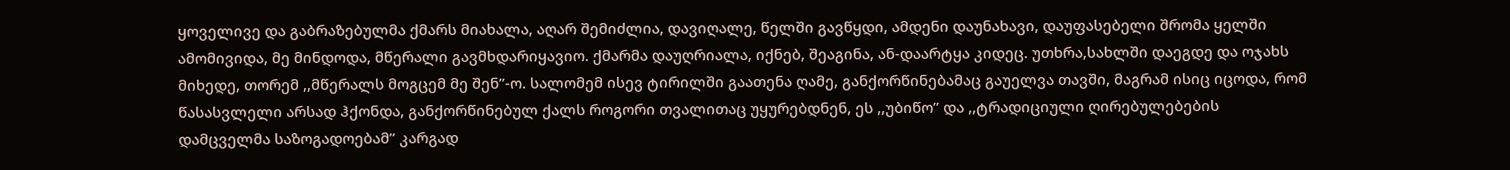ყოველივე და გაბრაზებულმა ქმარს მიახალა, აღარ შემიძლია, დავიღალე, წელში გავწყდი, ამდენი დაუნახავი, დაუფასებელი შრომა ყელში ამომივიდა, მე მინდოდა, მწერალი გავმხდარიყავიო. ქმარმა დაუღრიალა, იქნებ, შეაგინა, ან-დაარტყა კიდეც. უთხრა,სახლში დაეგდე და ოჯახს მიხედე, თორემ ,,მწერალს მოგცემ მე შენ’’-ო. სალომემ ისევ ტირილში გაათენა ღამე, განქორწინებამაც გაუელვა თავში, მაგრამ ისიც იცოდა, რომ წასასვლელი არსად ჰქონდა, განქორწინებულ ქალს როგორი თვალითაც უყურებდნენ, ეს ,,უბიწო’’ და ,,ტრადიციული ღირებულებების დამცველმა საზოგადოებამ’’ კარგად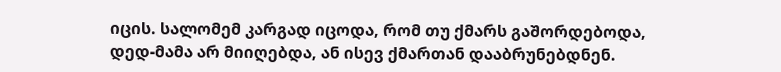იცის. სალომემ კარგად იცოდა, რომ თუ ქმარს გაშორდებოდა, დედ-მამა არ მიიღებდა, ან ისევ ქმართან დააბრუნებდნენ.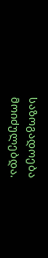საზოგადოება მოიძულებდა.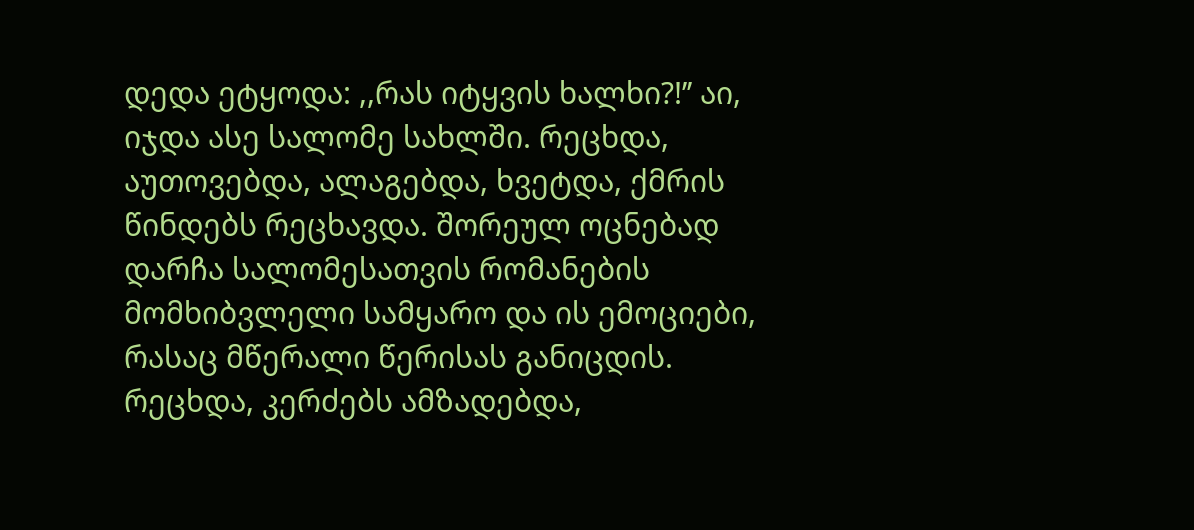დედა ეტყოდა: ,,რას იტყვის ხალხი?!’’ აი, იჯდა ასე სალომე სახლში. რეცხდა, აუთოვებდა, ალაგებდა, ხვეტდა, ქმრის წინდებს რეცხავდა. შორეულ ოცნებად დარჩა სალომესათვის რომანების მომხიბვლელი სამყარო და ის ემოციები, რასაც მწერალი წერისას განიცდის. რეცხდა, კერძებს ამზადებდა,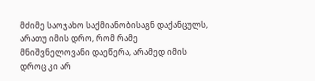მძიმე საოჯახო საქმიანობისაგნ დაქანცულს, არათუ იმის დრო, რომ რამე მნიშვნელოვანი დაეწერა, არამედ იმის დროც კი არ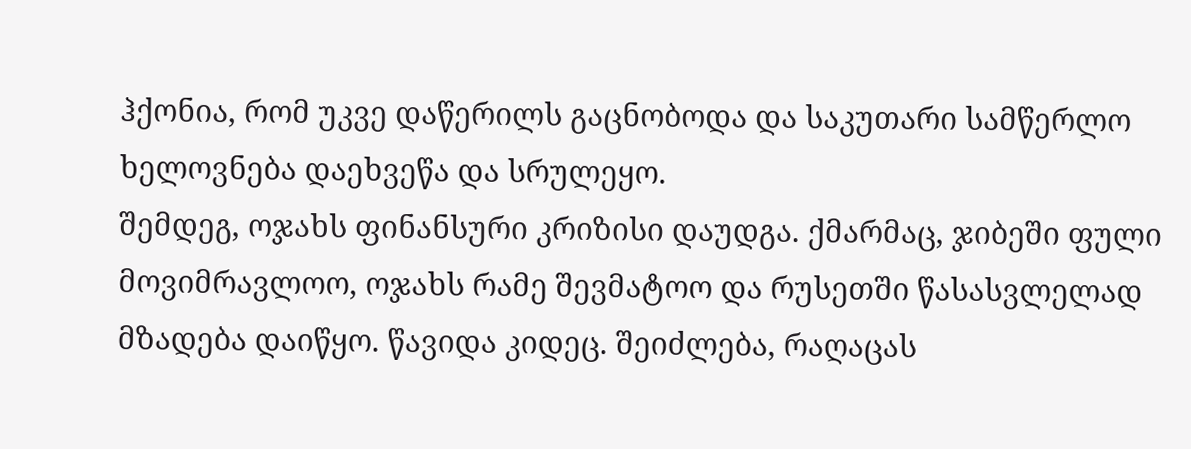ჰქონია, რომ უკვე დაწერილს გაცნობოდა და საკუთარი სამწერლო ხელოვნება დაეხვეწა და სრულეყო.
შემდეგ, ოჯახს ფინანსური კრიზისი დაუდგა. ქმარმაც, ჯიბეში ფული მოვიმრავლოო, ოჯახს რამე შევმატოო და რუსეთში წასასვლელად მზადება დაიწყო. წავიდა კიდეც. შეიძლება, რაღაცას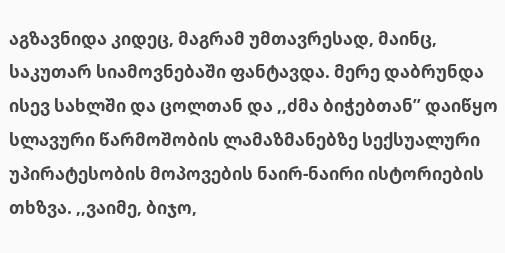აგზავნიდა კიდეც, მაგრამ უმთავრესად, მაინც, საკუთარ სიამოვნებაში ფანტავდა. მერე დაბრუნდა ისევ სახლში და ცოლთან და ,,ძმა ბიჭებთან’’ დაიწყო სლავური წარმოშობის ლამაზმანებზე სექსუალური უპირატესობის მოპოვების ნაირ-ნაირი ისტორიების თხზვა. ,,ვაიმე, ბიჯო,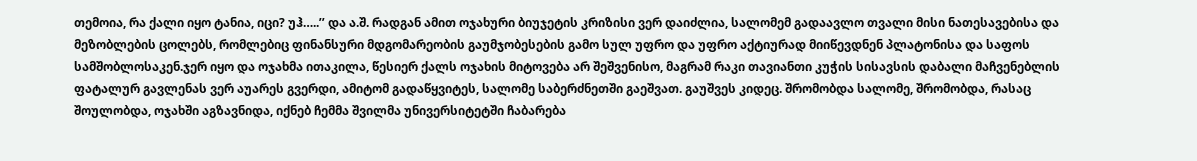თემოია, რა ქალი იყო ტანია, იცი? უჰ…..’’ და ა.შ. რადგან ამით ოჯახური ბიუჯეტის კრიზისი ვერ დაიძლია, სალომემ გადაავლო თვალი მისი ნათესავებისა და მეზობლების ცოლებს, რომლებიც ფინანსური მდგომარეობის გაუმჯობესების გამო სულ უფრო და უფრო აქტიურად მიიწევდნენ პლატონისა და საფოს სამშობლოსაკენ.ჯერ იყო და ოჯახმა ითაკილა, წესიერ ქალს ოჯახის მიტოვება არ შეშვენისო, მაგრამ რაკი თავიანთი კუჭის სისავსის დაბალი მაჩვენებლის ფატალურ გავლენას ვერ აუარეს გვერდი, ამიტომ გადაწყვიტეს, სალომე საბერძნეთში გაეშვათ. გაუშვეს კიდეც. შრომობდა სალომე, შრომობდა, რასაც შოულობდა, ოჯახში აგზავნიდა, იქნებ ჩემმა შვილმა უნივერსიტეტში ჩაბარება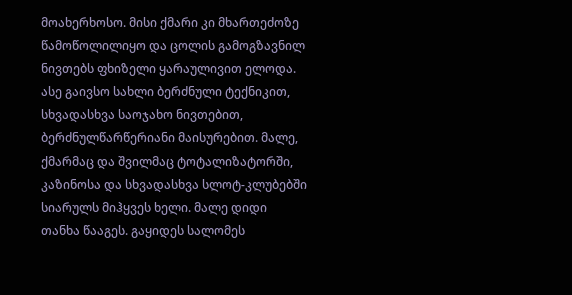მოახერხოსო. მისი ქმარი კი მხართეძოზე წამოწოლილიყო და ცოლის გამოგზავნილ ნივთებს ფხიზელი ყარაულივით ელოდა. ასე გაივსო სახლი ბერძნული ტექნიკით, სხვადასხვა საოჯახო ნივთებით, ბერძნულწარწერიანი მაისურებით. მალე, ქმარმაც და შვილმაც ტოტალიზატორში, კაზინოსა და სხვადასხვა სლოტ-კლუბებში სიარულს მიჰყვეს ხელი. მალე დიდი თანხა წააგეს. გაყიდეს სალომეს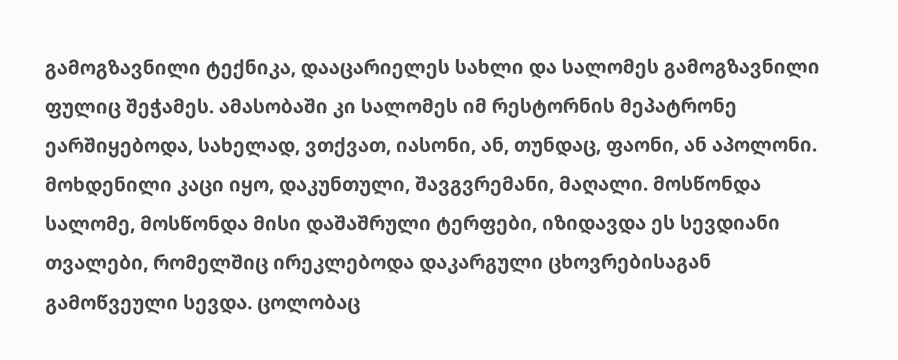გამოგზავნილი ტექნიკა, დააცარიელეს სახლი და სალომეს გამოგზავნილი ფულიც შეჭამეს. ამასობაში კი სალომეს იმ რესტორნის მეპატრონე ეარშიყებოდა, სახელად, ვთქვათ, იასონი, ან, თუნდაც, ფაონი, ან აპოლონი. მოხდენილი კაცი იყო, დაკუნთული, შავგვრემანი, მაღალი. მოსწონდა სალომე, მოსწონდა მისი დაშაშრული ტერფები, იზიდავდა ეს სევდიანი თვალები, რომელშიც ირეკლებოდა დაკარგული ცხოვრებისაგან გამოწვეული სევდა. ცოლობაც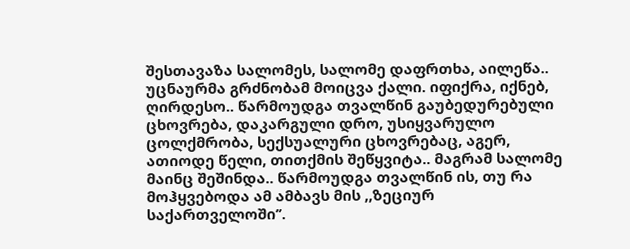შესთავაზა სალომეს, სალომე დაფრთხა, აილეწა.. უცნაურმა გრძნობამ მოიცვა ქალი. იფიქრა, იქნებ, ღირდესო.. წარმოუდგა თვალწინ გაუბედურებული ცხოვრება, დაკარგული დრო, უსიყვარულო ცოლქმრობა, სექსუალური ცხოვრებაც, აგერ, ათიოდე წელი, თითქმის შეწყვიტა.. მაგრამ სალომე მაინც შეშინდა.. წარმოუდგა თვალწინ ის, თუ რა მოჰყვებოდა ამ ამბავს მის ,,ზეციურ საქართველოში’’.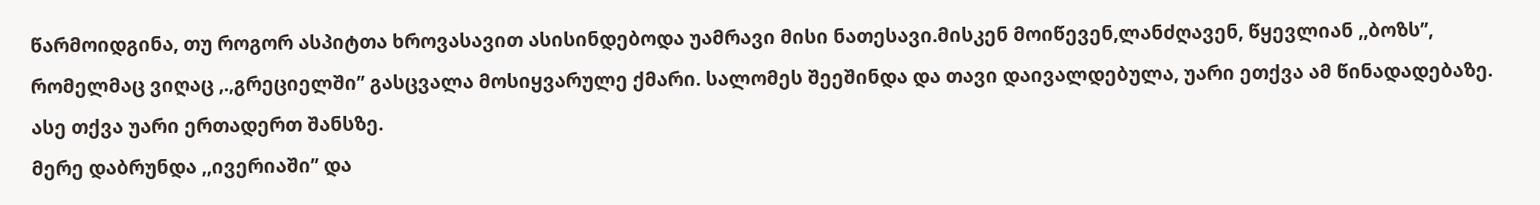წარმოიდგინა, თუ როგორ ასპიტთა ხროვასავით ასისინდებოდა უამრავი მისი ნათესავი.მისკენ მოიწევენ,ლანძღავენ, წყევლიან ,,ბოზს’’, რომელმაც ვიღაც ,.,გრეციელში’’ გასცვალა მოსიყვარულე ქმარი. სალომეს შეეშინდა და თავი დაივალდებულა, უარი ეთქვა ამ წინადადებაზე. ასე თქვა უარი ერთადერთ შანსზე.
მერე დაბრუნდა ,,ივერიაში’’ და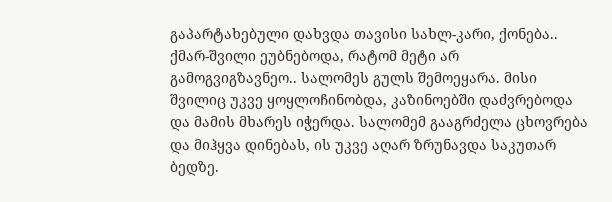გაპარტახებული დახვდა თავისი სახლ-კარი, ქონება.. ქმარ-შვილი ეუბნებოდა, რატომ მეტი არ გამოგვიგზავნეო.. სალომეს გულს შემოეყარა. მისი შვილიც უკვე ყოყლოჩინობდა, კაზინოებში დაძვრებოდა და მამის მხარეს იჭერდა. სალომემ გააგრძელა ცხოვრება და მიჰყვა დინებას, ის უკვე აღარ ზრუნავდა საკუთარ ბედზე.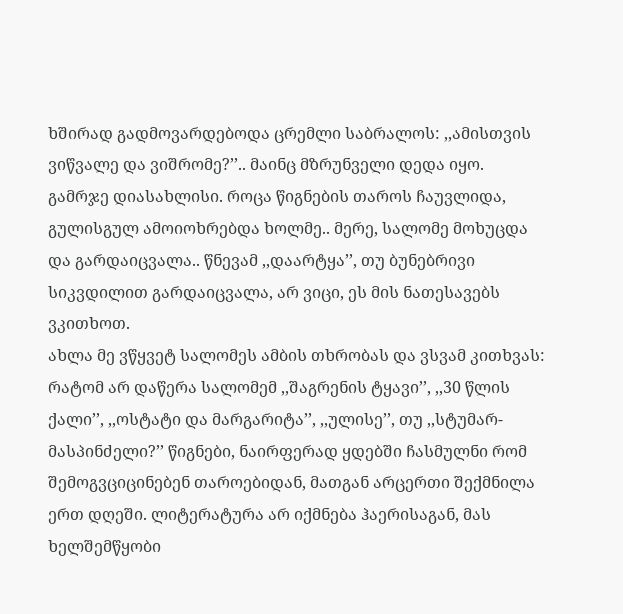ხშირად გადმოვარდებოდა ცრემლი საბრალოს: ,,ამისთვის ვიწვალე და ვიშრომე?’’.. მაინც მზრუნველი დედა იყო. გამრჯე დიასახლისი. როცა წიგნების თაროს ჩაუვლიდა, გულისგულ ამოიოხრებდა ხოლმე.. მერე, სალომე მოხუცდა და გარდაიცვალა.. წნევამ ,,დაარტყა’’, თუ ბუნებრივი სიკვდილით გარდაიცვალა, არ ვიცი, ეს მის ნათესავებს ვკითხოთ.
ახლა მე ვწყვეტ სალომეს ამბის თხრობას და ვსვამ კითხვას: რატომ არ დაწერა სალომემ ,,შაგრენის ტყავი’’, ,,30 წლის ქალი’’, ,,ოსტატი და მარგარიტა’’, ,,ულისე’’, თუ ,,სტუმარ-მასპინძელი?’’ წიგნები, ნაირფერად ყდებში ჩასმულნი რომ შემოგვციცინებენ თაროებიდან, მათგან არცერთი შექმნილა ერთ დღეში. ლიტერატურა არ იქმნება ჰაერისაგან, მას ხელშემწყობი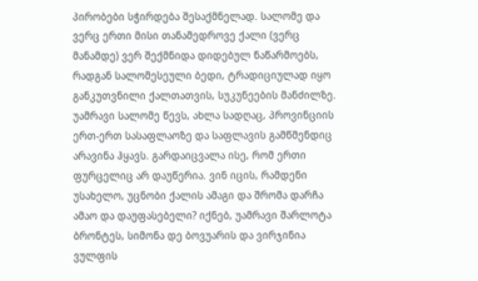პირობები სჭირდება შესაქმნელად. სალომე და ვერც ერთი მისი თანამედროვე ქალი (ვერც მანამდე) ვერ შექმნიდა დიდებულ ნაწარმოებს, რადგან სალომესეული ბედი, ტრადიციულად იყო განკუთვნილი ქალთათვის, სუკუნეების მანძილზე. უამრავი სალომე წევს, ახლა სადღაც, პროვინციის ერთ-ერთ სასაფლაოზე და საფლავის გამწმენდიც არავინა ჰყავს. გარდაიცვალა ისე, რომ ერთი ფურცელიც არ დაუწერია. ვინ იცის, რამდენი უსახელო, უცნობი ქალის ამაგი და შრომა დარჩა ამაო და დაუფასებელი? იქნებ, უამრავი შარლოტა ბრონტეს, სიმონა დე ბოვუარის და ვირჯინია ვულფის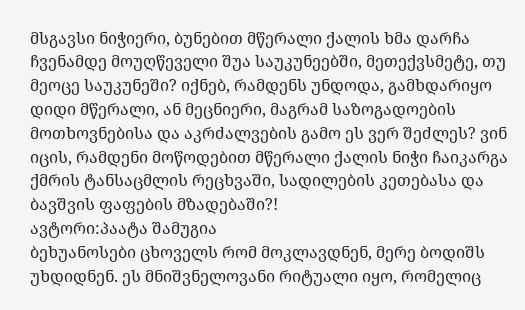მსგავსი ნიჭიერი, ბუნებით მწერალი ქალის ხმა დარჩა ჩვენამდე მოუღწეველი შუა საუკუნეებში, მეთექვსმეტე, თუ მეოცე საუკუნეში? იქნებ, რამდენს უნდოდა, გამხდარიყო დიდი მწერალი, ან მეცნიერი, მაგრამ საზოგადოების მოთხოვნებისა და აკრძალვების გამო ეს ვერ შეძლეს? ვინ იცის, რამდენი მოწოდებით მწერალი ქალის ნიჭი ჩაიკარგა ქმრის ტანსაცმლის რეცხვაში, სადილების კეთებასა და ბავშვის ფაფების მზადებაში?!
ავტორი:პაატა შამუგია
ბეხუანოსები ცხოველს რომ მოკლავდნენ, მერე ბოდიშს უხდიდნენ. ეს მნიშვნელოვანი რიტუალი იყო, რომელიც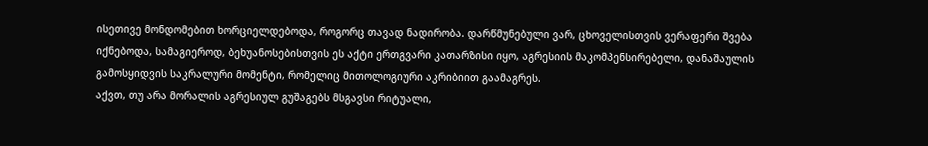ისეთივე მონდომებით ხორციელდებოდა, როგორც თავად ნადირობა. დარწმუნებული ვარ, ცხოველისთვის ვერაფერი შვება იქნებოდა, სამაგიეროდ, ბეხუანოსებისთვის ეს აქტი ერთგვარი კათარზისი იყო, აგრესიის მაკომპენსირებელი, დანაშაულის გამოსყიდვის საკრალური მომენტი, რომელიც მითოლოგიური აკრიბიით გაამაგრეს.
აქვთ, თუ არა მორალის აგრესიულ გუშაგებს მსგავსი რიტუალი,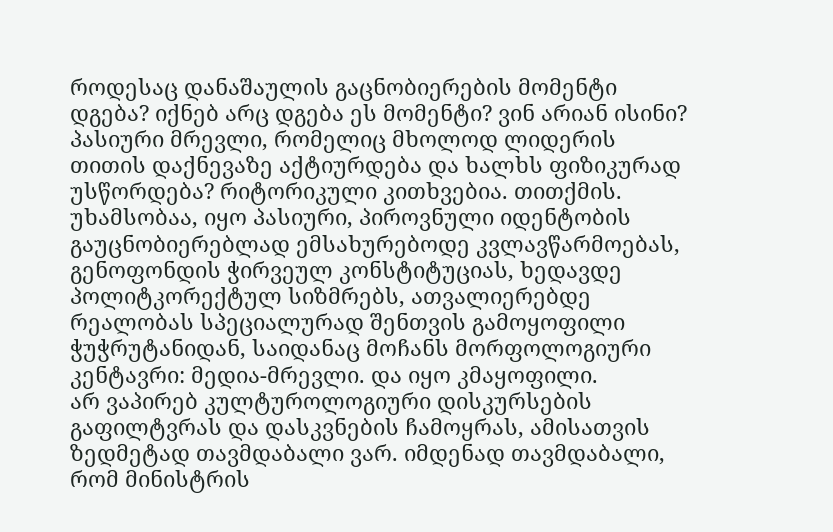როდესაც დანაშაულის გაცნობიერების მომენტი დგება? იქნებ არც დგება ეს მომენტი? ვინ არიან ისინი? პასიური მრევლი, რომელიც მხოლოდ ლიდერის თითის დაქნევაზე აქტიურდება და ხალხს ფიზიკურად უსწორდება? რიტორიკული კითხვებია. თითქმის.
უხამსობაა, იყო პასიური, პიროვნული იდენტობის გაუცნობიერებლად ემსახურებოდე კვლავწარმოებას, გენოფონდის ჭირვეულ კონსტიტუციას, ხედავდე პოლიტკორექტულ სიზმრებს, ათვალიერებდე რეალობას სპეციალურად შენთვის გამოყოფილი ჭუჭრუტანიდან, საიდანაც მოჩანს მორფოლოგიური კენტავრი: მედია-მრევლი. და იყო კმაყოფილი.
არ ვაპირებ კულტუროლოგიური დისკურსების გაფილტვრას და დასკვნების ჩამოყრას, ამისათვის ზედმეტად თავმდაბალი ვარ. იმდენად თავმდაბალი, რომ მინისტრის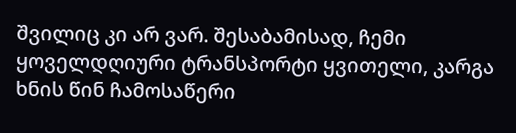შვილიც კი არ ვარ. შესაბამისად, ჩემი ყოველდღიური ტრანსპორტი ყვითელი, კარგა ხნის წინ ჩამოსაწერი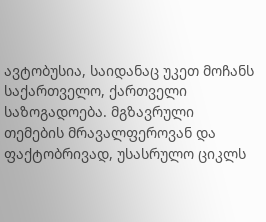ავტობუსია, საიდანაც უკეთ მოჩანს საქართველო, ქართველი საზოგადოება. მგზავრული თემების მრავალფეროვან და ფაქტობრივად, უსასრულო ციკლს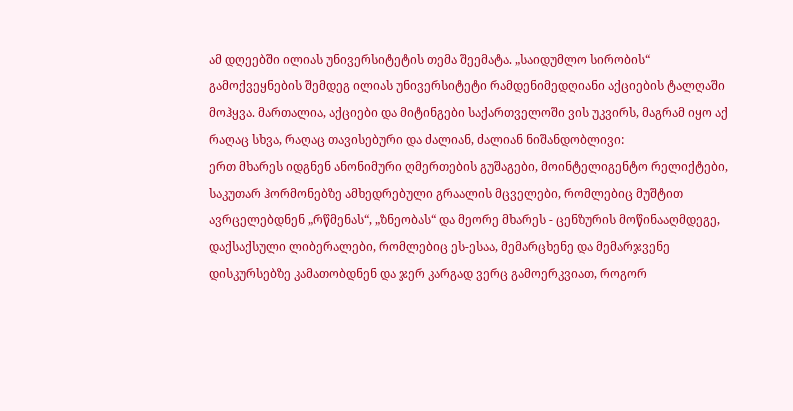ამ დღეებში ილიას უნივერსიტეტის თემა შეემატა. „საიდუმლო სირობის“ გამოქვეყნების შემდეგ ილიას უნივერსიტეტი რამდენიმედღიანი აქციების ტალღაში მოჰყვა. მართალია, აქციები და მიტინგები საქართველოში ვის უკვირს, მაგრამ იყო აქ რაღაც სხვა, რაღაც თავისებური და ძალიან, ძალიან ნიშანდობლივი:
ერთ მხარეს იდგნენ ანონიმური ღმერთების გუშაგები, მოინტელიგენტო რელიქტები, საკუთარ ჰორმონებზე ამხედრებული გრაალის მცველები, რომლებიც მუშტით ავრცელებდნენ „რწმენას“, „ზნეობას“ და მეორე მხარეს - ცენზურის მოწინააღმდეგე, დაქსაქსული ლიბერალები, რომლებიც ეს-ესაა, მემარცხენე და მემარჯვენე დისკურსებზე კამათობდნენ და ჯერ კარგად ვერც გამოერკვიათ, როგორ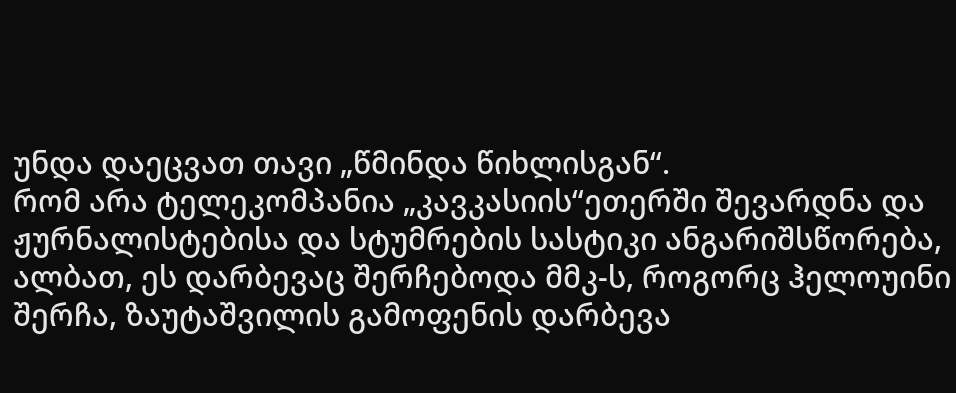უნდა დაეცვათ თავი „წმინდა წიხლისგან“.
რომ არა ტელეკომპანია „კავკასიის“ეთერში შევარდნა და ჟურნალისტებისა და სტუმრების სასტიკი ანგარიშსწორება, ალბათ, ეს დარბევაც შერჩებოდა მმკ-ს, როგორც ჰელოუინი შერჩა, ზაუტაშვილის გამოფენის დარბევა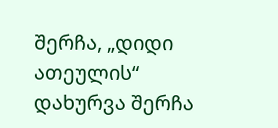შერჩა, „დიდი ათეულის“ დახურვა შერჩა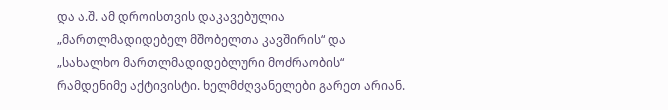და ა.შ. ამ დროისთვის დაკავებულია „მართლმადიდებელ მშობელთა კავშირის“ და „სახალხო მართლმადიდებლური მოძრაობის“ რამდენიმე აქტივისტი. ხელმძღვანელები გარეთ არიან.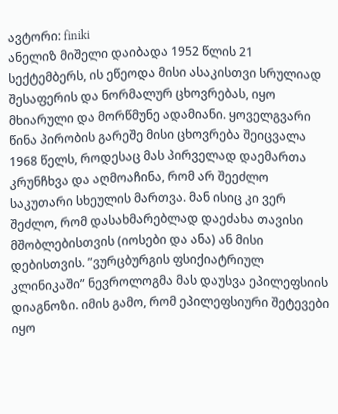ავტორი: finiki
ანელიზ მიშელი დაიბადა 1952 წლის 21 სექტემბერს, ის ეწეოდა მისი ასაკისთვი სრულიად შესაფერის და ნორმალურ ცხოვრებას, იყო მხიარული და მორწმუნე ადამიანი. ყოველგვარი წინა პირობის გარეშე მისი ცხოვრება შეიცვალა 1968 წელს, როდესაც მას პირველად დაემართა კრუნჩხვა და აღმოაჩინა, რომ არ შეეძლო საკუთარი სხეულის მართვა. მან ისიც კი ვერ შეძლო, რომ დასახმარებლად დაეძახა თავისი მშობლებისთვის (იოსები და ანა) ან მისი დებისთვის. ”ვურცბურგის ფსიქიატრიულ კლინიკაში” ნევროლოგმა მას დაუსვა ეპილეფსიის დიაგნოზი. იმის გამო, რომ ეპილეფსიური შეტევები იყო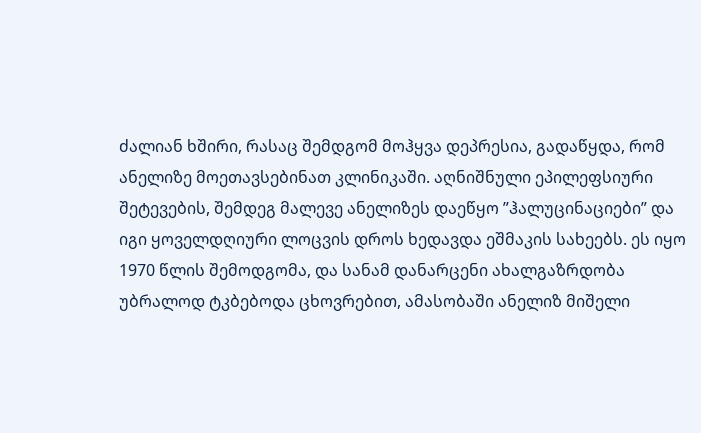ძალიან ხშირი, რასაც შემდგომ მოჰყვა დეპრესია, გადაწყდა, რომ ანელიზე მოეთავსებინათ კლინიკაში. აღნიშნული ეპილეფსიური შეტევების, შემდეგ მალევე ანელიზეს დაეწყო ”ჰალუცინაციები” და იგი ყოველდღიური ლოცვის დროს ხედავდა ეშმაკის სახეებს. ეს იყო 1970 წლის შემოდგომა, და სანამ დანარცენი ახალგაზრდობა უბრალოდ ტკბებოდა ცხოვრებით, ამასობაში ანელიზ მიშელი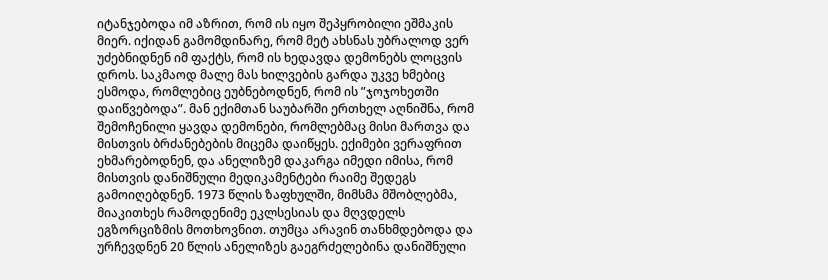იტანჯებოდა იმ აზრით, რომ ის იყო შეპყრობილი ეშმაკის მიერ. იქიდან გამომდინარე, რომ მეტ ახსნას უბრალოდ ვერ უძებნიდნენ იმ ფაქტს, რომ ის ხედავდა დემონებს ლოცვის დროს. საკმაოდ მალე მას ხილვების გარდა უკვე ხმებიც ესმოდა, რომლებიც ეუბნებოდნენ, რომ ის ”ჯოჯოხეთში დაიწვებოდა”. მან ექიმთან საუბარში ერთხელ აღნიშნა, რომ შემოჩენილი ყავდა დემონები, რომლებმაც მისი მართვა და მისთვის ბრძანებების მიცემა დაიწყეს. ექიმები ვერაფრით ეხმარებოდნენ, და ანელიზემ დაკარგა იმედი იმისა, რომ მისთვის დანიშნული მედიკამენტები რაიმე შედეგს გამოიღებდნენ. 1973 წლის ზაფხულში, მიმსმა მშობლებმა, მიაკითხეს რამოდენიმე ეკლსესიას და მღვდელს ეგზორციზმის მოთხოვნით. თუმცა არავინ თანხმდებოდა და ურჩევდნენ 20 წლის ანელიზეს გაეგრძელებინა დანიშნული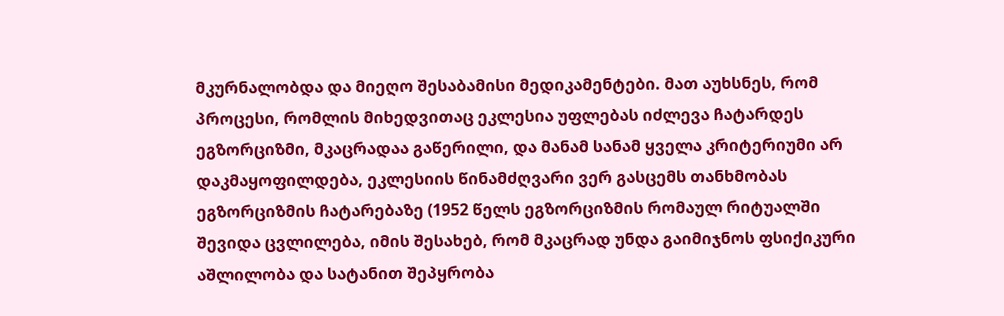მკურნალობდა და მიეღო შესაბამისი მედიკამენტები. მათ აუხსნეს, რომ პროცესი, რომლის მიხედვითაც ეკლესია უფლებას იძლევა ჩატარდეს ეგზორციზმი, მკაცრადაა გაწერილი, და მანამ სანამ ყველა კრიტერიუმი არ დაკმაყოფილდება, ეკლესიის წინამძღვარი ვერ გასცემს თანხმობას ეგზორციზმის ჩატარებაზე (1952 წელს ეგზორციზმის რომაულ რიტუალში შევიდა ცვლილება, იმის შესახებ, რომ მკაცრად უნდა გაიმიჯნოს ფსიქიკური აშლილობა და სატანით შეპყრობა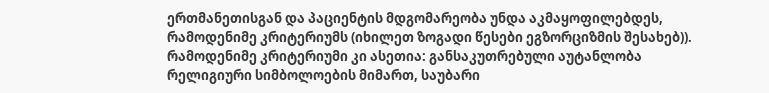ერთმანეთისგან და პაციენტის მდგომარეობა უნდა აკმაყოფილებდეს, რამოდენიმე კრიტერიუმს (იხილეთ ზოგადი წესები ეგზორციზმის შესახებ)). რამოდენიმე კრიტერიუმი კი ასეთია: განსაკუთრებული აუტანლობა რელიგიური სიმბოლოების მიმართ, საუბარი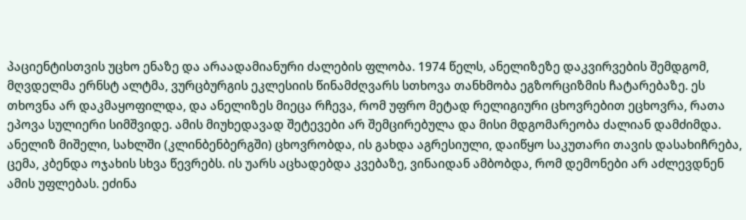პაციენტისთვის უცხო ენაზე და არაადამიანური ძალების ფლობა. 1974 წელს, ანელიზეზე დაკვირვების შემდგომ, მღვდელმა ერნსტ ალტმა, ვურცბურგის ეკლესიის წინამძღვარს სთხოვა თანხმობა ეგზორციზმის ჩატარებაზე. ეს თხოვნა არ დაკმაყოფილდა, და ანელიზეს მიეცა რჩევა, რომ უფრო მეტად რელიგიური ცხოვრებით ეცხოვრა, რათა ეპოვა სულიერი სიმშვიდე. ამის მიუხედავად შეტევები არ შემცირებულა და მისი მდგომარეობა ძალიან დამძიმდა. ანელიზ მიშელი, სახლში (კლინბენბერგში) ცხოვრობდა, ის გახდა აგრესიული, დაიწყო საკუთარი თავის დასახიჩრება, ცემა, კბენდა ოჯახის სხვა წევრებს. ის უარს აცხადებდა კვებაზე, ვინაიდან ამბობდა, რომ დემონები არ აძლევდნენ ამის უფლებას. ეძინა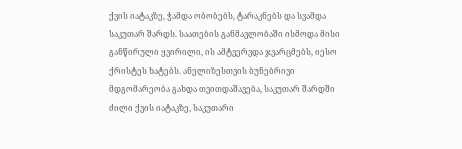ქვის იატაკზე, ჭამდა ობობებს, ტარაკნებს და სვამდა საკუთარ შარდს. საათების განმავლობაში ისმოდა მისი განწირული ყვირილი, ის ამტვერვდა ჯვარცმებს, იესო ქრისტეს ხატებს. ანელიზესთვის ბუნებრივი მდგომარეობა გახდა თვითდაშავება, საკუთარ შარდში ძილი ქვის იატაკზე, საკუთარი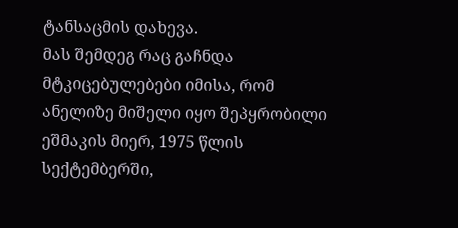ტანსაცმის დახევა.
მას შემდეგ რაც გაჩნდა მტკიცებულებები იმისა, რომ ანელიზე მიშელი იყო შეპყრობილი ეშმაკის მიერ, 1975 წლის სექტემბერში,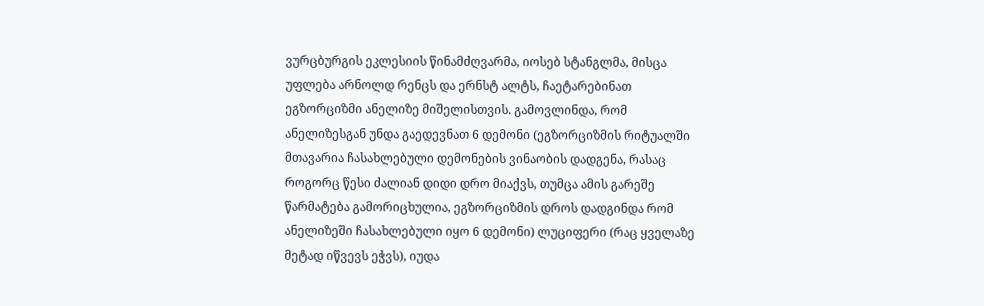ვურცბურგის ეკლესიის წინამძღვარმა, იოსებ სტანგლმა, მისცა უფლება არნოლდ რენცს და ერნსტ ალტს, ჩაეტარებინათ ეგზორციზმი ანელიზე მიშელისთვის. გამოვლინდა, რომ ანელიზესგან უნდა გაედევნათ 6 დემონი (ეგზორციზმის რიტუალში მთავარია ჩასახლებული დემონების ვინაობის დადგენა, რასაც როგორც წესი ძალიან დიდი დრო მიაქვს, თუმცა ამის გარეშე წარმატება გამორიცხულია, ეგზორციზმის დროს დადგინდა რომ ანელიზეში ჩასახლებული იყო 6 დემონი) ლუციფერი (რაც ყველაზე მეტად იწვევს ეჭვს), იუდა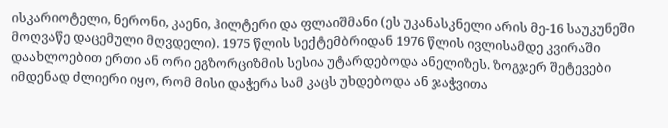ისკარიოტელი, ნერონი, კაენი, ჰილტერი და ფლაიშმანი (ეს უკანასკნელი არის მე-16 საუკუნეში მოღვაწე დაცემული მღვდელი). 1975 წლის სექტემბრიდან 1976 წლის ივლისამდე კვირაში დაახლოებით ერთი ან ორი ეგზორციზმის სესია უტარდებოდა ანელიზეს. ზოგჯერ შეტევები იმდენად ძლიერი იყო, რომ მისი დაჭერა სამ კაცს უხდებოდა ან ჯაჭვითა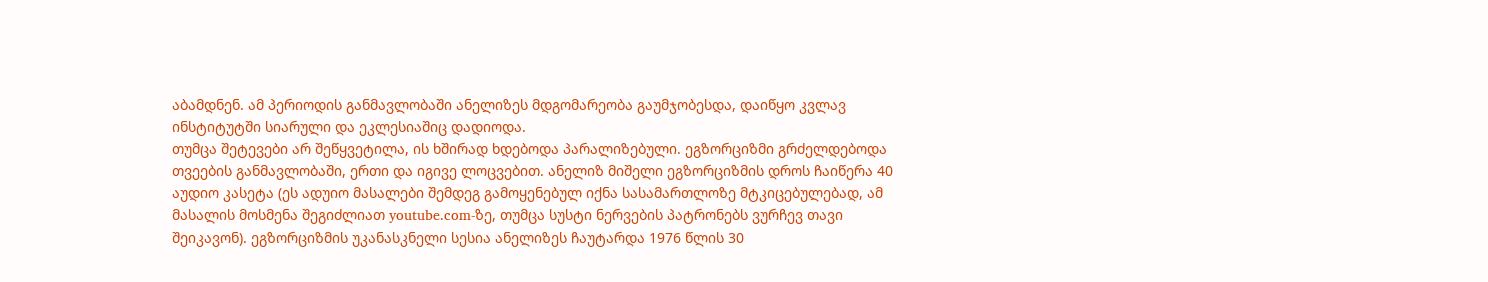აბამდნენ. ამ პერიოდის განმავლობაში ანელიზეს მდგომარეობა გაუმჯობესდა, დაიწყო კვლავ ინსტიტუტში სიარული და ეკლესიაშიც დადიოდა.
თუმცა შეტევები არ შეწყვეტილა, ის ხშირად ხდებოდა პარალიზებული. ეგზორციზმი გრძელდებოდა თვეების განმავლობაში, ერთი და იგივე ლოცვებით. ანელიზ მიშელი ეგზორციზმის დროს ჩაიწერა 40 აუდიო კასეტა (ეს ადუიო მასალები შემდეგ გამოყენებულ იქნა სასამართლოზე მტკიცებულებად, ამ მასალის მოსმენა შეგიძლიათ youtube.com-ზე, თუმცა სუსტი ნერვების პატრონებს ვურჩევ თავი შეიკავონ). ეგზორციზმის უკანასკნელი სესია ანელიზეს ჩაუტარდა 1976 წლის 30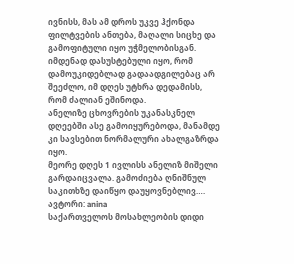ივნისს, მას ამ დროს უკვე ჰქონდა ფილტვების ანთება, მაღალი სიცხე და გამოფიტული იყო უჭმელობისგან. იმდენად დასუსტებული იყო, რომ დამოუკიდებლად გადაადგილებაც არ შეეძლო, იმ დღეს უტხრა დედამისს, რომ ძალიან ეშინოდა.
ანელიზე ცხოვრების უკანასკნელ დღეებში ასე გამოიყურებოდა, მანამდე კი სავსებით ნორმალური ახალგაზრდა იყო.
მეორე დღეს 1 ივლისს ანელიზ მიშელი გარდაიცვალა. გამოძიება ღნიშნულ საკითხზე დაიწყო დაუყოვნებლივ….
ავტორი: anina
საქართველოს მოსახლეობის დიდი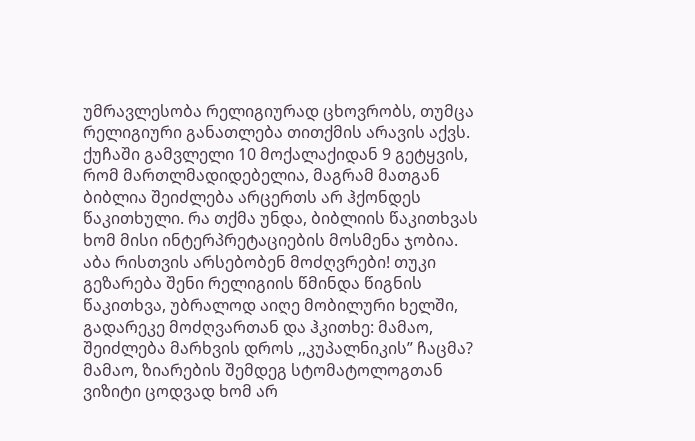უმრავლესობა რელიგიურად ცხოვრობს, თუმცა რელიგიური განათლება თითქმის არავის აქვს. ქუჩაში გამვლელი 10 მოქალაქიდან 9 გეტყვის, რომ მართლმადიდებელია, მაგრამ მათგან ბიბლია შეიძლება არცერთს არ ჰქონდეს წაკითხული. რა თქმა უნდა, ბიბლიის წაკითხვას ხომ მისი ინტერპრეტაციების მოსმენა ჯობია. აბა რისთვის არსებობენ მოძღვრები! თუკი გეზარება შენი რელიგიის წმინდა წიგნის წაკითხვა, უბრალოდ აიღე მობილური ხელში, გადარეკე მოძღვართან და ჰკითხე: მამაო, შეიძლება მარხვის დროს ,,კუპალნიკის” ჩაცმა? მამაო, ზიარების შემდეგ სტომატოლოგთან ვიზიტი ცოდვად ხომ არ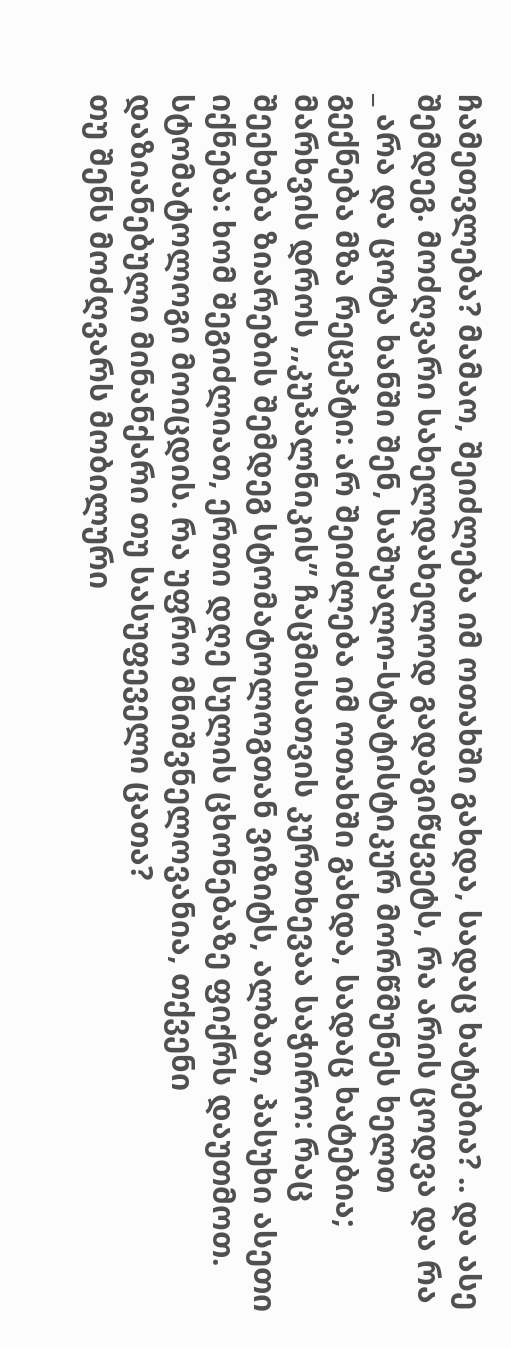ჩამეთვლება? მამაო, შეიძლება იმ ოთახში გახდა, სადაც ხატებია? .. და ასე შემდეგ. მოძღვარი სახელდახელოდ გადაგიწყვეტს, რა არის ცოდვა და რა _ არა და ცოტა ხანში შენ, საშუალო-სტატისტიკურ მორწმუნეს ხელთ გექნება მზა რეცეპტი: არ შეიძლება იმ ოთახში გახდა, სადაც ხატებია; მარხვის დროს ,,კუპალნიკის” ჩაცმისათვის კურთხევაა საჭირო: რაც შეეხება ზიარების შემდეგ სტომატოლოგთან ვიზიტს, ალბათ, პასუხი ასეთი იქნება: ხომ შეგიძლიათ, ერთი დღე სულის ცხონებაზე ფიქრს დაუთმოთ. სტომატოლოგი მოიცდის. რა უფრო მნიშვნელოვანია, თქვენი დაზიანებული მინანქარი თუ სასუფეველი ცათა?
თუ შენს მოძღვარს მობილური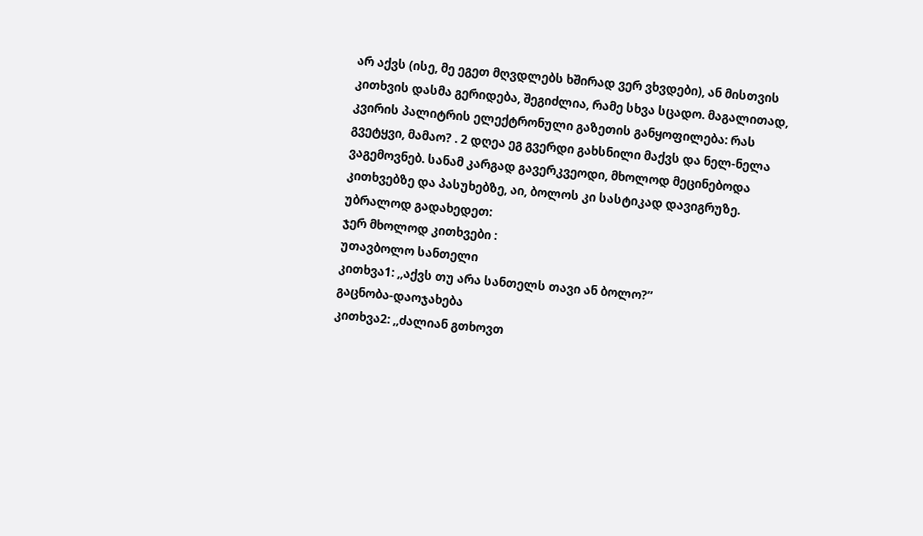არ აქვს (ისე, მე ეგეთ მღვდლებს ხშირად ვერ ვხვდები), ან მისთვის კითხვის დასმა გერიდება, შეგიძლია, რამე სხვა სცადო. მაგალითად, კვირის პალიტრის ელექტრონული გაზეთის განყოფილება: რას გვეტყვი, მამაო? . 2 დღეა ეგ გვერდი გახსნილი მაქვს და ნელ-ნელა ვაგემოვნებ. სანამ კარგად გავერკვეოდი, მხოლოდ მეცინებოდა კითხვებზე და პასუხებზე, აი, ბოლოს კი სასტიკად დავიგრუზე.
უბრალოდ გადახედეთ:
ჯერ მხოლოდ კითხვები :
უთავბოლო სანთელი
კითხვა1: ,,აქვს თუ არა სანთელს თავი ან ბოლო?”
გაცნობა-დაოჯახება
კითხვა2: ,,ძალიან გთხოვთ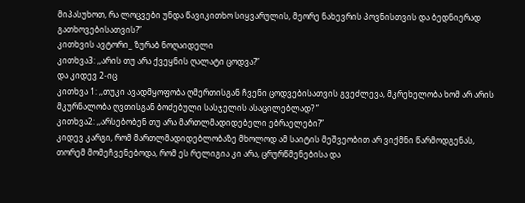მიპასუხოთ, რა ლოცვები უნდა წავიკითხო სიყვარულის, მეორე ნახევრის პოვნისთვის და ბედნიერად გათხოვებისათვის?”
კითხვის ავტორი_ ზურაბ ნოღაიდელი
კითხვა3: ,,არის თუ არა ქვეყნის ღალატი ცოდვა?”
და კიდევ 2-იც
კითხვა 1: ,,თუკი ავადმყოფობა ღმერთისგან ჩვენი ცოდვებისათვის გვეძლევა, მკრეხელობა ხომ არ არის მკურნალობა ღვთისგან ბოძებული სასჯელის ასაცილებლად? ”
კითხვა2: ,,არსებობენ თუ არა მართლმადიდებელი ებრაელები?”
კიდევ კარგი, რომ მართლმადიდებლობაზე მხოლოდ ამ საიტის მეშვეობით არ ვიქმნი წარმოდგენას, თორემ მომეჩვენებოდა, რომ ეს რელიგია კი არა, ცრურწმენებისა და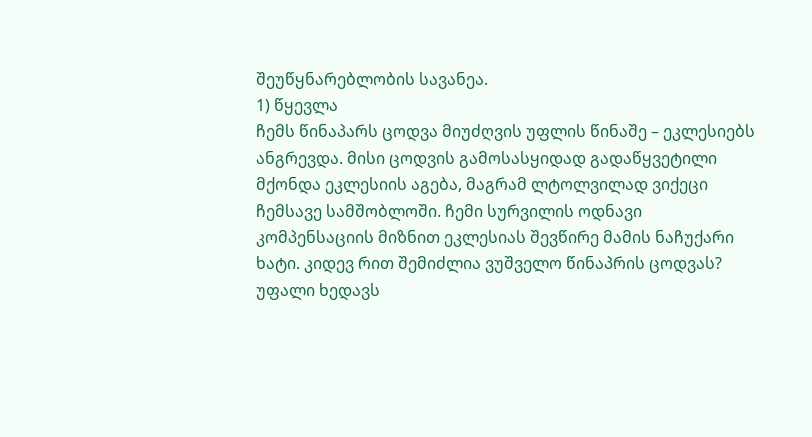შეუწყნარებლობის სავანეა.
1) წყევლა
ჩემს წინაპარს ცოდვა მიუძღვის უფლის წინაშე – ეკლესიებს ანგრევდა. მისი ცოდვის გამოსასყიდად გადაწყვეტილი მქონდა ეკლესიის აგება, მაგრამ ლტოლვილად ვიქეცი ჩემსავე სამშობლოში. ჩემი სურვილის ოდნავი კომპენსაციის მიზნით ეკლესიას შევწირე მამის ნაჩუქარი ხატი. კიდევ რით შემიძლია ვუშველო წინაპრის ცოდვას?
უფალი ხედავს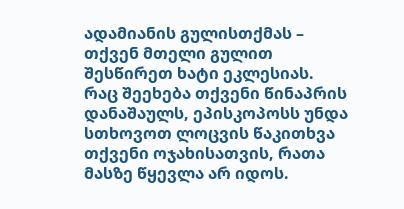ადამიანის გულისთქმას – თქვენ მთელი გულით შესწირეთ ხატი ეკლესიას. რაც შეეხება თქვენი წინაპრის დანაშაულს, ეპისკოპოსს უნდა სთხოვოთ ლოცვის წაკითხვა თქვენი ოჯახისათვის, რათა მასზე წყევლა არ იდოს.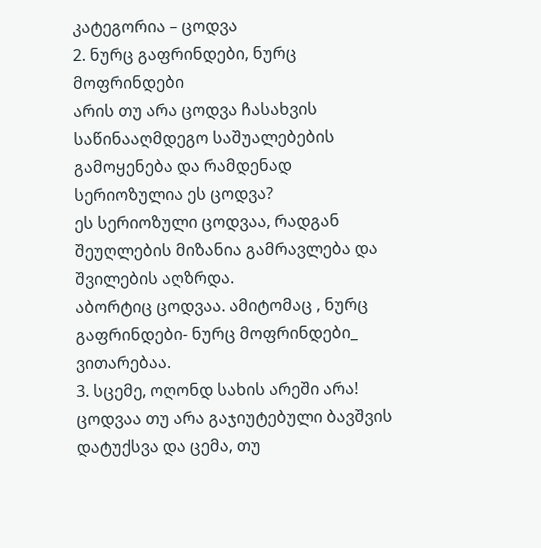კატეგორია – ცოდვა
2. ნურც გაფრინდები, ნურც მოფრინდები
არის თუ არა ცოდვა ჩასახვის საწინააღმდეგო საშუალებების გამოყენება და რამდენად სერიოზულია ეს ცოდვა?
ეს სერიოზული ცოდვაა, რადგან შეუღლების მიზანია გამრავლება და შვილების აღზრდა.
აბორტიც ცოდვაა. ამიტომაც , ნურც გაფრინდები- ნურც მოფრინდები_ ვითარებაა.
3. სცემე, ოღონდ სახის არეში არა!
ცოდვაა თუ არა გაჯიუტებული ბავშვის დატუქსვა და ცემა, თუ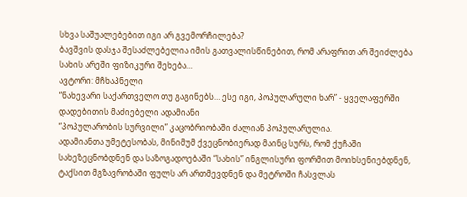სხვა საშუალებებით იგი არ გვემორჩილება?
ბავშვის დასჯა შესაძლებელია იმის გათვალისწინებით, რომ არაფრით არ შეიძლება სახის არეში ფიზიკური შეხება…
ავტორი: მჩხაპნელი
“ნახევარი საქართველო თუ გაგინებს… ესე იგი, პოპულარული ხარ” - ყველაფერში დადებითის მაძიებელი ადამიანი
“პოპულარობის სურვილი” კაცობრიობაში ძალიან პოპულარულია.
ადამიანთა უმეტესობას, მინიმუმ ქვეცნობიერად მაინც სურს, რომ ქუჩაში სახეზეცნობდნენ და საზოგადოებაში “სახის” ინგლისური ფორმით მოიხსენიებდნენ, ტაქსით მგზავრობაში ფულს არ ართმევდნენ და მეტროში ჩასვლას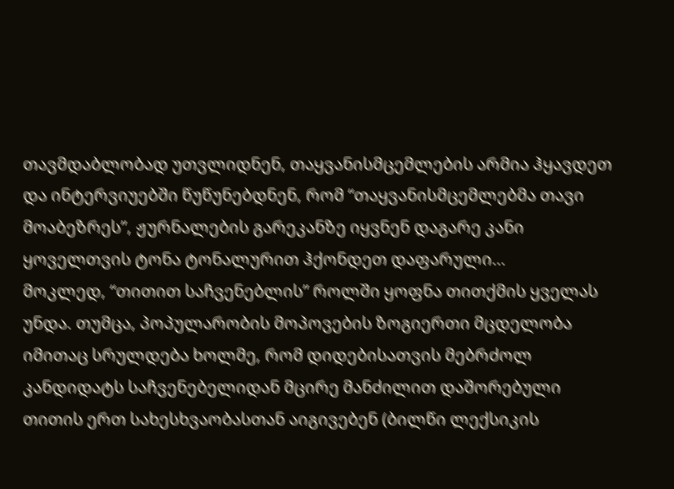თავმდაბლობად უთვლიდნენ, თაყვანისმცემლების არმია ჰყავდეთ და ინტერვიუებში წუწუნებდნენ, რომ “თაყვანისმცემლებმა თავი მოაბეზრეს”, ჟურნალების გარეკანზე იყვნენ დაგარე კანი ყოველთვის ტონა ტონალურით ჰქონდეთ დაფარული…
მოკლედ, “თითით საჩვენებლის” როლში ყოფნა თითქმის ყველას უნდა. თუმცა, პოპულარობის მოპოვების ზოგიერთი მცდელობა იმითაც სრულდება ხოლმე, რომ დიდებისათვის მებრძოლ კანდიდატს საჩვენებელიდან მცირე მანძილით დაშორებული თითის ერთ სახესხვაობასთან აიგივებენ (ბილწი ლექსიკის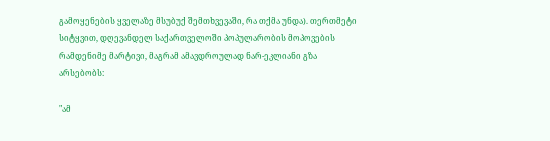გამოყენების ყველაზე მსუბუქ შემთხვევაში, რა თქმა უნდა). თერთმეტი სიტყვით, დღევანდელ საქართველოში პოპულარობის მოპოვების რამდენიმე მარტივი, მაგრამ ამავდროულად ნარ-ეკლიანი გზა არსებობს:

"ამ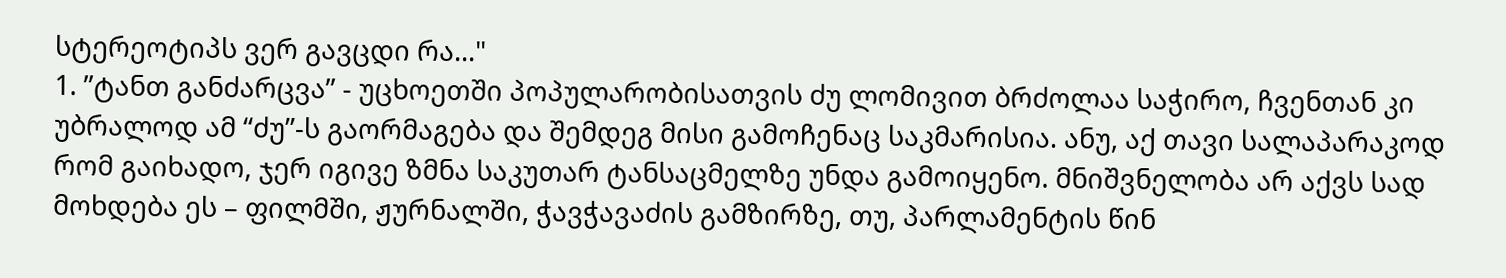სტერეოტიპს ვერ გავცდი რა..."
1. ”ტანთ განძარცვა” - უცხოეთში პოპულარობისათვის ძუ ლომივით ბრძოლაა საჭირო, ჩვენთან კი უბრალოდ ამ “ძუ”-ს გაორმაგება და შემდეგ მისი გამოჩენაც საკმარისია. ანუ, აქ თავი სალაპარაკოდ რომ გაიხადო, ჯერ იგივე ზმნა საკუთარ ტანსაცმელზე უნდა გამოიყენო. მნიშვნელობა არ აქვს სად მოხდება ეს – ფილმში, ჟურნალში, ჭავჭავაძის გამზირზე, თუ, პარლამენტის წინ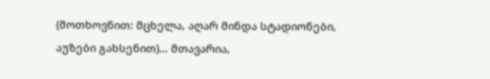(მოთხოვნით: მცხელა, აღარ მინდა სტადიონები, აუზები გახსენით)… მთავარია,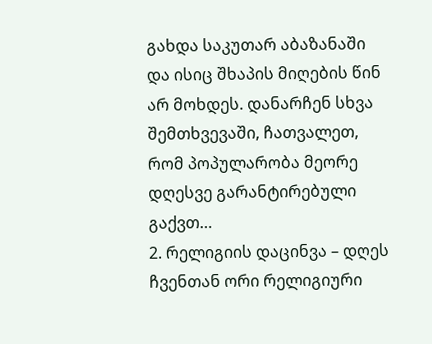გახდა საკუთარ აბაზანაში და ისიც შხაპის მიღების წინ არ მოხდეს. დანარჩენ სხვა შემთხვევაში, ჩათვალეთ, რომ პოპულარობა მეორე დღესვე გარანტირებული გაქვთ…
2. რელიგიის დაცინვა – დღეს ჩვენთან ორი რელიგიური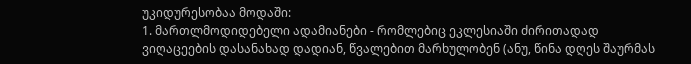უკიდურესობაა მოდაში:
1. მართლმოდიდებელი ადამიანები - რომლებიც ეკლესიაში ძირითადად ვიღაცეების დასანახად დადიან, წვალებით მარხულობენ (ანუ, წინა დღეს შაურმას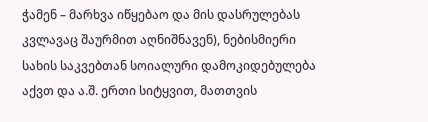ჭამენ – მარხვა იწყებაო და მის დასრულებას კვლავაც შაურმით აღნიშნავენ), ნებისმიერი სახის საკვებთან სოიალური დამოკიდებულება აქვთ და ა.შ. ერთი სიტყვით, მათთვის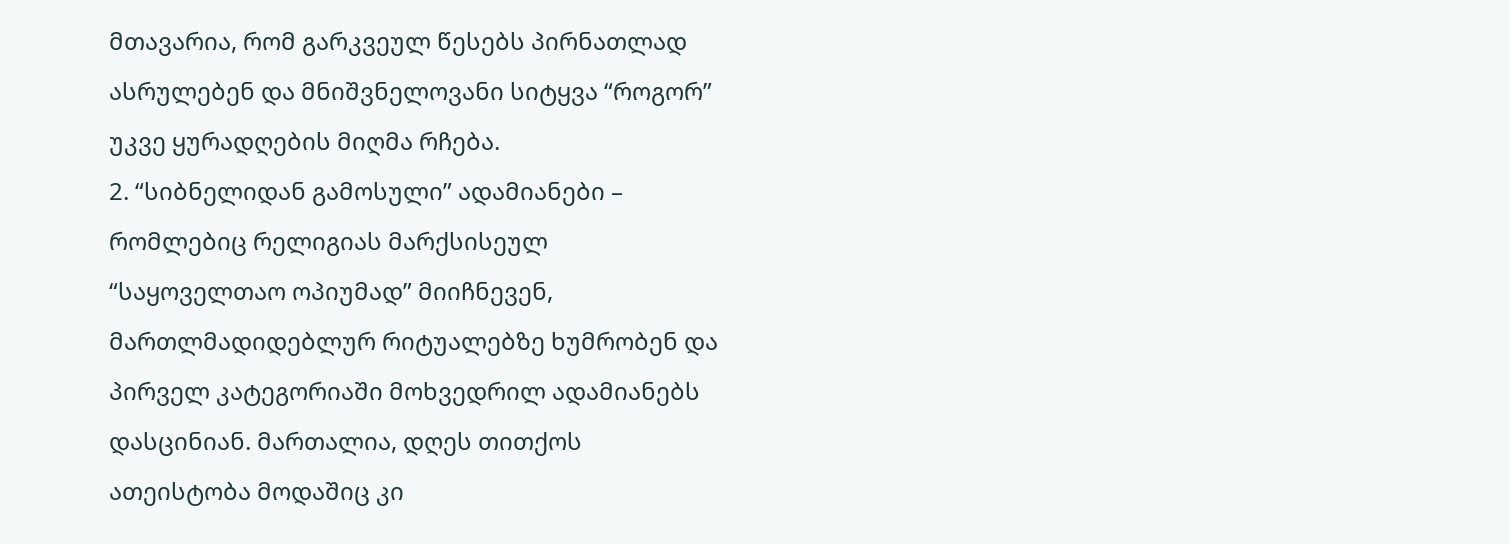მთავარია, რომ გარკვეულ წესებს პირნათლად ასრულებენ და მნიშვნელოვანი სიტყვა “როგორ” უკვე ყურადღების მიღმა რჩება.
2. “სიბნელიდან გამოსული” ადამიანები – რომლებიც რელიგიას მარქსისეულ “საყოველთაო ოპიუმად” მიიჩნევენ, მართლმადიდებლურ რიტუალებზე ხუმრობენ და პირველ კატეგორიაში მოხვედრილ ადამიანებს დასცინიან. მართალია, დღეს თითქოს ათეისტობა მოდაშიც კი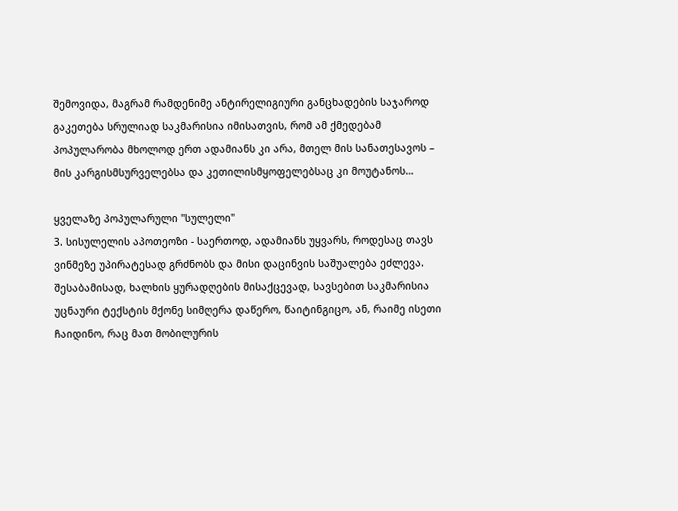შემოვიდა, მაგრამ რამდენიმე ანტირელიგიური განცხადების საჯაროდ გაკეთება სრულიად საკმარისია იმისათვის, რომ ამ ქმედებამ პოპულარობა მხოლოდ ერთ ადამიანს კი არა, მთელ მის სანათესავოს – მის კარგისმსურველებსა და კეთილისმყოფელებსაც კი მოუტანოს…

ყველაზე პოპულარული "სულელი"
3. სისულელის აპოთეოზი - საერთოდ, ადამიანს უყვარს, როდესაც თავს ვინმეზე უპირატესად გრძნობს და მისი დაცინვის საშუალება ეძლევა. შესაბამისად, ხალხის ყურადღების მისაქცევად, სავსებით საკმარისია უცნაური ტექსტის მქონე სიმღერა დაწერო, წაიტინგიცო, ან, რაიმე ისეთი ჩაიდინო, რაც მათ მობილურის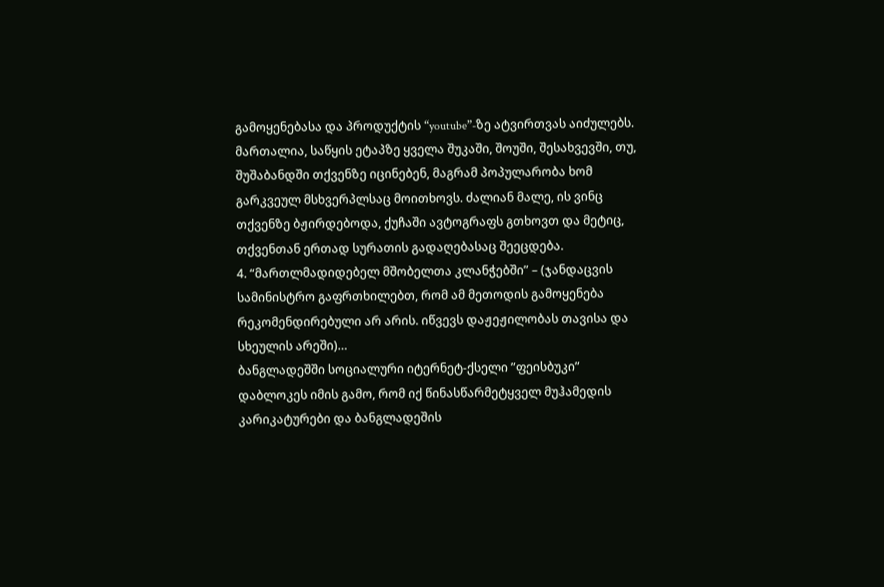გამოყენებასა და პროდუქტის “youtube”-ზე ატვირთვას აიძულებს. მართალია, საწყის ეტაპზე ყველა შუკაში, შოუში, შესახვევში, თუ, შუშაბანდში თქვენზე იცინებენ, მაგრამ პოპულარობა ხომ გარკვეულ მსხვერპლსაც მოითხოვს. ძალიან მალე, ის ვინც თქვენზე ბჟირდებოდა, ქუჩაში ავტოგრაფს გთხოვთ და მეტიც, თქვენთან ერთად სურათის გადაღებასაც შეეცდება.
4. “მართლმადიდებელ მშობელთა კლანჭებში” – (ჯანდაცვის სამინისტრო გაფრთხილებთ, რომ ამ მეთოდის გამოყენება რეკომენდირებული არ არის. იწვევს დაჟეჟილობას თავისა და სხეულის არეში)…
ბანგლადეშში სოციალური იტერნეტ-ქსელი ”ფეისბუკი” დაბლოკეს იმის გამო, რომ იქ წინასწარმეტყველ მუჰამედის კარიკატურები და ბანგლადეშის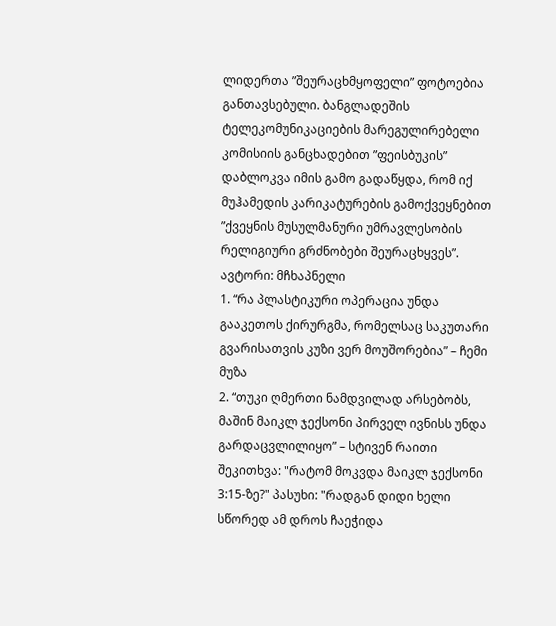ლიდერთა ”შეურაცხმყოფელი” ფოტოებია განთავსებული. ბანგლადეშის ტელეკომუნიკაციების მარეგულირებელი კომისიის განცხადებით ”ფეისბუკის” დაბლოკვა იმის გამო გადაწყდა, რომ იქ მუჰამედის კარიკატურების გამოქვეყნებით ”ქვეყნის მუსულმანური უმრავლესობის რელიგიური გრძნობები შეურაცხყვეს”.
ავტორი: მჩხაპნელი
1. “რა პლასტიკური ოპერაცია უნდა გააკეთოს ქირურგმა, რომელსაც საკუთარი გვარისათვის კუზი ვერ მოუშორებია” – ჩემი მუზა
2. “თუკი ღმერთი ნამდვილად არსებობს, მაშინ მაიკლ ჯექსონი პირველ ივნისს უნდა გარდაცვლილიყო” – სტივენ რაითი
შეკითხვა: "რატომ მოკვდა მაიკლ ჯექსონი 3:15-ზე?" პასუხი: "რადგან დიდი ხელი სწორედ ამ დროს ჩაეჭიდა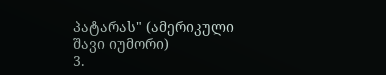პატარას" (ამერიკული შავი იუმორი)
3.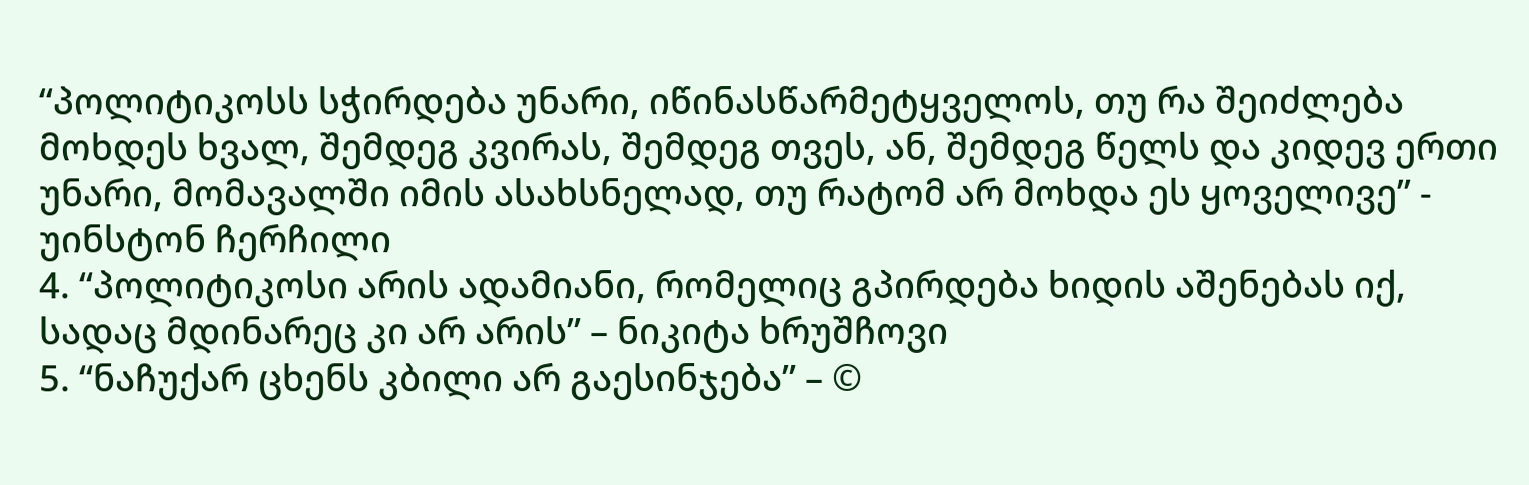“პოლიტიკოსს სჭირდება უნარი, იწინასწარმეტყველოს, თუ რა შეიძლება მოხდეს ხვალ, შემდეგ კვირას, შემდეგ თვეს, ან, შემდეგ წელს და კიდევ ერთი უნარი, მომავალში იმის ასახსნელად, თუ რატომ არ მოხდა ეს ყოველივე” - უინსტონ ჩერჩილი
4. “პოლიტიკოსი არის ადამიანი, რომელიც გპირდება ხიდის აშენებას იქ, სადაც მდინარეც კი არ არის” – ნიკიტა ხრუშჩოვი
5. “ნაჩუქარ ცხენს კბილი არ გაესინჯება” – ©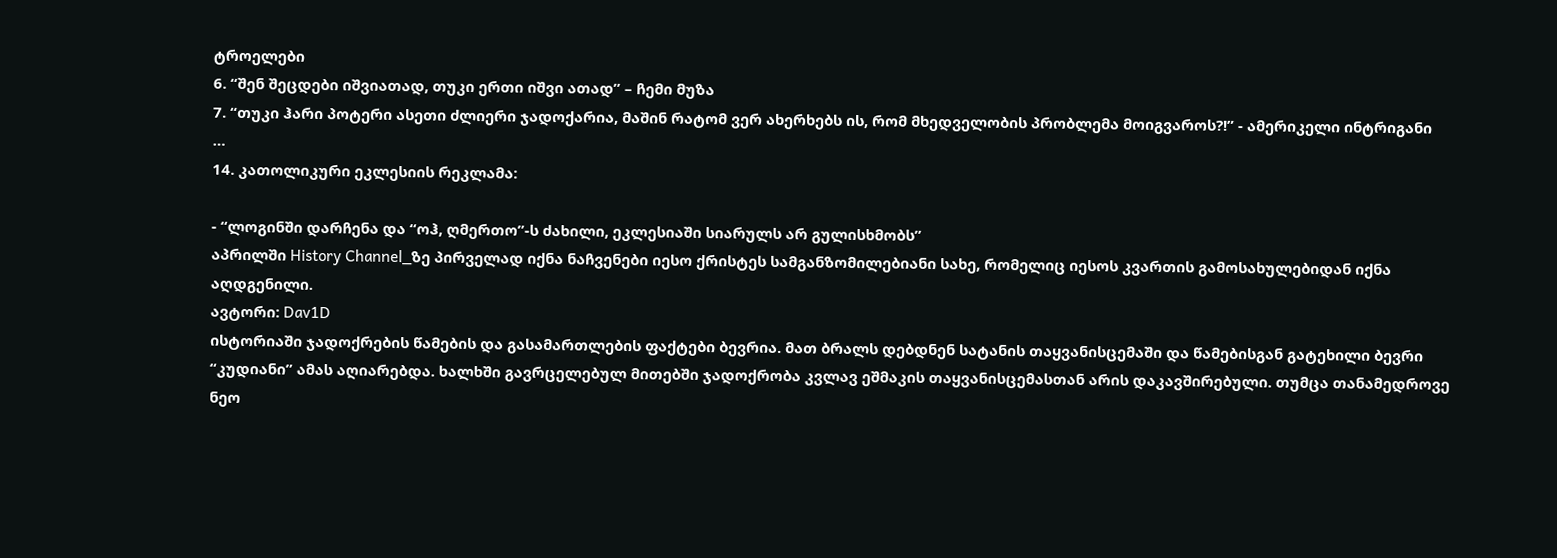ტროელები
6. “შენ შეცდები იშვიათად, თუკი ერთი იშვი ათად” – ჩემი მუზა
7. “თუკი ჰარი პოტერი ასეთი ძლიერი ჯადოქარია, მაშინ რატომ ვერ ახერხებს ის, რომ მხედველობის პრობლემა მოიგვაროს?!” - ამერიკელი ინტრიგანი
…
14. კათოლიკური ეკლესიის რეკლამა:

- “ლოგინში დარჩენა და “ოჰ, ღმერთო”-ს ძახილი, ეკლესიაში სიარულს არ გულისხმობს”
აპრილში History Channel_ზე პირველად იქნა ნაჩვენები იესო ქრისტეს სამგანზომილებიანი სახე, რომელიც იესოს კვართის გამოსახულებიდან იქნა აღდგენილი.
ავტორი: Dav1D
ისტორიაში ჯადოქრების წამების და გასამართლების ფაქტები ბევრია. მათ ბრალს დებდნენ სატანის თაყვანისცემაში და წამებისგან გატეხილი ბევრი “კუდიანი” ამას აღიარებდა. ხალხში გავრცელებულ მითებში ჯადოქრობა კვლავ ეშმაკის თაყვანისცემასთან არის დაკავშირებული. თუმცა თანამედროვე ნეო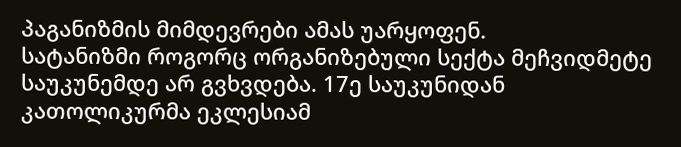პაგანიზმის მიმდევრები ამას უარყოფენ.
სატანიზმი როგორც ორგანიზებული სექტა მეჩვიდმეტე საუკუნემდე არ გვხვდება. 17ე საუკუნიდან კათოლიკურმა ეკლესიამ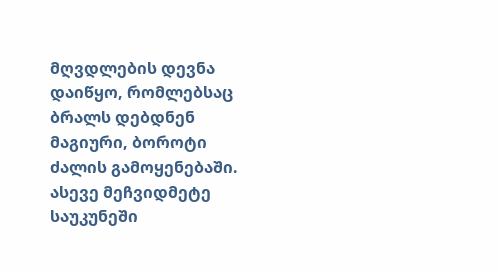მღვდლების დევნა დაიწყო, რომლებსაც ბრალს დებდნენ მაგიური, ბოროტი ძალის გამოყენებაში. ასევე მეჩვიდმეტე საუკუნეში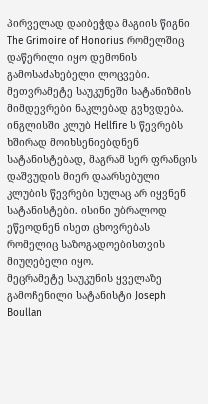პირველად დაიბეჭდა მაგიის წიგნი The Grimoire of Honorius რომელშიც დაწერილი იყო დემონის გამოსაძახებელი ლოცვები.
მეთვრამეტე საუკუნეში სატანიზმის მიმდევრები ნაკლებად გვხვდება. ინგლისში კლუბ Hellfire ს წევრებს ხშირად მოიხსენიებდნენ სატანისტებად, მაგრამ სერ ფრანცის დაშვუდის მიერ დაარსებული კლუბის წევრები სულაც არ იყვნენ სატანისტები. ისინი უბრალოდ ეწეოდნენ ისეთ ცხოვრებას რომელიც საზოგადოებისთვის მიუღებელი იყო.
მეცრამეტე საუკუნის ყველაზე გამოჩენილი სატანისტი Joseph Boullan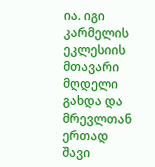ია. იგი კარმელის ეკლესიის მთავარი მღდელი გახდა და მრევლთან ერთად შავი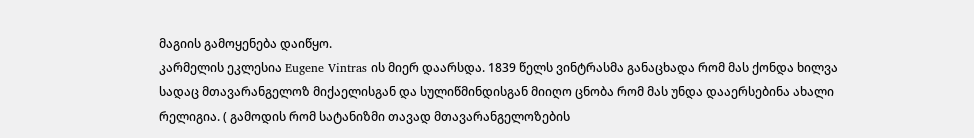მაგიის გამოყენება დაიწყო.
კარმელის ეკლესია Eugene Vintras ის მიერ დაარსდა. 1839 წელს ვინტრასმა განაცხადა რომ მას ქონდა ხილვა სადაც მთავარანგელოზ მიქაელისგან და სულიწმინდისგან მიიღო ცნობა რომ მას უნდა დააერსებინა ახალი რელიგია. ( გამოდის რომ სატანიზმი თავად მთავარანგელოზების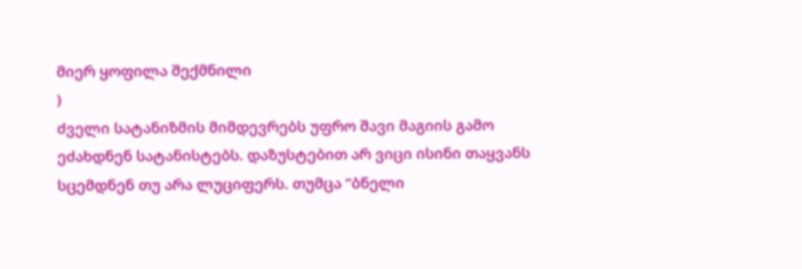მიერ ყოფილა შექმნილი
)
ძველი სატანიზმის მიმდევრებს უფრო შავი მაგიის გამო ეძახდნენ სატანისტებს. დაზუსტებით არ ვიცი ისინი თაყვანს სცემდნენ თუ არა ლუციფერს. თუმცა “ბნელი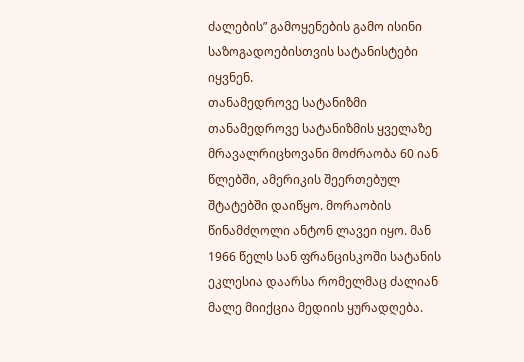ძალების” გამოყენების გამო ისინი საზოგადოებისთვის სატანისტები იყვნენ.
თანამედროვე სატანიზმი
თანამედროვე სატანიზმის ყველაზე მრავალრიცხოვანი მოძრაობა 60 იან წლებში, ამერიკის შეერთებულ შტატებში დაიწყო. მორაობის წინამძღოლი ანტონ ლავეი იყო. მან 1966 წელს სან ფრანცისკოში სატანის ეკლესია დაარსა რომელმაც ძალიან მალე მიიქცია მედიის ყურადღება.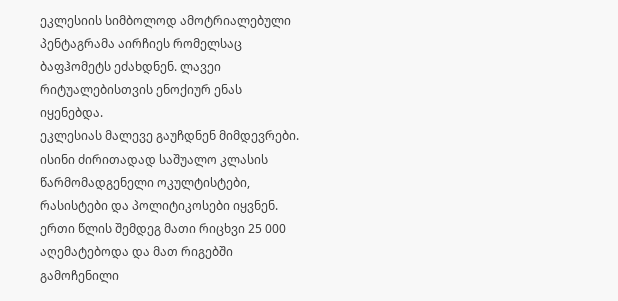ეკლესიის სიმბოლოდ ამოტრიალებული პენტაგრამა აირჩიეს რომელსაც ბაფჰომეტს ეძახდნენ. ლავეი რიტუალებისთვის ენოქიურ ენას იყენებდა.
ეკლესიას მალევე გაუჩდნენ მიმდევრები. ისინი ძირითადად საშუალო კლასის წარმომადგენელი ოკულტისტები, რასისტები და პოლიტიკოსები იყვნენ. ერთი წლის შემდეგ მათი რიცხვი 25 000 აღემატებოდა და მათ რიგებში გამოჩენილი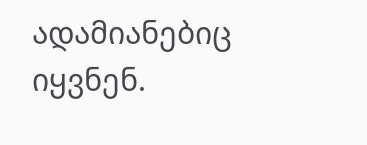ადამიანებიც იყვნენ.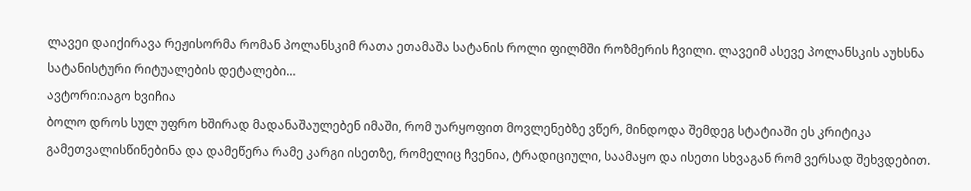ლავეი დაიქირავა რეჟისორმა რომან პოლანსკიმ რათა ეთამაშა სატანის როლი ფილმში როზმერის ჩვილი. ლავეიმ ასევე პოლანსკის აუხსნა სატანისტური რიტუალების დეტალები…
ავტორი:იაგო ხვიჩია
ბოლო დროს სულ უფრო ხშირად მადანაშაულებენ იმაში, რომ უარყოფით მოვლენებზე ვწერ, მინდოდა შემდეგ სტატიაში ეს კრიტიკა გამეთვალისწინებინა და დამეწერა რამე კარგი ისეთზე, რომელიც ჩვენია, ტრადიციული, საამაყო და ისეთი სხვაგან რომ ვერსად შეხვდებით.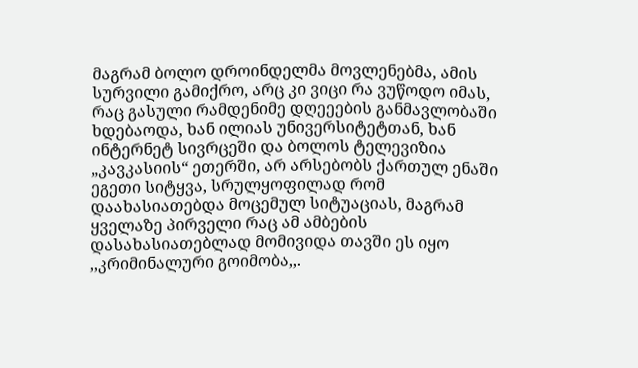მაგრამ ბოლო დროინდელმა მოვლენებმა, ამის სურვილი გამიქრო, არც კი ვიცი რა ვუწოდო იმას, რაც გასული რამდენიმე დღეეების განმავლობაში ხდებაოდა, ხან ილიას უნივერსიტეტთან, ხან ინტერნეტ სივრცეში და ბოლოს ტელევიზია „კავკასიის“ ეთერში, არ არსებობს ქართულ ენაში ეგეთი სიტყვა, სრულყოფილად რომ დაახასიათებდა მოცემულ სიტუაციას, მაგრამ ყველაზე პირველი რაც ამ ამბების დასახასიათებლად მომივიდა თავში ეს იყო ,,კრიმინალური გოიმობა,,.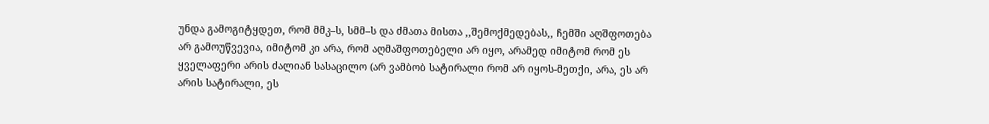უნდა გამოგიტყდეთ, რომ მმკ–ს, სმმ–ს და ძმათა მისთა ,,შემოქმედებას,, ჩემში აღშფოთება არ გამოუწვევია, იმიტომ კი არა, რომ აღმაშფოთებელი არ იყო, არამედ იმიტომ რომ ეს ყველაფერი არის ძალიან სასაცილო (არ ვამბობ სატირალი რომ არ იყოს-მეთქი, არა, ეს არ არის სატირალი, ეს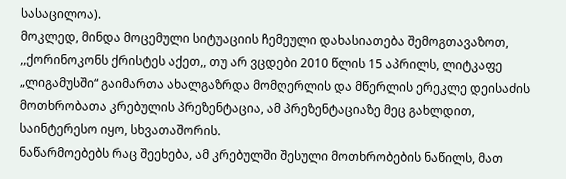სასაცილოა).
მოკლედ, მინდა მოცემული სიტუაციის ჩემეული დახასიათება შემოგთავაზოთ, ,,ქორინოკონს ქრისტეს აქეთ,, თუ არ ვცდები 2010 წლის 15 აპრილს, ლიტკაფე „ლიგამუსში“ გაიმართა ახალგაზრდა მომღერლის და მწერლის ერეკლე დეისაძის მოთხრობათა კრებულის პრეზენტაცია, ამ პრეზენტაციაზე მეც გახლდით, საინტერესო იყო, სხვათაშორის.
ნაწარმოებებს რაც შეეხება, ამ კრებულში შესული მოთხრობების ნაწილს, მათ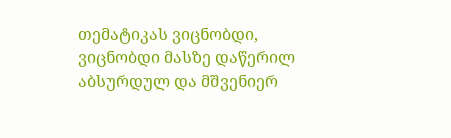თემატიკას ვიცნობდი, ვიცნობდი მასზე დაწერილ აბსურდულ და მშვენიერ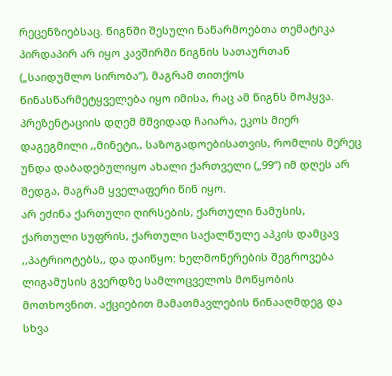რეცენზიებსაც. წიგნში შესული ნაწარმოებთა თემატიკა პირდაპირ არ იყო კავშირში წიგნის სათაურთან („საიდუმლო სირობა“), მაგრამ თითქოს წინასწარმეტყველება იყო იმისა, რაც ამ წიგნს მოჰყვა.
პრეზენტაციის დღემ მშვიდად ჩაიარა, ეკოს მიერ დაგეგმილი ,,მინეტი,, საზოგადოებისათვის, რომლის მერეც უნდა დაბადებულიყო ახალი ქართველი („99“) იმ დღეს არ შედგა, მაგრამ ყველაფერი წინ იყო.
არ ეძინა ქართული ღირსების, ქართული ნამუსის, ქართული სუფრის, ქართული საქალწულე აპკის დამცავ ,,პატრიოტებს,, და დაიწყო: ხელმოწერების შეგროვება ლიგამუსის გვერდზე სამლოცველოს მოწყობის მოთხოვნით. აქციებით მამათმავლების წინააღმდეგ და სხვა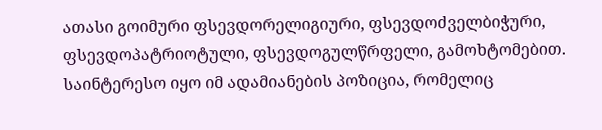ათასი გოიმური ფსევდორელიგიური, ფსევდოძველბიჭური, ფსევდოპატრიოტული, ფსევდოგულწრფელი, გამოხტომებით.
საინტერესო იყო იმ ადამიანების პოზიცია, რომელიც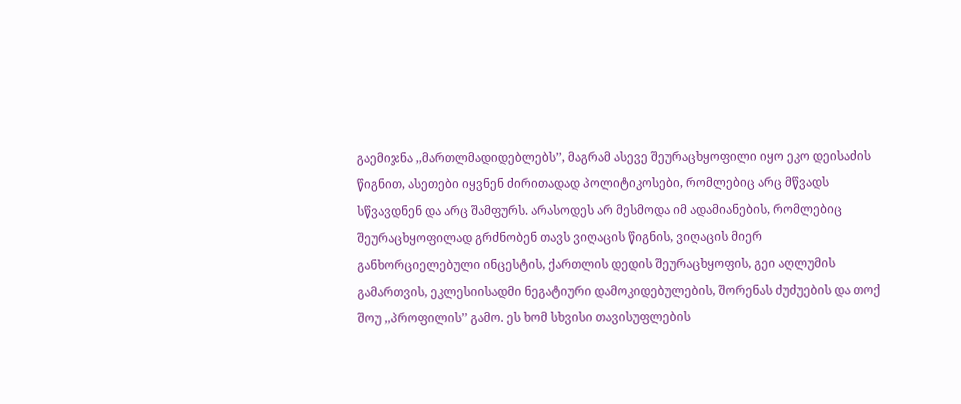გაემიჯნა ,,მართლმადიდებლებს’’, მაგრამ ასევე შეურაცხყოფილი იყო ეკო დეისაძის წიგნით, ასეთები იყვნენ ძირითადად პოლიტიკოსები, რომლებიც არც მწვადს სწვავდნენ და არც შამფურს. არასოდეს არ მესმოდა იმ ადამიანების, რომლებიც შეურაცხყოფილად გრძნობენ თავს ვიღაცის წიგნის, ვიღაცის მიერ განხორციელებული ინცესტის, ქართლის დედის შეურაცხყოფის, გეი აღლუმის გამართვის, ეკლესიისადმი ნეგატიური დამოკიდებულების, შორენას ძუძუების და თოქ შოუ ,,პროფილის’’ გამო. ეს ხომ სხვისი თავისუფლების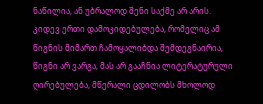ნაწილია, ან უბრალოდ შენი საქმე არ არის.
კიდევ ერთი დამოკიდებულება, რომელიც ამ წიგნის მიმართ ჩამოყალიბდა შემდეგნაირია, წიგნი არ ვარგა, მას არ გააჩნია ლიტერატურული ღირებულება, მწერალი ცდილობს მხოლოდ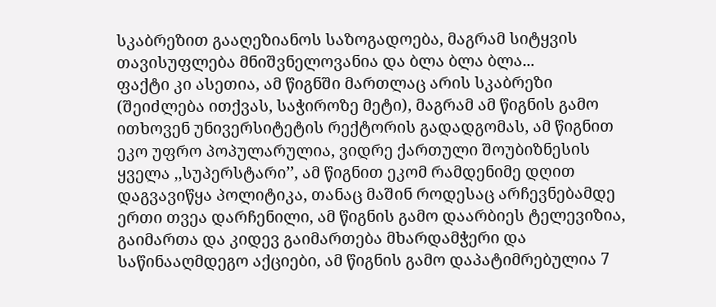სკაბრეზით გააღეზიანოს საზოგადოება, მაგრამ სიტყვის თავისუფლება მნიშვნელოვანია და ბლა ბლა ბლა...
ფაქტი კი ასეთია, ამ წიგნში მართლაც არის სკაბრეზი (შეიძლება ითქვას, საჭიროზე მეტი), მაგრამ ამ წიგნის გამო ითხოვენ უნივერსიტეტის რექტორის გადადგომას, ამ წიგნით ეკო უფრო პოპულარულია, ვიდრე ქართული შოუბიზნესის ყველა ,,სუპერსტარი’’, ამ წიგნით ეკომ რამდენიმე დღით დაგვავიწყა პოლიტიკა, თანაც მაშინ როდესაც არჩევნებამდე ერთი თვეა დარჩენილი, ამ წიგნის გამო დაარბიეს ტელევიზია, გაიმართა და კიდევ გაიმართება მხარდამჭერი და საწინააღმდეგო აქციები, ამ წიგნის გამო დაპატიმრებულია 7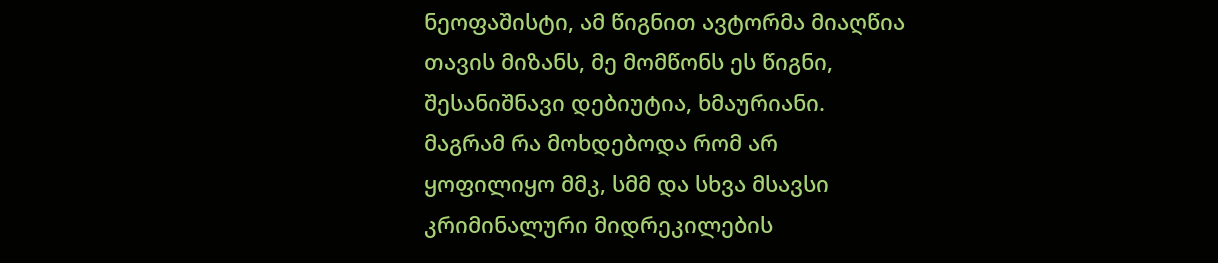ნეოფაშისტი, ამ წიგნით ავტორმა მიაღწია თავის მიზანს, მე მომწონს ეს წიგნი, შესანიშნავი დებიუტია, ხმაურიანი.
მაგრამ რა მოხდებოდა რომ არ ყოფილიყო მმკ, სმმ და სხვა მსავსი კრიმინალური მიდრეკილების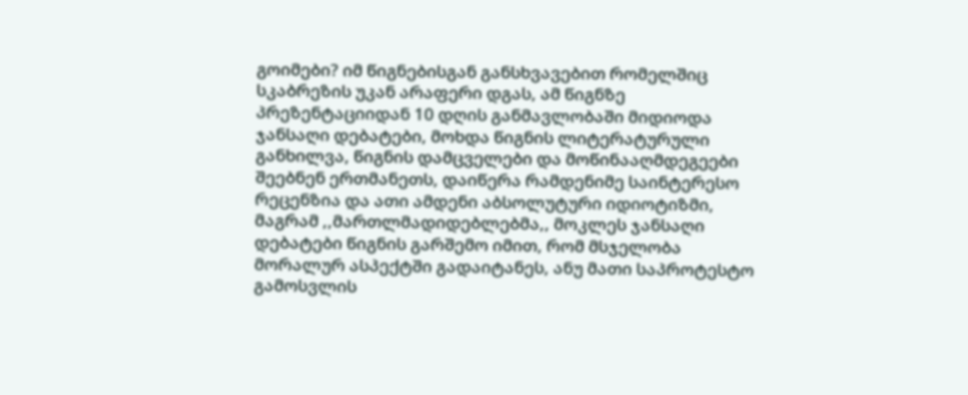გოიმები? იმ წიგნებისგან განსხვავებით რომელშიც სკაბრეზის უკან არაფერი დგას, ამ წიგნზე პრეზენტაციიდან 10 დღის განმავლობაში მიდიოდა ჯანსაღი დებატები, მოხდა წიგნის ლიტერატურული განხილვა, წიგნის დამცველები და მოწინააღმდეგეები შეებნენ ერთმანეთს, დაიწერა რამდენიმე საინტერესო რეცენზია და ათი ამდენი აბსოლუტური იდიოტიზმი, მაგრამ ,,მართლმადიდებლებმა,, მოკლეს ჯანსაღი დებატები წიგნის გარშემო იმით, რომ მსჯელობა მორალურ ასპექტში გადაიტანეს, ანუ მათი საპროტესტო გამოსვლის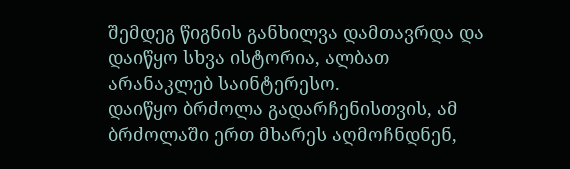შემდეგ წიგნის განხილვა დამთავრდა და დაიწყო სხვა ისტორია, ალბათ არანაკლებ საინტერესო.
დაიწყო ბრძოლა გადარჩენისთვის, ამ ბრძოლაში ერთ მხარეს აღმოჩნდნენ,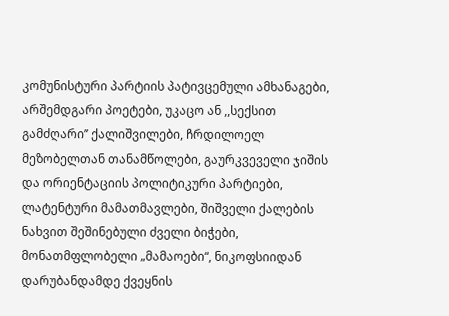კომუნისტური პარტიის პატივცემული ამხანაგები, არშემდგარი პოეტები, უკაცო ან ,,სექსით გამძღარი’’ ქალიშვილები, ჩრდილოელ მეზობელთან თანამწოლები, გაურკვეველი ჯიშის და ორიენტაციის პოლიტიკური პარტიები, ლატენტური მამათმავლები, შიშველი ქალების ნახვით შეშინებული ძველი ბიჭები, მონათმფლობელი „მამაოები“, ნიკოფსიიდან დარუბანდამდე ქვეყნის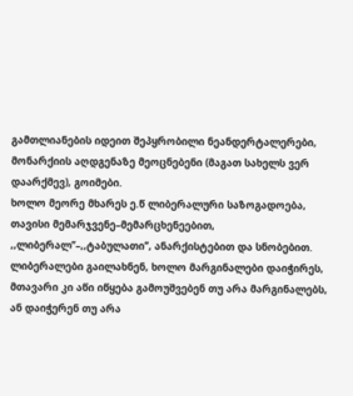გამთლიანების იდეით შეპყრობილი ნეანდერტალერები, მონარქიის აღდგენაზე მეოცნებენი (მაგათ სახელს ვერ დაარქმევ), გოიმები.
ხოლო მეორე მხარეს ე.წ ლიბერალური საზოგადოება, თავისი მემარჯვენე–მემარცხენეებით, ,,ლიბერალ’’–,,ტაბულათი’’, ანარქისტებით და სნობებით.
ლიბერალები გაილახნენ, ხოლო მარგინალები დაიჭირეს, მთავარი კი აწი იწყება გამოუშვებენ თუ არა მარგინალებს, ან დაიჭერენ თუ არა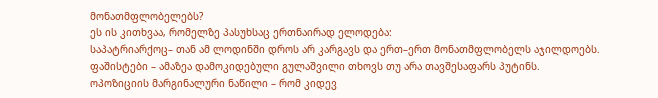მონათმფლობელებს?
ეს ის კითხვაა, რომელზე პასუხსაც ერთნაირად ელოდება:
საპატრიარქოც– თან ამ ლოდინში დროს არ კარგავს და ერთ–ერთ მონათმფლობელს აჯილდოებს.
ფაშისტები – ამაზეა დამოკიდებული გულაშვილი თხოვს თუ არა თავშესაფარს პუტინს.
ოპოზიციის მარგინალური ნაწილი – რომ კიდევ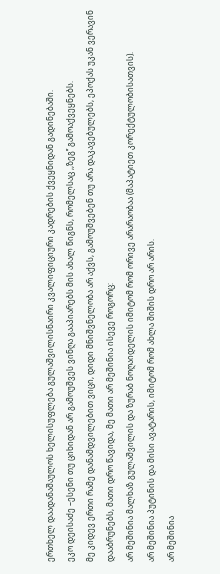ერთხელ დაადანაშაულოს ხელისუფლება გულაშვილისნაირი კვალიფიციური კადრების ქვეყნიდან გადინებაში.
ეკო დეისაძე –ესენი თუ ციხიდან არ გამოუშვეს ვინღა გააპიარებს მის ახალ წიგნს, რომელსაც ,,ზეგ’’ გამოაქვეყნებს.
მე კიდევ ერთი რამე დანამდვილებით ვიცი, დიდი მნიშვნელობა არ აქვს, გამოუშვებენ თუ არა დაკავებულებს, ეპოქას უკან ვერავინ დააბრუნებს, მათი დრო წავიდა, მე მათი არ მეშინია ისევე როგორც:
არ მეშინია მალხაზ გულაშვილის და ზურაბ ნოღაიდელის იმიტომ რომ ორივე არარაობაა (მაპატიეთ კორექტულობისათვის).
არ მეშინია პუტინის და მისი ავატარის, იმიტომ რომ ახლა შიშის დრო არ არის.
არ მეშინია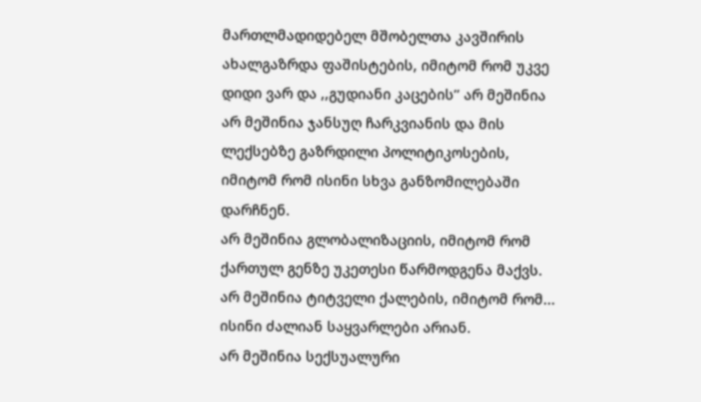მართლმადიდებელ მშობელთა კავშირის ახალგაზრდა ფაშისტების, იმიტომ რომ უკვე დიდი ვარ და ,,გუდიანი კაცების’’ არ მეშინია
არ მეშინია ჯანსუღ ჩარკვიანის და მის ლექსებზე გაზრდილი პოლიტიკოსების, იმიტომ რომ ისინი სხვა განზომილებაში დარჩნენ.
არ მეშინია გლობალიზაციის, იმიტომ რომ ქართულ გენზე უკეთესი წარმოდგენა მაქვს.
არ მეშინია ტიტველი ქალების, იმიტომ რომ... ისინი ძალიან საყვარლები არიან.
არ მეშინია სექსუალური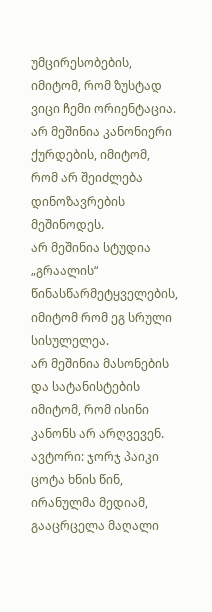უმცირესობების, იმიტომ, რომ ზუსტად ვიცი ჩემი ორიენტაცია.
არ მეშინია კანონიერი ქურდების, იმიტომ, რომ არ შეიძლება დინოზავრების მეშინოდეს.
არ მეშინია სტუდია „გრაალის“ წინასწარმეტყველების, იმიტომ რომ ეგ სრული სისულელეა.
არ მეშინია მასონების და სატანისტების იმიტომ, რომ ისინი კანონს არ არღვევენ.
ავტორი: ჯორჯ პაიკი
ცოტა ხნის წინ, ირანულმა მედიამ, გააცრცელა მაღალი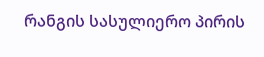რანგის სასულიერო პირის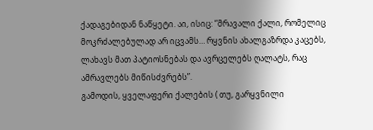ქადაგებიდან ნაწყეტი. აი, ისიც: “მრავალი ქალი, რომელიც მოკრძალებულად არ იცვამს… რყვნის ახალგაზრდა კაცებს, ლახავს მათ პატიოსნებას და ავრცელებს ღალატს, რაც ამრავლებს მიწისძვრებს”.
გამოდის, ყველაფერი ქალების ( თუ, გარყვნილი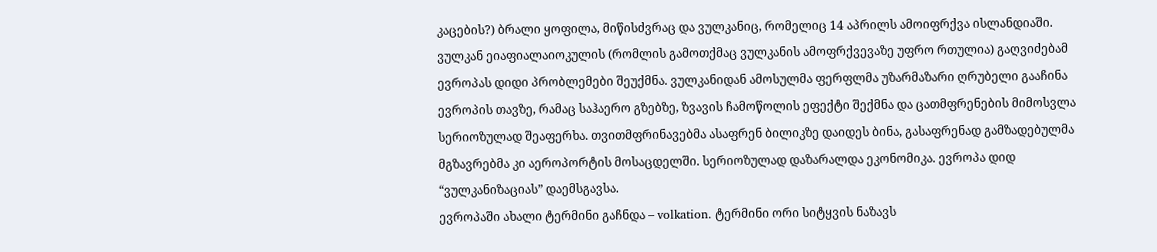კაცების?) ბრალი ყოფილა, მიწისძვრაც და ვულკანიც, რომელიც 14 აპრილს ამოიფრქვა ისლანდიაში.
ვულკან ეიაფიალაიოკულის (რომლის გამოთქმაც ვულკანის ამოფრქვევაზე უფრო რთულია) გაღვიძებამ ევროპას დიდი პრობლემები შეუქმნა. ვულკანიდან ამოსულმა ფერფლმა უზარმაზარი ღრუბელი გააჩინა ევროპის თავზე, რამაც საჰაერო გზებზე, ზვავის ჩამოწოლის ეფექტი შექმნა და ცათმფრენების მიმოსვლა სერიოზულად შეაფერხა. თვითმფრინავებმა ასაფრენ ბილიკზე დაიდეს ბინა, გასაფრენად გამზადებულმა მგზავრებმა კი აეროპორტის მოსაცდელში. სერიოზულად დაზარალდა ეკონომიკა. ევროპა დიდ “ვულკანიზაციას” დაემსგავსა.
ევროპაში ახალი ტერმინი გაჩნდა – volkation. ტერმინი ორი სიტყვის ნაზავს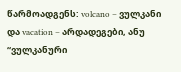წარმოადგენს: volcano – ვულკანი და vacation – არდადეგები, ანუ “ვულკანური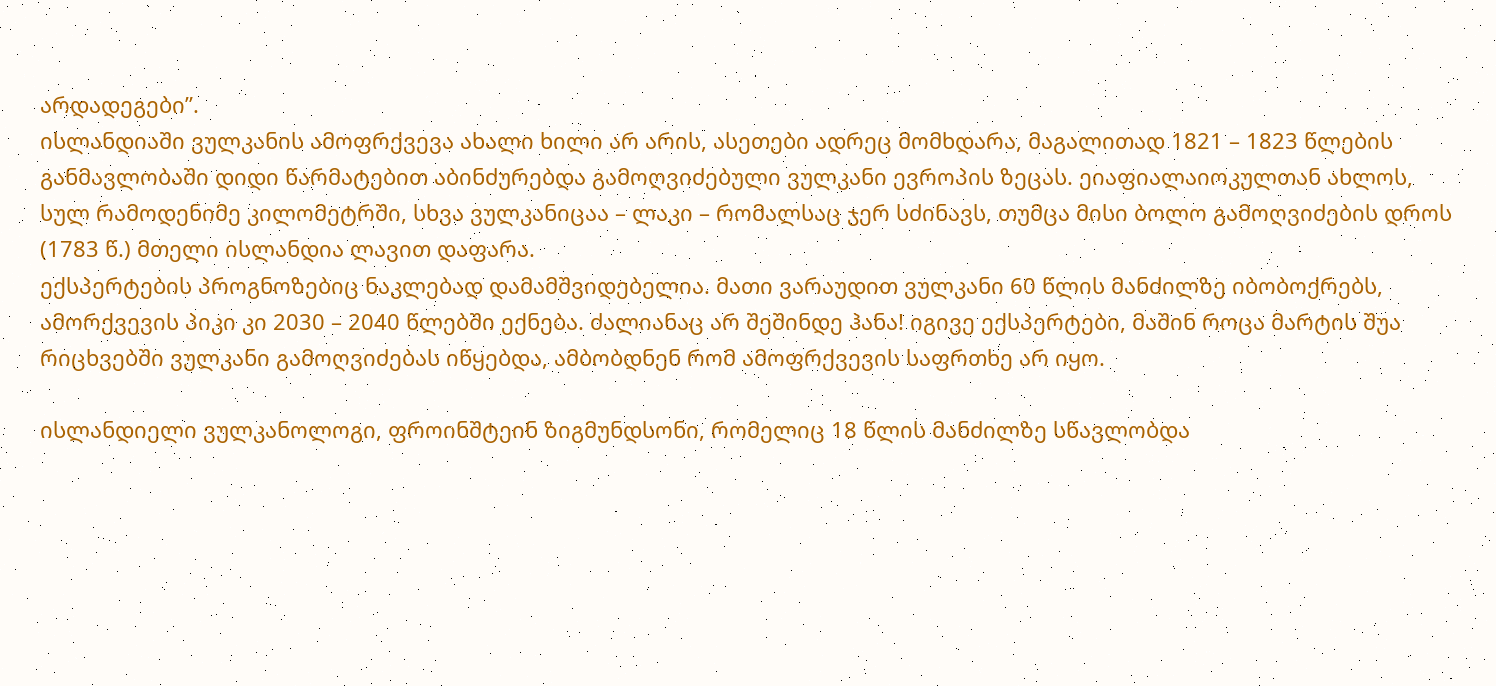არდადეგები”.
ისლანდიაში ვულკანის ამოფრქვევა ახალი ხილი არ არის, ასეთები ადრეც მომხდარა, მაგალითად 1821 – 1823 წლების განმავლობაში დიდი წარმატებით აბინძურებდა გამოღვიძებული ვულკანი ევროპის ზეცას. ეიაფიალაიოკულთან ახლოს, სულ რამოდენიმე კილომეტრში, სხვა ვულკანიცაა – ლაკი – რომალსაც ჯერ სძინავს, თუმცა მისი ბოლო გამოღვიძების დროს (1783 წ.) მთელი ისლანდია ლავით დაფარა.
ექსპერტების პროგნოზებიც ნაკლებად დამამშვიდებელია. მათი ვარაუდით ვულკანი 60 წლის მანძილზე იბობოქრებს, ამორქვევის პიკი კი 2030 – 2040 წლებში ექნება. ძალიანაც არ შეშინდე ჰანა! იგივე ექსპერტები, მაშინ როცა მარტის შუა რიცხვებში ვულკანი გამოღვიძებას იწყებდა, ამბობდნენ რომ ამოფრქვევის საფრთხე არ იყო.

ისლანდიელი ვულკანოლოგი, ფროინშტეინ ზიგმუნდსონი, რომელიც 18 წლის მანძილზე სწავლობდა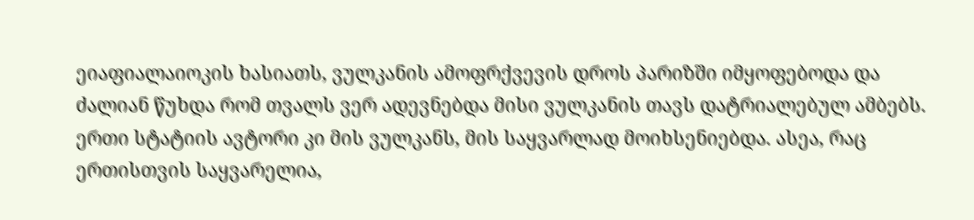ეიაფიალაიოკის ხასიათს, ვულკანის ამოფრქვევის დროს პარიზში იმყოფებოდა და ძალიან წუხდა რომ თვალს ვერ ადევნებდა მისი ვულკანის თავს დატრიალებულ ამბებს. ერთი სტატიის ავტორი კი მის ვულკანს, მის საყვარლად მოიხსენიებდა. ასეა, რაც ერთისთვის საყვარელია,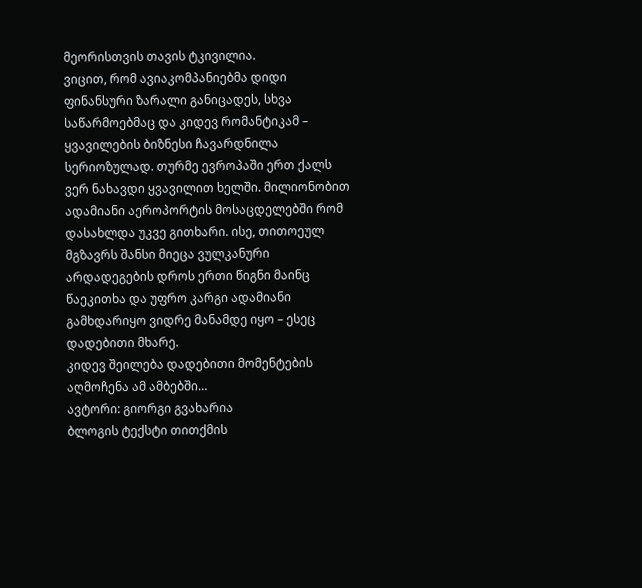მეორისთვის თავის ტკივილია.
ვიცით, რომ ავიაკომპანიებმა დიდი ფინანსური ზარალი განიცადეს, სხვა საწარმოებმაც და კიდევ რომანტიკამ – ყვავილების ბიზნესი ჩავარდნილა სერიოზულად. თურმე ევროპაში ერთ ქალს ვერ ნახავდი ყვავილით ხელში. მილიონობით ადამიანი აეროპორტის მოსაცდელებში რომ დასახლდა უკვე გითხარი. ისე, თითოეულ მგზავრს შანსი მიეცა ვულკანური არდადეგების დროს ერთი წიგნი მაინც წაეკითხა და უფრო კარგი ადამიანი გამხდარიყო ვიდრე მანამდე იყო – ესეც დადებითი მხარე.
კიდევ შეილება დადებითი მომენტების აღმოჩენა ამ ამბებში…
ავტორი: გიორგი გვახარია
ბლოგის ტექსტი თითქმის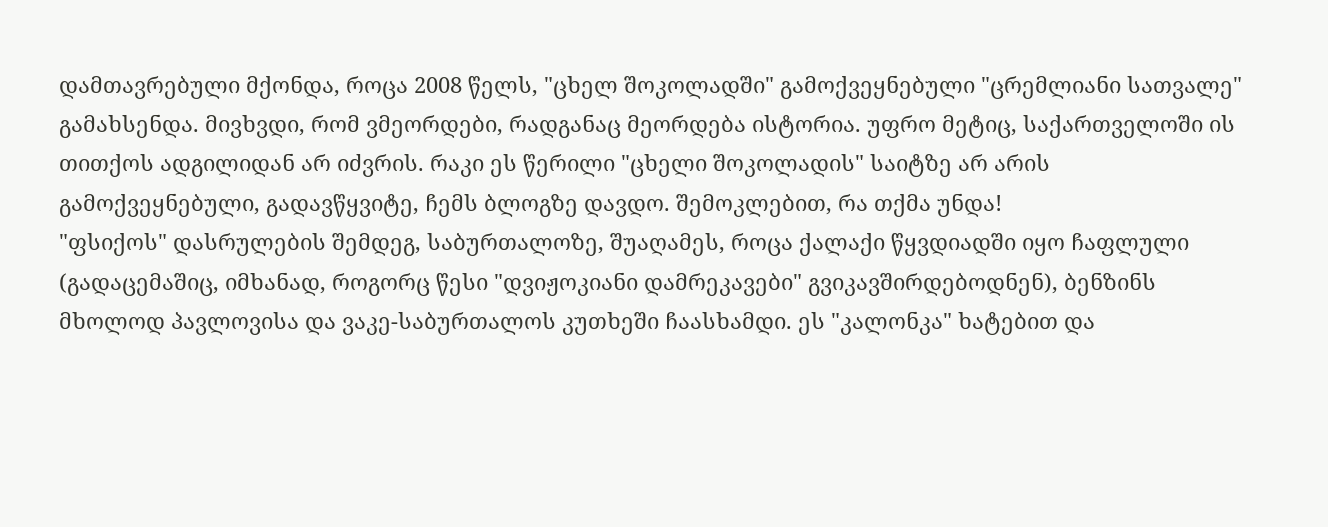დამთავრებული მქონდა, როცა 2008 წელს, "ცხელ შოკოლადში" გამოქვეყნებული "ცრემლიანი სათვალე" გამახსენდა. მივხვდი, რომ ვმეორდები, რადგანაც მეორდება ისტორია. უფრო მეტიც, საქართველოში ის თითქოს ადგილიდან არ იძვრის. რაკი ეს წერილი "ცხელი შოკოლადის" საიტზე არ არის გამოქვეყნებული, გადავწყვიტე, ჩემს ბლოგზე დავდო. შემოკლებით, რა თქმა უნდა!
"ფსიქოს" დასრულების შემდეგ, საბურთალოზე, შუაღამეს, როცა ქალაქი წყვდიადში იყო ჩაფლული (გადაცემაშიც, იმხანად, როგორც წესი "დვიჟოკიანი დამრეკავები" გვიკავშირდებოდნენ), ბენზინს მხოლოდ პავლოვისა და ვაკე-საბურთალოს კუთხეში ჩაასხამდი. ეს "კალონკა" ხატებით და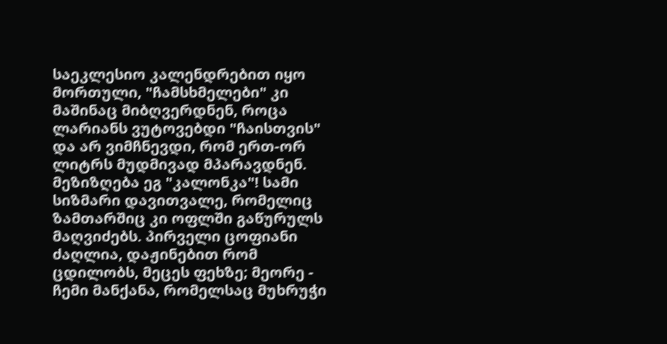საეკლესიო კალენდრებით იყო მორთული, "ჩამსხმელები" კი მაშინაც მიბღვერდნენ, როცა ლარიანს ვუტოვებდი "ჩაისთვის" და არ ვიმჩნევდი, რომ ერთ-ორ ლიტრს მუდმივად მპარავდნენ.
მეზიზღება ეგ "კალონკა"! სამი სიზმარი დავითვალე, რომელიც ზამთარშიც კი ოფლში გაწურულს მაღვიძებს. პირველი ცოფიანი ძაღლია, დაჟინებით რომ ცდილობს, მეცეს ფეხზე; მეორე - ჩემი მანქანა, რომელსაც მუხრუჭი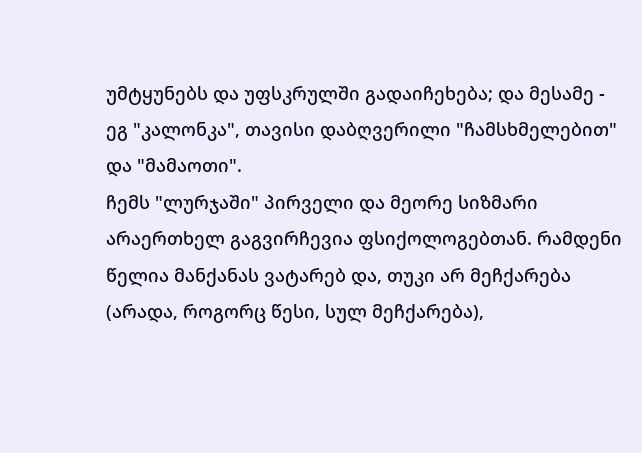უმტყუნებს და უფსკრულში გადაიჩეხება; და მესამე - ეგ "კალონკა", თავისი დაბღვერილი "ჩამსხმელებით" და "მამაოთი".
ჩემს "ლურჯაში" პირველი და მეორე სიზმარი არაერთხელ გაგვირჩევია ფსიქოლოგებთან. რამდენი წელია მანქანას ვატარებ და, თუკი არ მეჩქარება (არადა, როგორც წესი, სულ მეჩქარება),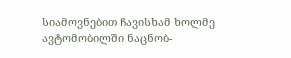სიამოვნებით ჩავისხამ ხოლმე ავტომობილში ნაცნობ-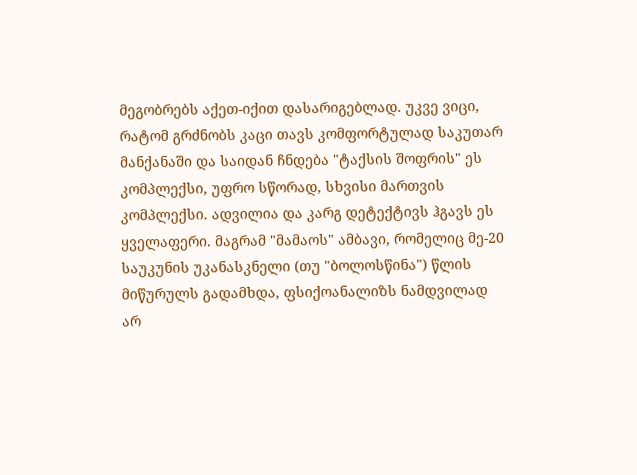მეგობრებს აქეთ-იქით დასარიგებლად. უკვე ვიცი, რატომ გრძნობს კაცი თავს კომფორტულად საკუთარ მანქანაში და საიდან ჩნდება "ტაქსის შოფრის" ეს კომპლექსი, უფრო სწორად, სხვისი მართვის კომპლექსი. ადვილია და კარგ დეტექტივს ჰგავს ეს ყველაფერი. მაგრამ "მამაოს" ამბავი, რომელიც მე-20 საუკუნის უკანასკნელი (თუ "ბოლოსწინა") წლის მიწურულს გადამხდა, ფსიქოანალიზს ნამდვილად არ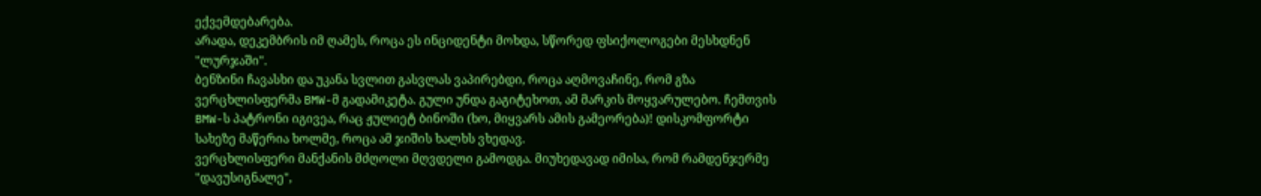ექვემდებარება.
არადა, დეკემბრის იმ ღამეს, როცა ეს ინციდენტი მოხდა, სწორედ ფსიქოლოგები მესხდნენ "ლურჯაში".
ბენზინი ჩავასხი და უკანა სვლით გასვლას ვაპირებდი, როცა აღმოვაჩინე, რომ გზა ვერცხლისფერმა BMW-მ გადამიკეტა. გული უნდა გაგიტეხოთ, ამ მარკის მოყვარულებო. ჩემთვის BMW-ს პატრონი იგივეა, რაც ჟულიეტ ბინოში (ხო, მიყვარს ამის გამეორება)! დისკომფორტი სახეზე მაწერია ხოლმე, როცა ამ ჯიშის ხალხს ვხედავ.
ვერცხლისფერი მანქანის მძღოლი მღვდელი გამოდგა. მიუხედავად იმისა, რომ რამდენჯერმე "დავუსიგნალე",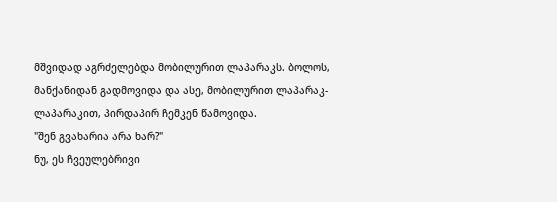მშვიდად აგრძელებდა მობილურით ლაპარაკს. ბოლოს, მანქანიდან გადმოვიდა და ასე, მობილურით ლაპარაკ-ლაპარაკით, პირდაპირ ჩემკენ წამოვიდა.
"შენ გვახარია არა ხარ?"
ნუ, ეს ჩვეულებრივი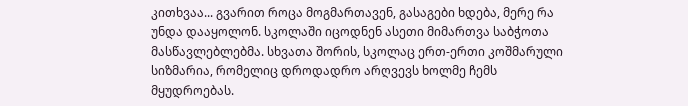კითხვაა... გვარით როცა მოგმართავენ, გასაგები ხდება, მერე რა უნდა დააყოლონ. სკოლაში იცოდნენ ასეთი მიმართვა საბჭოთა მასწავლებლებმა. სხვათა შორის, სკოლაც ერთ-ერთი კოშმარული სიზმარია, რომელიც დროდადრო არღვევს ხოლმე ჩემს მყუდროებას.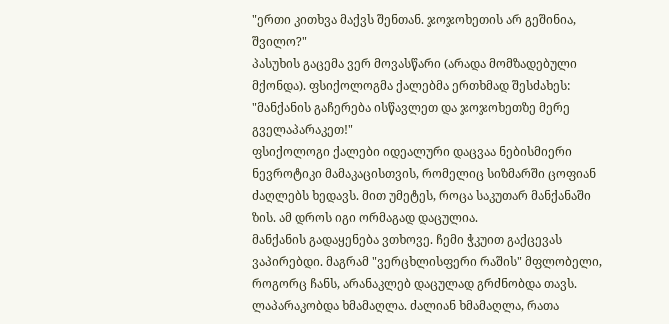"ერთი კითხვა მაქვს შენთან. ჯოჯოხეთის არ გეშინია, შვილო?"
პასუხის გაცემა ვერ მოვასწარი (არადა მომზადებული მქონდა). ფსიქოლოგმა ქალებმა ერთხმად შესძახეს: "მანქანის გაჩერება ისწავლეთ და ჯოჯოხეთზე მერე გველაპარაკეთ!"
ფსიქოლოგი ქალები იდეალური დაცვაა ნებისმიერი ნევროტიკი მამაკაცისთვის, რომელიც სიზმარში ცოფიან ძაღლებს ხედავს. მით უმეტეს, როცა საკუთარ მანქანაში ზის. ამ დროს იგი ორმაგად დაცულია.
მანქანის გადაყენება ვთხოვე. ჩემი ჭკუით გაქცევას ვაპირებდი. მაგრამ "ვერცხლისფერი რაშის" მფლობელი, როგორც ჩანს, არანაკლებ დაცულად გრძნობდა თავს. ლაპარაკობდა ხმამაღლა. ძალიან ხმამაღლა, რათა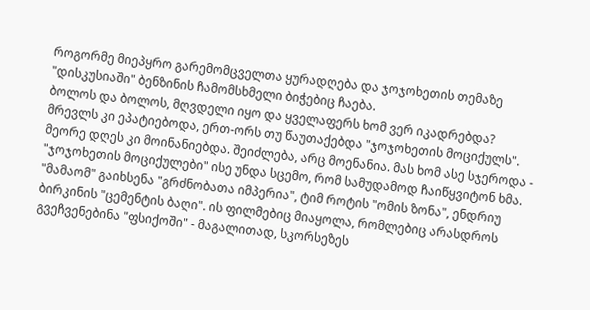როგორმე მიეპყრო გარემომცველთა ყურადღება და ჯოჯოხეთის თემაზე "დისკუსიაში" ბენზინის ჩამომსხმელი ბიჭებიც ჩაება.
ბოლოს და ბოლოს, მღვდელი იყო და ყველაფერს ხომ ვერ იკადრებდა?
მრევლს კი ეპატიებოდა, ერთ-ორს თუ წაუთაქებდა "ჯოჯოხეთის მოციქულს". მეორე დღეს კი მოინანიებდა. შეიძლება, არც მოენანია. მას ხომ ასე სჯეროდა - "ჯოჯოხეთის მოციქულები" ისე უნდა სცემო, რომ სამუდამოდ ჩაიწყვიტონ ხმა.
"მამაომ" გაიხსენა "გრძნობათა იმპერია", ტიმ როტის "ომის ზონა", ენდრიუ ბირკინის "ცემენტის ბაღი". ის ფილმებიც მიაყოლა, რომლებიც არასდროს გვეჩვენებინა "ფსიქოში" - მაგალითად, სკორსეზეს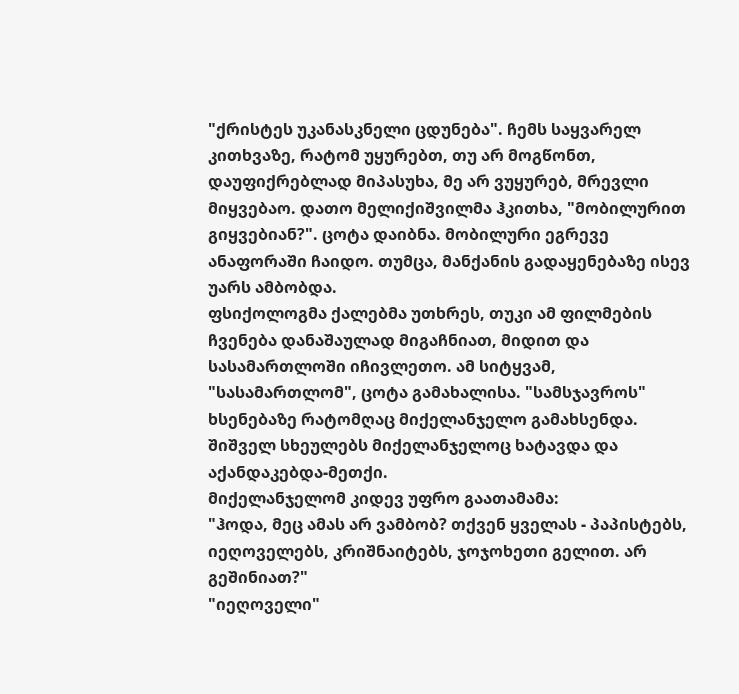"ქრისტეს უკანასკნელი ცდუნება". ჩემს საყვარელ კითხვაზე, რატომ უყურებთ, თუ არ მოგწონთ, დაუფიქრებლად მიპასუხა, მე არ ვუყურებ, მრევლი მიყვებაო. დათო მელიქიშვილმა ჰკითხა, "მობილურით გიყვებიან?". ცოტა დაიბნა. მობილური ეგრევე ანაფორაში ჩაიდო. თუმცა, მანქანის გადაყენებაზე ისევ უარს ამბობდა.
ფსიქოლოგმა ქალებმა უთხრეს, თუკი ამ ფილმების ჩვენება დანაშაულად მიგაჩნიათ, მიდით და სასამართლოში იჩივლეთო. ამ სიტყვამ, "სასამართლომ", ცოტა გამახალისა. "სამსჯავროს" ხსენებაზე რატომღაც მიქელანჯელო გამახსენდა. შიშველ სხეულებს მიქელანჯელოც ხატავდა და აქანდაკებდა-მეთქი.
მიქელანჯელომ კიდევ უფრო გაათამამა:
"ჰოდა, მეც ამას არ ვამბობ? თქვენ ყველას - პაპისტებს, იეღოველებს, კრიშნაიტებს, ჯოჯოხეთი გელით. არ გეშინიათ?"
"იეღოველი"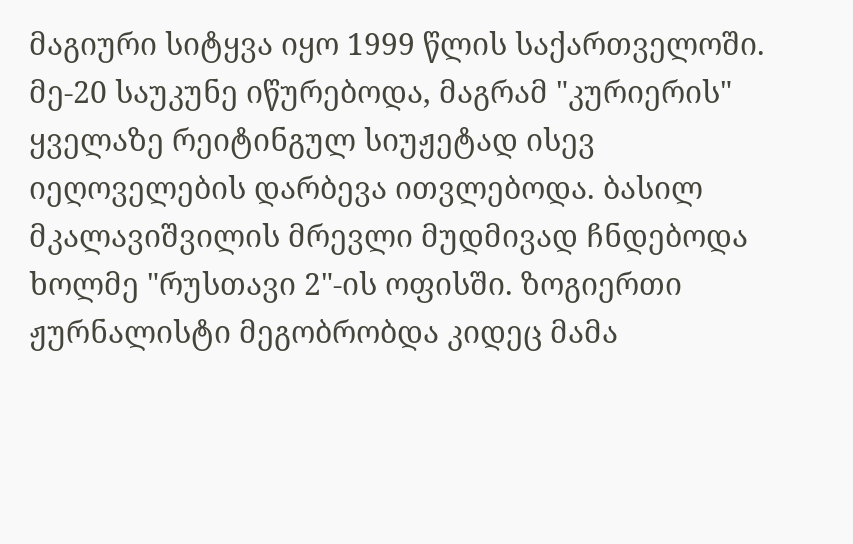მაგიური სიტყვა იყო 1999 წლის საქართველოში. მე-20 საუკუნე იწურებოდა, მაგრამ "კურიერის" ყველაზე რეიტინგულ სიუჟეტად ისევ იეღოველების დარბევა ითვლებოდა. ბასილ მკალავიშვილის მრევლი მუდმივად ჩნდებოდა ხოლმე "რუსთავი 2"-ის ოფისში. ზოგიერთი ჟურნალისტი მეგობრობდა კიდეც მამა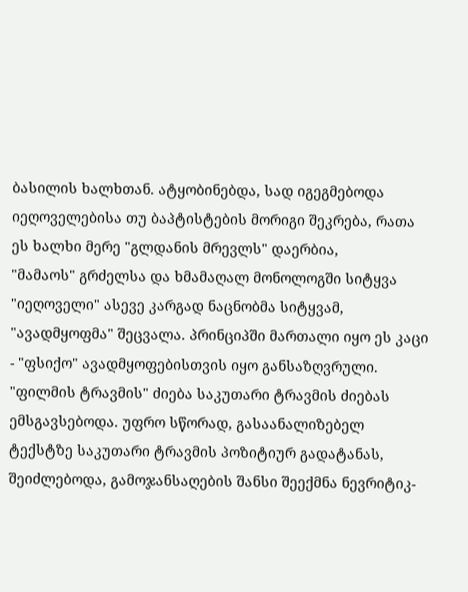ბასილის ხალხთან. ატყობინებდა, სად იგეგმებოდა იეღოველებისა თუ ბაპტისტების მორიგი შეკრება, რათა ეს ხალხი მერე "გლდანის მრევლს" დაერბია,
"მამაოს" გრძელსა და ხმამაღალ მონოლოგში სიტყვა "იეღოველი" ასევე კარგად ნაცნობმა სიტყვამ, "ავადმყოფმა" შეცვალა. პრინციპში მართალი იყო ეს კაცი - "ფსიქო" ავადმყოფებისთვის იყო განსაზღვრული. "ფილმის ტრავმის" ძიება საკუთარი ტრავმის ძიებას ემსგავსებოდა. უფრო სწორად, გასაანალიზებელ ტექსტზე საკუთარი ტრავმის პოზიტიურ გადატანას, შეიძლებოდა, გამოჯანსაღების შანსი შეექმნა ნევრიტიკ-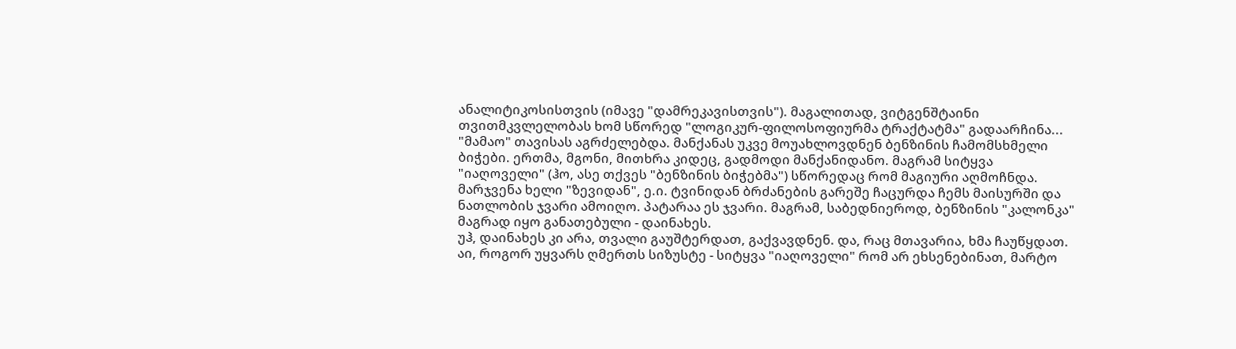ანალიტიკოსისთვის (იმავე "დამრეკავისთვის"). მაგალითად, ვიტგენშტაინი თვითმკვლელობას ხომ სწორედ "ლოგიკურ-ფილოსოფიურმა ტრაქტატმა" გადაარჩინა...
"მამაო" თავისას აგრძელებდა. მანქანას უკვე მოუახლოვდნენ ბენზინის ჩამომსხმელი ბიჭები. ერთმა, მგონი, მითხრა კიდეც, გადმოდი მანქანიდანო. მაგრამ სიტყვა "იაღოველი" (ჰო, ასე თქვეს "ბენზინის ბიჭებმა") სწორედაც რომ მაგიური აღმოჩნდა.
მარჯვენა ხელი "ზევიდან", ე.ი. ტვინიდან ბრძანების გარეშე ჩაცურდა ჩემს მაისურში და ნათლობის ჯვარი ამოიღო. პატარაა ეს ჯვარი. მაგრამ, საბედნიეროდ, ბენზინის "კალონკა" მაგრად იყო განათებული - დაინახეს.
უჰ, დაინახეს კი არა, თვალი გაუშტერდათ, გაქვავდნენ. და, რაც მთავარია, ხმა ჩაუწყდათ. აი, როგორ უყვარს ღმერთს სიზუსტე - სიტყვა "იაღოველი" რომ არ ეხსენებინათ, მარტო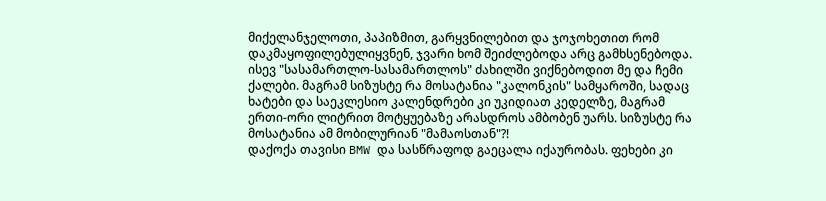მიქელანჯელოთი, პაპიზმით, გარყვნილებით და ჯოჯოხეთით რომ დაკმაყოფილებულიყვნენ, ჯვარი ხომ შეიძლებოდა არც გამხსენებოდა. ისევ "სასამართლო-სასამართლოს" ძახილში ვიქნებოდით მე და ჩემი ქალები. მაგრამ სიზუსტე რა მოსატანია "კალონკის" სამყაროში, სადაც ხატები და საეკლესიო კალენდრები კი უკიდიათ კედელზე, მაგრამ ერთი-ორი ლიტრით მოტყუებაზე არასდროს ამბობენ უარს. სიზუსტე რა მოსატანია ამ მობილურიან "მამაოსთან"?!
დაქოქა თავისი BMW და სასწრაფოდ გაეცალა იქაურობას. ფეხები კი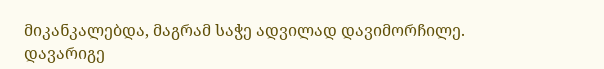მიკანკალებდა, მაგრამ საჭე ადვილად დავიმორჩილე. დავარიგე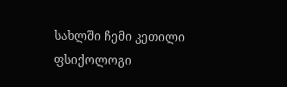სახლში ჩემი კეთილი ფსიქოლოგი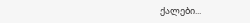ქალები...